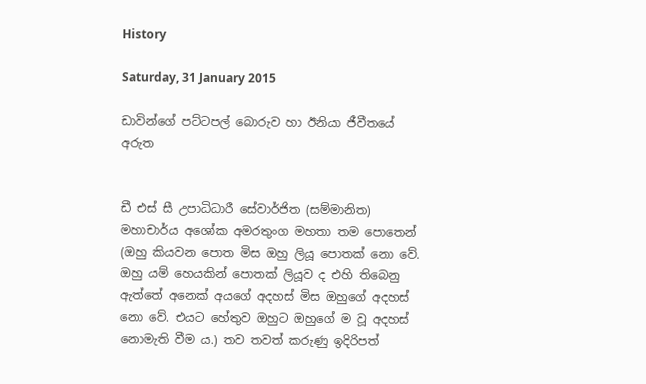History

Saturday, 31 January 2015

ඩාවින්ගේ පට්ටපල් බොරුව හා ඊනියා ජීවීතයේ අරුත


ඩී එස් සී උපාධිධාරී සේවාර්ජිත (සම්මානිත) මහාචාර්ය අශෝක අමරතුංග මහතා තම පොතෙන් (ඔහු කියවන පොත මිස ඔහු ලියූ පොතක් නො වේ. ඔහු යම් හෙයකින් පොතක් ලියූව ද එහි තිබෙනු ඇත්තේ අනෙක් අයගේ අදහස් මිස ඔහුගේ අදහස් නො වේ. එයට හේතුව ඔහුට ඔහුගේ ම වූ අදහස් නොමැති වීම ය.) තව තවත් කරුණු ඉදිරිපත්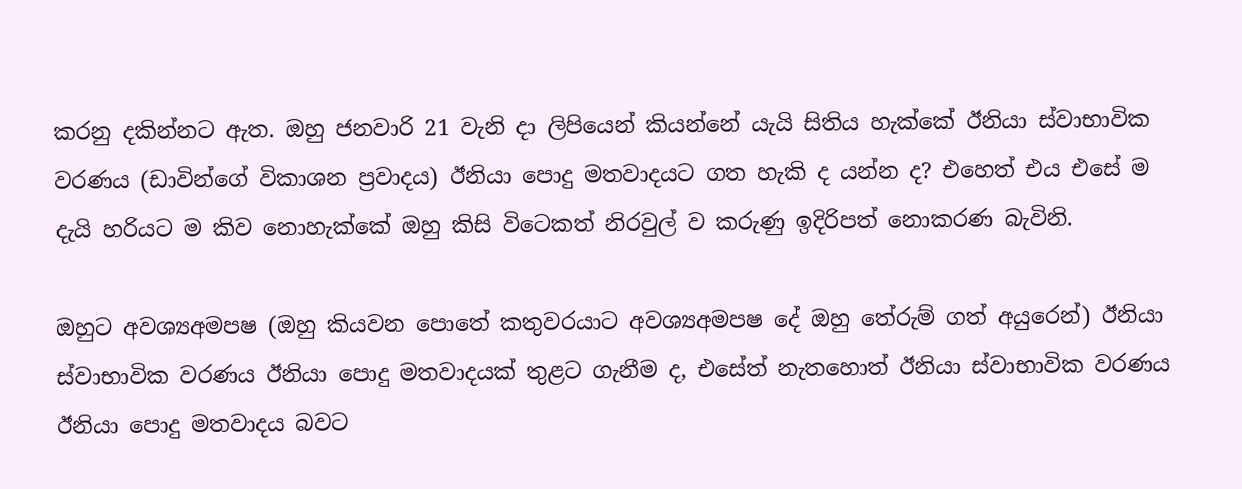කරනු දකින්නට ඇත. ඔහු ජනවාරි 21 වැනි දා ලිපියෙන් කියන්නේ යැයි සිතිය හැක්කේ ඊනියා ස්වාභාවික වරණය (ඩාවින්ගේ විකාශන ප්‍රවාදය) ඊනියා පොදු මතවාදයට ගත හැකි ද යන්න ද? එහෙත් එය එසේ ම දැයි හරියට ම කිව නොහැක්කේ ඔහු කිසි විටෙකත් නිරවුල් ව කරුණු ඉදිරිපත් නොකරණ බැවිනි.

ඔහුට අවශ්‍යඅමපෂ (ඔහු කියවන පොතේ කතුවරයාට අවශ්‍යඅමපෂ දේ ඔහු තේරුම් ගත් අයුරෙන්) ඊනියා ස්වාභාවික වරණය ඊනියා පොදු මතවාදයක් තුළට ගැනීම ද, එසේත් නැතහොත් ඊනියා ස්වාභාවික වරණය ඊනියා පොදු මතවාදය බවට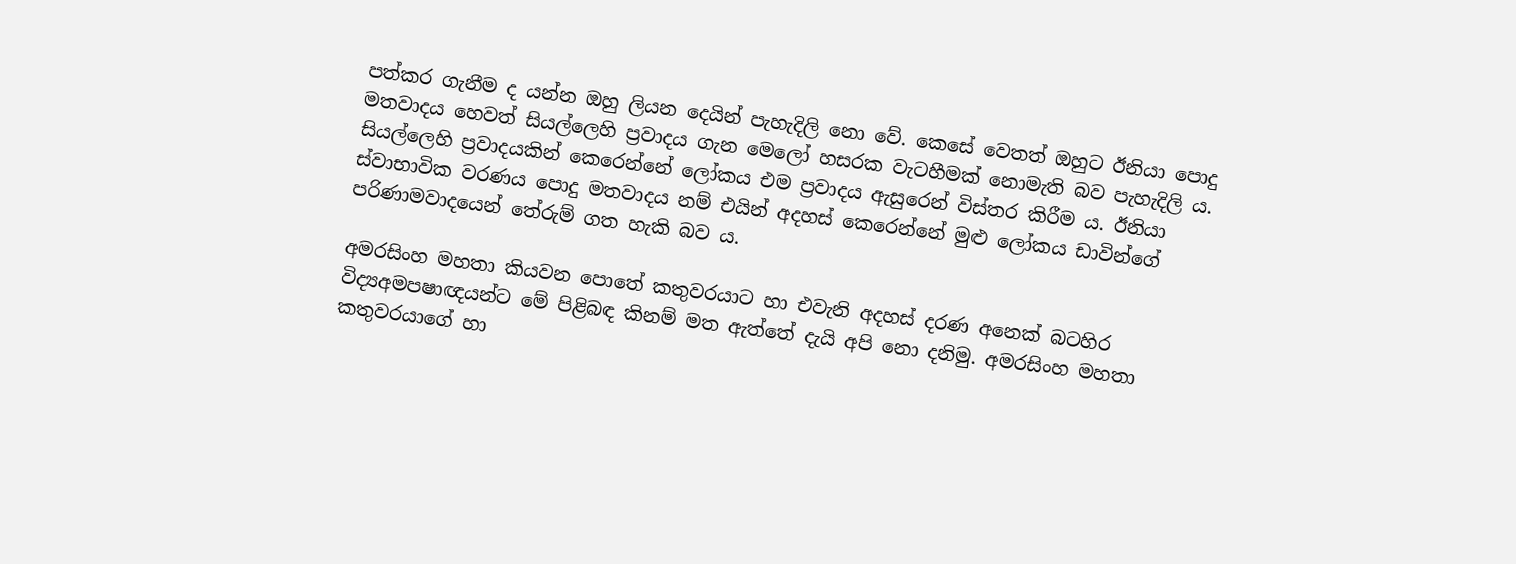පත්කර ගැනීම ද යන්න ඔහු ලියන දෙයින් පැහැදිලි නො වේ. කෙසේ වෙතත් ඔහුට ඊනියා පොදු මතවාදය හෙවත් සියල්ලෙහි ප්‍රවාදය ගැන මෙලෝ හසරක වැටහීමක් නොමැති බව පැහැදිලි ය. සියල්ලෙහි ප්‍රවාදයකින් කෙරෙන්නේ ලෝකය එම ප්‍රවාදය ඇසුරෙන් විස්තර කිරීම ය. ඊනියා ස්වාභාවික වරණය පොදු මතවාදය නම් එයින් අදහස් කෙරෙන්නේ මුළු ලෝකය ඩාවින්ගේ පරිණාමවාදයෙන් තේරුම් ගත හැකි බව ය.

අමරසිංහ මහතා කියවන පොතේ කතුවරයාට හා එවැනි අදහස් දරණ අනෙක් බටහිර විද්‍යඅමපෂාඥයන්ට මේ පිළිබඳ කිනම් මත ඇත්තේ දැයි අපි නො දනිමු. අමරසිංහ මහතා කතුවරයාගේ හා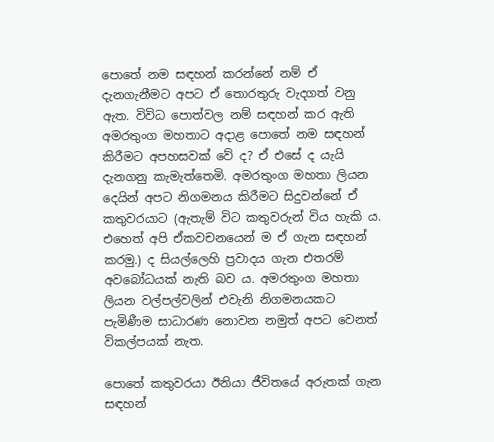පොතේ නම සඳහන් කරන්නේ නම් ඒ දැනගැනීමට අපට ඒ තොරතුරු වැදගත් වනු ඇත. විවිධ පොත්වල නම් සඳහන් කර ඇති අමරතුංග මහතාට අදාළ පොතේ නම සඳහන් කිරීමට අපහසවක් වේ ද? ඒ එසේ ද යැයි දැනගනු කැමැත්තෙමි. අමරතුංග මහතා ලියන දෙයින් අපට නිගමනය කිරීමට සිදුවන්නේ ඒ කතුවරයාට (ඇතැම් විට කතුවරුන් විය හැකි ය. එහෙත් අපි ඒකවචනයෙන් ම ඒ ගැන සඳහන් කරමු.) ද සියල්ලෙහි ප්‍රවාදය ගැන එතරම් අවබෝධයක් නැති බව ය. අමරතුංග මහතා ලියන වල්පල්වලින් එවැනි නිගමනයකට පැමිණීම සාධාරණ නොවන නමුත් අපට වෙනත් විකල්පයක් නැත.

පොතේ කතුවරයා ඊනියා ජීවිතයේ අරුතක් ගැන සඳහන්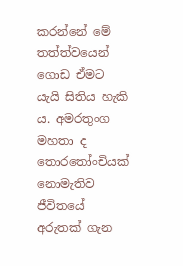කරන්නේ මේ තත්ත්වයෙන් ගොඩ ඒමට යැයි සිතිය හැකි ය. අමරතුංග මහතා ද තොරතෝංචියක් නොමැතිව ජීවිතයේ අරුතක් ගැන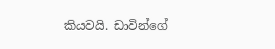කියවයි. ඩාවින්ගේ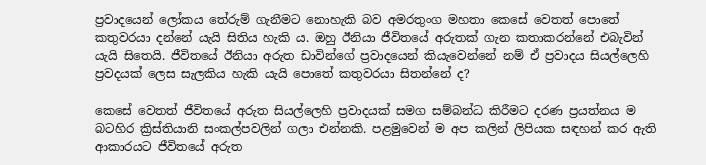ප්‍රවාදයෙන් ලෝකය තේරුම් ගැනීමට නොහැකි බව අමරතුංග මහතා කෙසේ වෙතත් පොතේ කතුවරයා දන්නේ යැයි සිතිය හැකි ය. ඔහු ඊනියා ජීවිතයේ අරුතක් ගැන කතාකරන්නේ එබැවින් යැයි සිතෙයි. ජීවිතයේ ඊනියා අරුත ඩාවින්ගේ ප්‍රවාදයෙන් කියැවෙන්නේ නම් ඒ ප්‍රවාදය සියල්ලෙහි ප්‍රවදයක් ලෙස සැලකිය හැකි යැයි පොතේ කතුවරයා සිතන්නේ ද?

කෙසේ වෙතත් ජීවිතයේ අරුත සියල්ලෙහි ප්‍රවාදයක් සමග සම්බන්ධ කිරීමට දරණ ප්‍රයත්නය ම බටහිර ක්‍රිස්තියානි සංකල්පවලින් ගලා එන්නකි. පළමුවෙන් ම අප කලින් ලිපියක සඳහන් කර ඇති ආකාරයට ජීවිතයේ අරුත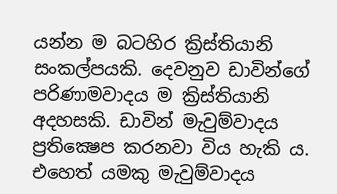යන්න ම බටහිර ක්‍රිස්තියානි සංකල්පයකි. දෙවනුව ඩාවින්ගේ පරිණාමවාදය ම ක්‍රිස්තියානි අදහසකි. ඩාවින් මැවුම්වාදය ප්‍රතික්‍ෂෙප කරනවා විය හැකි ය. එහෙත් යමකු මැවුම්වාදය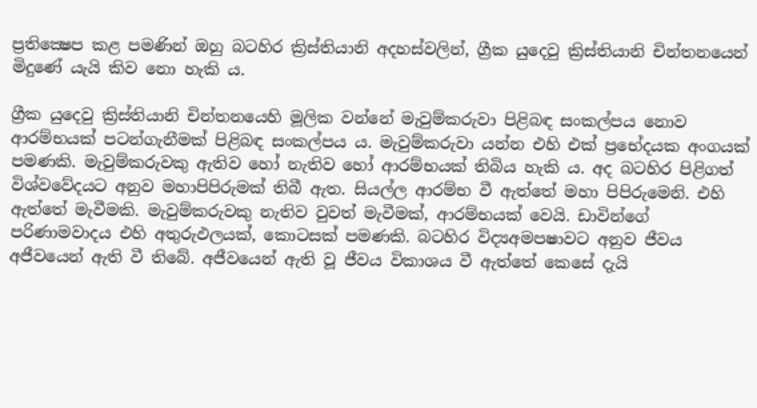ප්‍රතික්‍ෂෙප කළ පමණින් ඔහු බටහිර ක්‍රිස්තියානි අදහස්වලින්, ග්‍රීක යුදෙවු ක්‍රිස්තියානි චින්තනයෙන් මිදුණේ යැයි කිව නො හැකි ය.

ග්‍රීක යුදෙවු ක්‍රිස්තියානි චින්තනයෙහි මූලික වන්නේ මැවුම්කරුවා පිළිබඳ සංකල්පය නොව ආරම්භයක් පටන්ගැනීමක් පිළිබඳ සංකල්පය ය. මැවුම්කරුවා යන්න එහි එක් ප්‍රභේදයක අංගයක් පමණකි. මැවුම්කරුවකු ඇතිව හෝ නැතිව හෝ ආරම්භයක් තිබිය හැකි ය. අද බටහිර පිළිගත් විශ්වවේදයට අනුව මහාපිපිරුමක් තිබී ඇත. සියල්ල ආරම්භ වී ඇත්තේ මහා පිපිරුමෙනි. එහි ඇත්තේ මැවීමකි. මැවුම්කරුවකු නැතිව වුවත් මැවීමක්, ආරම්භයක් වෙයි. ඩාවින්ගේ පරිණාමවාදය එහි අතුරුඵලයක්, කොටසක් පමණකි. බටහිර විද්‍යඅමපෂාවට අනුව ජීවය අජීවයෙන් ඇති වී තිබේ. අජීවයෙන් ඇති වූ ජීවය විකාශය වී ඇත්තේ කෙසේ දැයි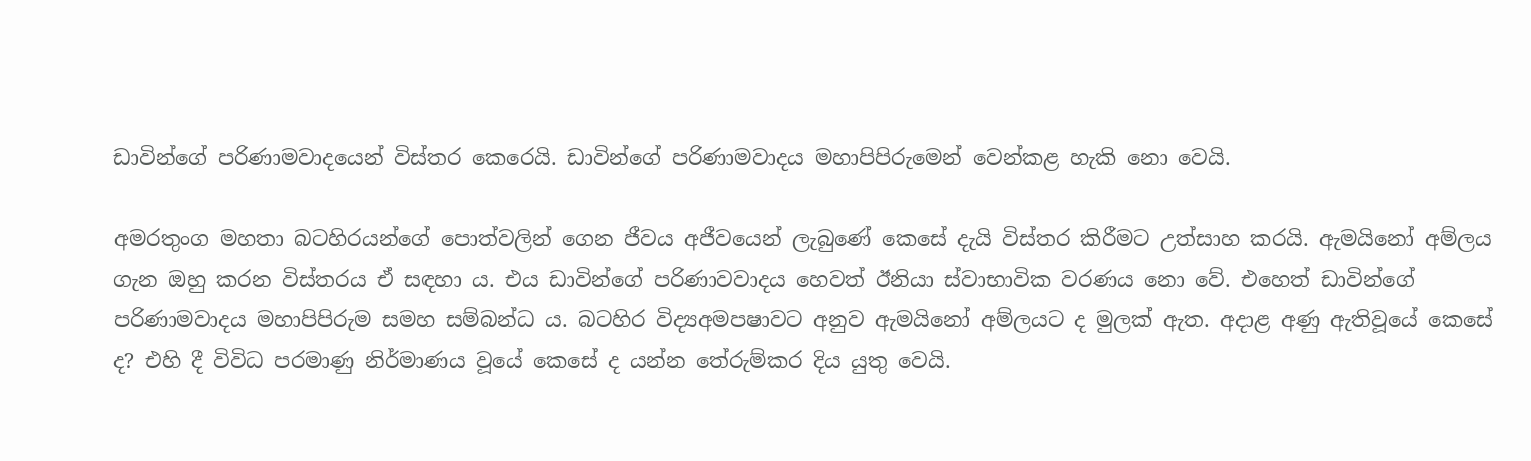ඩාවින්ගේ පරිණාමවාදයෙන් විස්තර කෙරෙයි. ඩාවින්ගේ පරිණාමවාදය මහාපිපිරුමෙන් වෙන්කළ හැකි නො වෙයි.

අමරතුංග මහතා බටහිරයන්ගේ පොත්වලින් ගෙන ජීවය අජීවයෙන් ලැබුණේ කෙසේ දැයි විස්තර කිරීමට උත්සාහ කරයි. ඇමයිනෝ අම්ලය ගැන ඔහු කරන විස්තරය ඒ සඳහා ය. එය ඩාවින්ගේ පරිණාවවාදය හෙවත් ඊනියා ස්වාභාවික වරණය නො වේ. එහෙත් ඩාවින්ගේ පරිණාමවාදය මහාපිපිරුම සමහ සම්බන්ධ ය. බටහිර විද්‍යඅමපෂාවට අනුව ඇමයිනෝ අම්ලයට ද මුලක් ඇත. අදාළ අණු ඇතිවූයේ කෙසේ ද? එහි දී විවිධ පරමාණු නිර්මාණය වූයේ කෙසේ ද යන්න තේරුම්කර දිය යුතු වෙයි.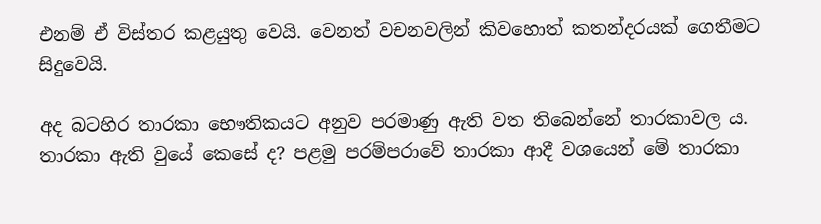එනම් ඒ විස්තර කළයුතු වෙයි. වෙනත් වචනවලින් කිවහොත් කතන්දරයක් ගෙතීමට සිදුවෙයි.

අද බටහිර තාරකා භෞතිකයට අනුව පරමාණු ඇති වත තිබෙන්නේ තාරකාවල ය. තාරකා ඇති වුයේ කෙසේ ද? පළමු පරම්පරාවේ තාරකා ආදී වශයෙන් මේ තාරකා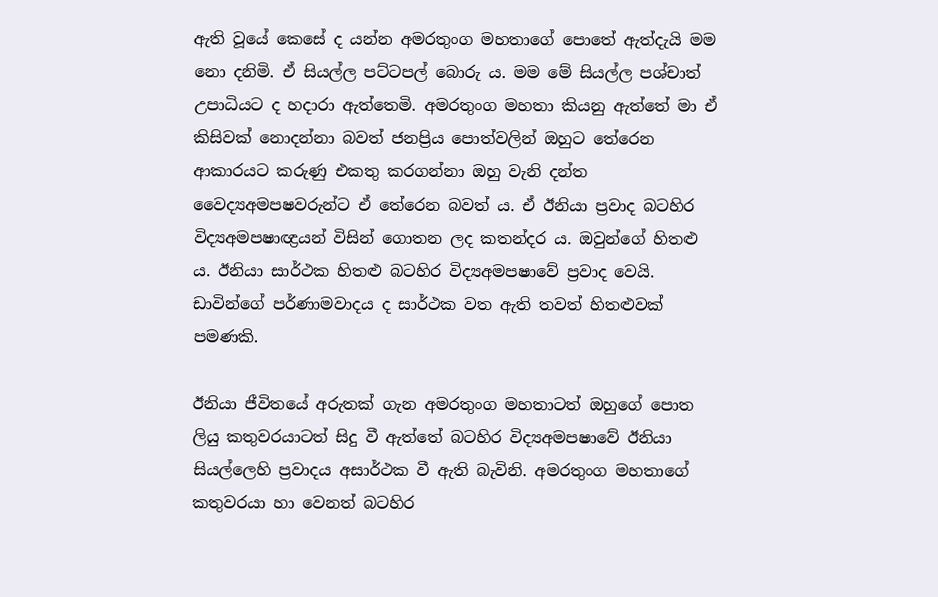ඇති වූයේ කෙසේ ද යන්න අමරතුංග මහතාගේ පොතේ ඇත්දැයි මම නො දනිමි. ඒ සියල්ල පට්ටපල් බොරු ය. මම මේ සියල්ල පශ්චාත් උපාධියට ද හදාරා ඇත්තෙමි. අමරතුංග මහතා කියනු ඇත්තේ මා ඒ කිසිවක් නොදන්නා බවත් ජනප්‍රිය පොත්වලින් ඔහුට තේරෙන ආකාරයට කරුණු එකතු කරගන්නා ඔහු වැනි දන්ත වෛද්‍යඅමපෂවරුන්ට ඒ තේරෙන බවත් ය. ඒ ඊනියා ප්‍රවාද බටහිර විද්‍යඅමපෂාඥ්‍රයන් විසින් ගොතන ලද කතන්දර ය. ඔවුන්ගේ හිතළු ය. ඊනියා සාර්ථක හිතළු බටහිර විද්‍යඅමපෂාවේ ප්‍රවාද වෙයි. ඩාවින්ගේ පර්ණාමවාදය ද සාර්ථක වත ඇති තවත් හිතළුවක් පමණකි.

ඊනියා ජීවිතයේ අරුතක් ගැන අමරතුංග මහතාටත් ඔහුගේ පොත ලියු කතුවරයාටත් සිදු වී ඇත්තේ බටහිර විද්‍යඅමපෂාවේ ඊනියා සියල්ලෙහි ප්‍රවාදය අසාර්ථක වී ඇති බැවිනි. අමරතුංග මහතාගේ කතුවරයා හා වෙනත් බටහිර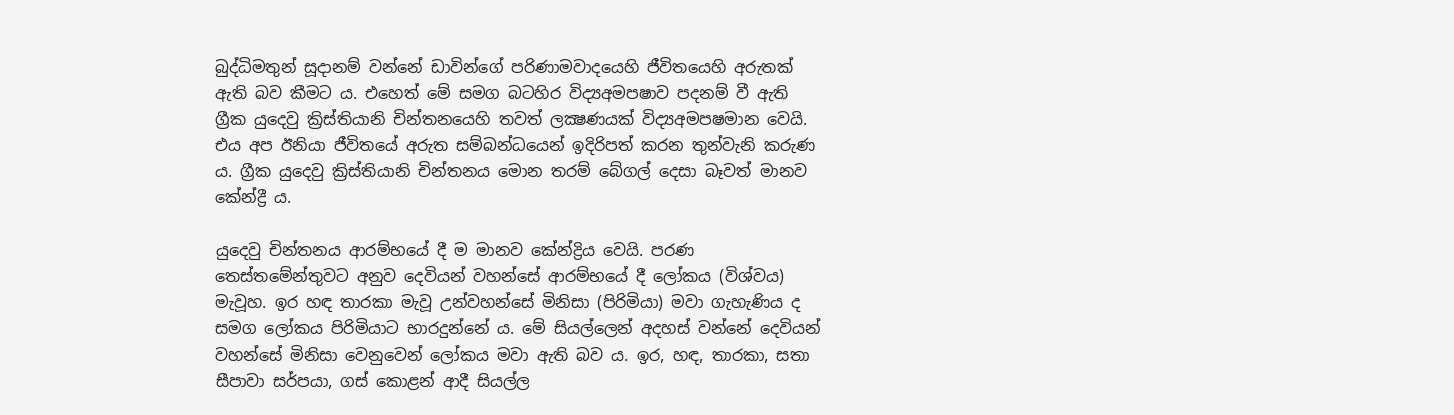බුද්ධිමතුන් සූදානම් වන්නේ ඩාවින්ගේ පරිණාමවාදයෙහි ජීවිතයෙහි අරුතක් ඇති බව කීමට ය. එහෙත් මේ සමග බටහිර විද්‍යඅමපෂාව පදනම් වී ඇති ග්‍රීක යුදෙවු ක්‍රිස්තියානි චින්තනයෙහි තවත් ලක්‍ෂණයක් විද්‍යඅමපෂමාන වෙයි. එය අප ඊනියා ජීවිතයේ අරුත සම්බන්ධයෙන් ඉදිරිපත් කරන තුන්වැනි කරුණ ය. ග්‍රීක යුදෙවු ක්‍රිස්තියානි චින්තනය මොන තරම් බේගල් දෙසා බෑවත් මානව කේන්ද්‍රී ය.

යුදෙවු චින්තනය ආරම්භයේ දී ම මානව කේන්ද්‍රිය වෙයි. පරණ තෙස්තමේන්තුවට අනුව දෙවියන් වහන්සේ ආරම්භයේ දී ලෝකය (විශ්වය) මැවූහ. ඉර හඳ තාරකා මැවූ උන්වහන්සේ මිනිසා (පිරිමියා) මවා ගැහැණිය ද සමග ලෝකය පිරිමියාට භාරදුන්නේ ය. මේ සියල්ලෙන් අදහස් වන්නේ දෙවියන් වහන්සේ මිනිසා වෙනුවෙන් ලෝකය මවා ඇති බව ය. ඉර, හඳ, තාරකා, සතා සීපාවා සර්පයා, ගස් කොළන් ආදී සියල්ල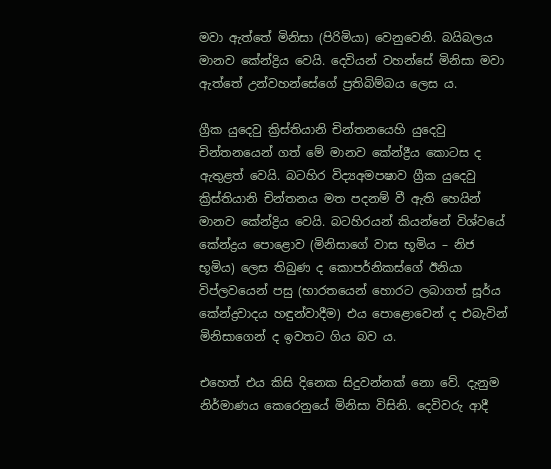මවා ඇත්තේ මිනිසා (පිරිමියා) වෙනුවෙනි. බයිබලය මානව කේන්ද්‍රිය වෙයි. දෙවියන් වහන්සේ මිනිසා මවා ඇත්තේ උන්වහන්සේගේ ප්‍රතිබිම්බය ලෙස ය.

ග්‍රීක යුදෙවු ක්‍රිස්තියානි චින්තනයෙහි යුදෙවු චින්තනයෙන් ගත් මේ මානව කේන්ද්‍රීය කොටස ද ඇතුළත් වෙයි. බටහිර විද්‍යඅමපෂාව ග්‍රීක යුදෙවු ක්‍රිස්තියානි චින්තනය මත පදනම් වී ඇති හෙයින් මානව කේන්ද්‍රිය වෙයි. බටහිරයන් කියන්නේ විශ්වයේ කේන්ද්‍රය පොළොව (මිනිසාගේ වාස භූමිය – නිජ භූමිය) ලෙස තිබුණ ද කොපර්නිකස්ගේ ඊනියා විප්ලවයෙන් පසු (භාරතයෙන් හොරට ලබාගත් සූර්ය කේන්ද්‍රවාදය හඳුන්වාදීම) එය පොළොවෙන් ද එබැවින් මිනිසාගෙන් ද ඉවතට ගිය බව ය.

එහෙත් එය කිසි දිනෙක සිදුවන්නක් නො වේ. දැනුම නිර්මාණය කෙරෙනුයේ මිනිසා විසිනි. දෙවිවරු ආදී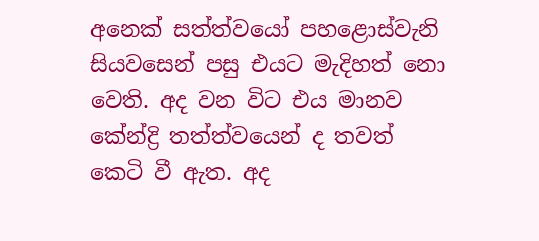අනෙක් සත්ත්වයෝ පහළොස්වැනි සියවසෙන් පසු එයට මැදිහත් නො වෙති. අද වන විට එය මානව කේන්ද්‍රි තත්ත්වයෙන් ද තවත් කෙටි වී ඇත. අද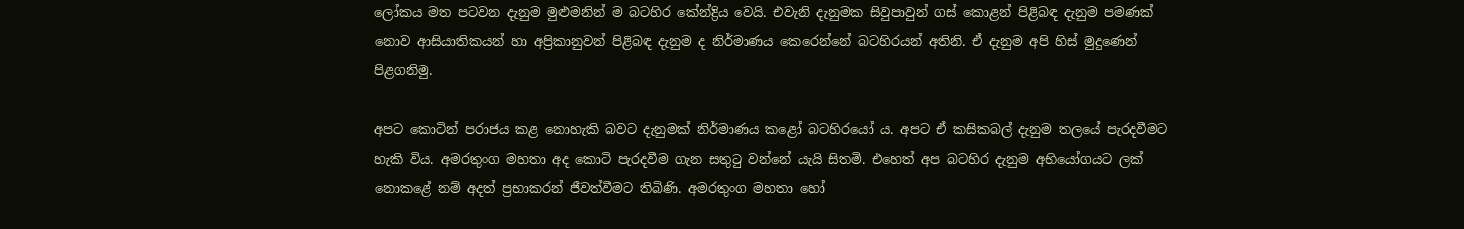ලෝකය මත පටවන දැනුම මුළුමනින් ම බටහිර කේන්ද්‍රිය වෙයි. එවැනි දැනුමක සිවුපාවුන් ගස් කොළන් පිළිබඳ දැනුම පමණක් නොව ආසියාතිකයන් හා අප්‍රිකානුවන් පිළිබඳ දැනුම ද නිර්මාණය කෙරෙන්නේ බටහිරයන් අතිනි. ඒ දැනුම අපි හිස් මුදුණෙන් පිළගනිමු.

අපට කොටින් පරාජය කළ නොහැකි බවට දැනුමක් නිර්මාණය කළෝ බටහිරයෝ ය. අපට ඒ කසිකබල් දැනුම තලයේ පැරදවීමට හැකි විය. අමරතුංග මහතා අද කොටි පැරදවීම ගැන සතුටු වන්නේ යැයි සිතමි. එහෙත් අප බටහිර දැනුම අභියෝගයට ලක් නොකළේ නම් අදත් ප්‍රභාකරන් ජීවත්වීමට තිබිණි. අමරතුංග මහතා හෝ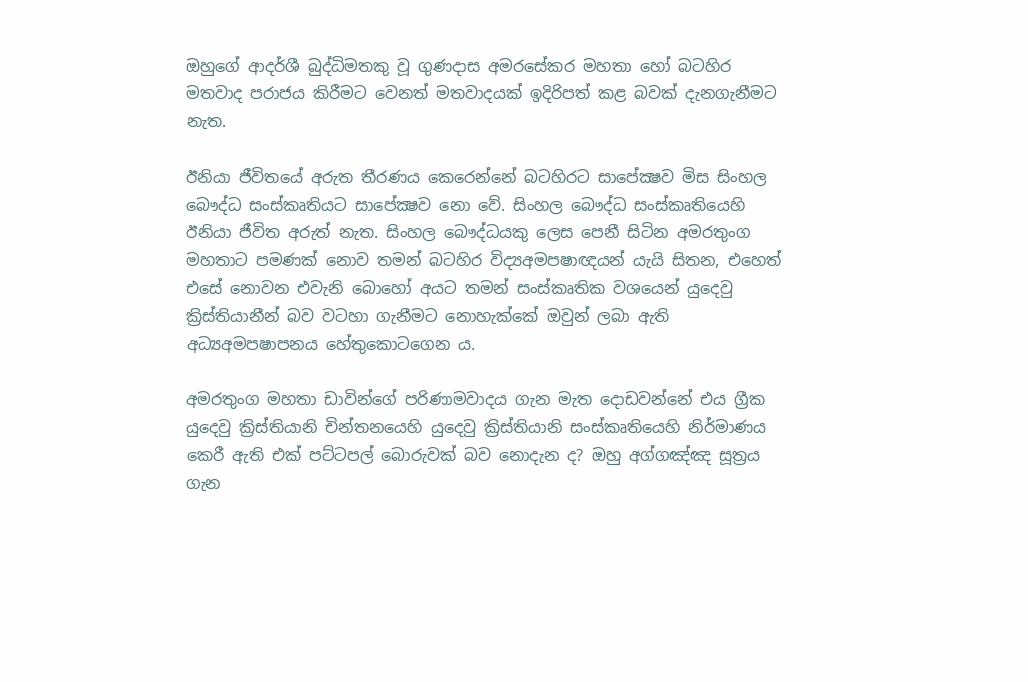ඔහුගේ ආදර්ශී බුද්ධිමතකු වූ ගුණදාස අමරසේකර මහතා හෝ බටහිර මතවාද පරාජය කිරීමට වෙනත් මතවාදයක් ඉදිරිපත් කළ බවක් දැනගැනීමට නැත.

ඊනියා ජීවිතයේ අරුත තීරණය කෙරෙන්නේ බටහිරට සාපේක්‍ෂව මිස සිංහල බෞද්ධ සංස්කෘතියට සාපේක්‍ෂව නො වේ. සිංහල බෞද්ධ සංස්කෘතියෙහි ඊනියා ජීවිත අරුත් නැත. සිංහල බෞද්ධයකු ලෙස පෙනී සිටින අමරතුංග මහතාට පමණක් නොව තමන් බටහිර විද්‍යඅමපෂාඥයන් යැයි සිතන, එහෙත් එසේ නොවන එවැනි බොහෝ අයට තමන් සංස්කෘතික වශයෙන් යුදෙවු ක්‍රිස්තියානීන් බව වටහා ගැනීමට නොහැක්කේ ඔවුන් ලබා ඇති අධ්‍යඅමපෂාපනය හේතුකොටගෙන ය.

අමරතුංග මහතා ඩාවින්ගේ පරිණාමවාදය ගැන මැත දොඩවන්නේ එය ග්‍රීක යුදෙවු ක්‍රිස්තියානි චින්තනයෙහි යුදෙවු ක්‍රිස්තියානි සංස්කෘතියෙහි නිර්මාණය කෙරී ඇති එක් පට්ටපල් බොරුවක් බව නොදැන ද? ඔහු අග්ගඤ්ඤ සූත්‍රය ගැන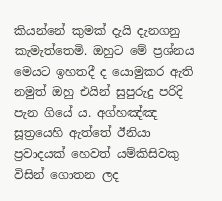කියන්නේ කුමක් දැයි දැනගනු කැමැත්තෙමි. ඔහුට මේ ප්‍රශ්නය මෙයට ඉහතදී ද යොමුකර ඇති නමුත් ඔහු එයින් සුපුරුදු පරිදි පැන ගියේ ය. අග්හඤ්ඤ සූත්‍රයෙහි ඇත්තේ ඊනියා ප්‍රවාදයක් හෙවත් යම්කිසිවකු විසින් ගොතන ලද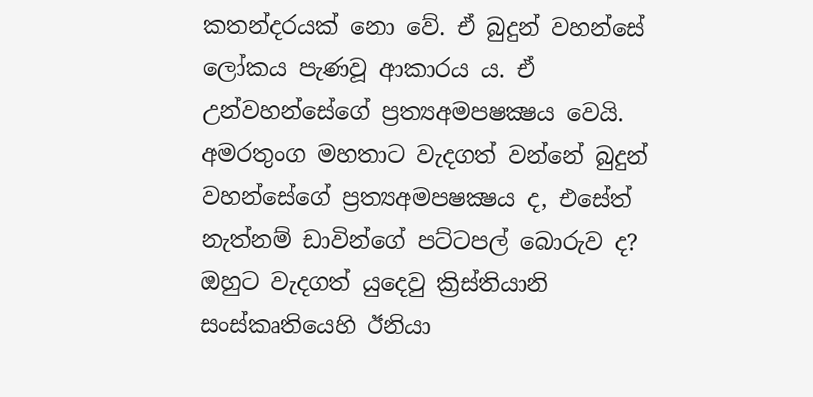කතන්දරයක් නො වේ. ඒ බුදුන් වහන්සේ ලෝකය පැණවූ ආකාරය ය. ඒ උන්වහන්සේගේ ප්‍රත්‍යඅමපෂක්‍ෂය වෙයි. අමරතුංග මහතාට වැදගත් වන්නේ බුදුන් වහන්සේගේ ප්‍රත්‍යඅමපෂක්‍ෂය ද, එසේත් නැත්නම් ඩාවින්ගේ පට්ටපල් බොරුව ද? ඔහුට වැදගත් යුදෙවු ක්‍රිස්තියානි සංස්කෘතියෙහි ඊනියා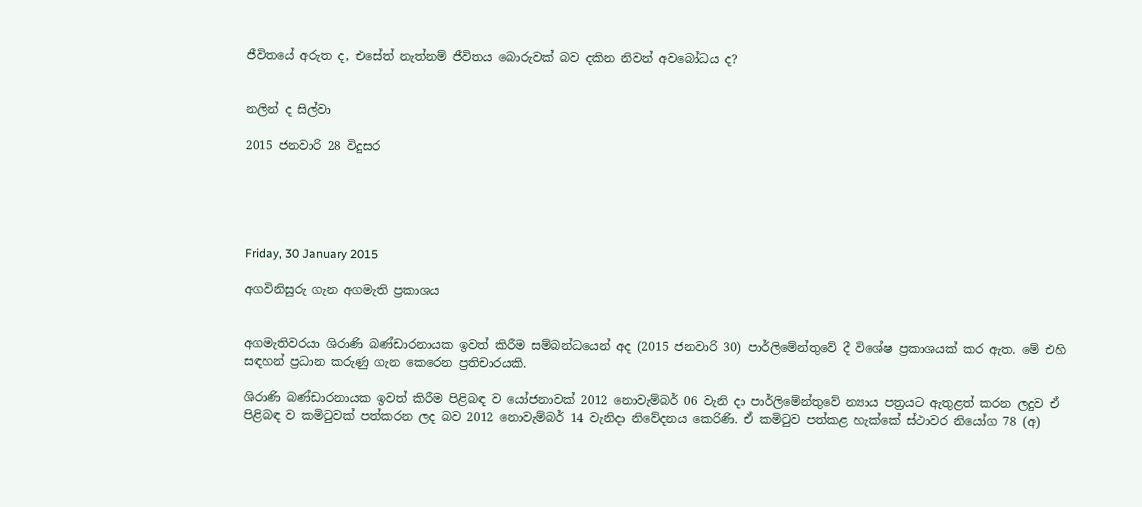ජීවිතයේ අරුත ද, එසේත් නැත්නම් ජීවිතය බොරුවක් බව දකින නිවන් අවබෝධය ද?


නලින් ද සිල්වා

2015 ජනවාරි 28 විදුසර





Friday, 30 January 2015

අගවිනිසුරු ගැන අගමැති ප්‍රකාශය


අගමැතිවරයා ශිරාණි බණ්ඩාරනායක ඉවත් කිරීම සම්බන්ධයෙන් අද (2015 ජනවාරි 30) පාර්ලිමේන්තුවේ දී විශේෂ ප්‍රකාශයක් කර ඇත. මේ එහි සඳහන් ප්‍රධාන කරුණු ගැන කෙරෙන ප්‍රතිචාරයකි.

ශිරාණි බණ්ඩාරනායක ඉවත් කිරීම පිළිබඳ ව යෝජනාවක් 2012 නොවැම්බර් 06 වැනි දා පාර්ලිමේන්තුවේ න්‍යාය පත්‍රයට ඇතුළත් කරන ලදුව ඒ පිළිබඳ ව කමිටුවක් පත්කරන ලද බව 2012 නොවැම්බර් 14 වැනිදා නිවේදනය කෙරිණි. ඒ කමිටුව පත්කළ හැක්කේ ස්ථාවර නියෝග 78 (අ)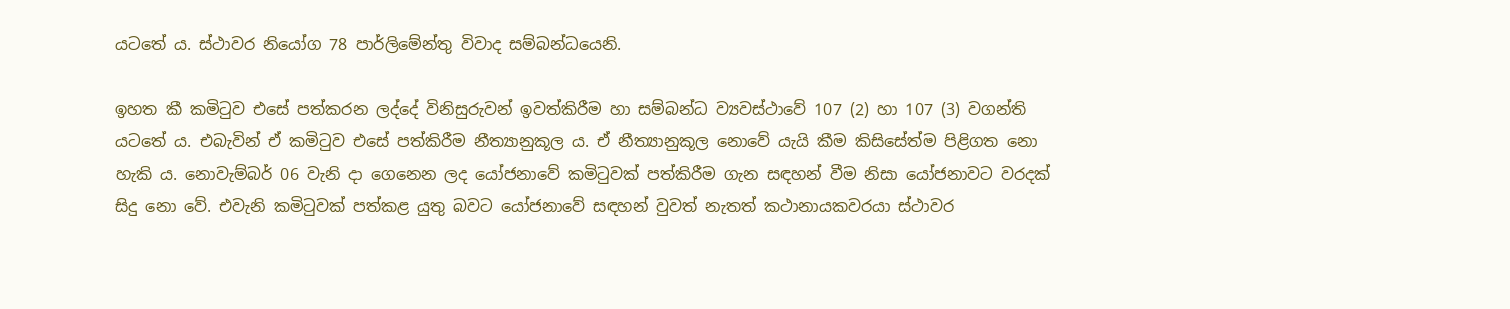යටතේ ය. ස්ථාවර නියෝග 78 පාර්ලිමේන්තු විවාද සම්බන්ධයෙනි.

ඉහත කී කමිටුව එසේ පත්කරන ලද්දේ විනිසුරුවන් ඉවත්කිරීම හා සම්බන්ධ ව්‍යවස්ථාවේ 107 (2) හා 107 (3) වගන්ති යටතේ ය. එබැවින් ඒ කමිටුව එසේ පත්කිරීම නීත්‍යානුකූල ය. ඒ නීත්‍යානුකූල නොවේ යැයි කීම කිසිසේත්ම පිළිගත නො හැකි ය. නොවැම්බර් 06 වැනි දා ගෙනෙන ලද යෝජනාවේ කමිටුවක් පත්කිරීම ගැන සඳහන් වීම නිසා යෝජනාවට වරදක් සිදු නො වේ. එවැනි කමිටුවක් පත්කළ යුතු බවට යෝජනාවේ සඳහන් වුවත් නැතත් කථානායකවරයා ස්ථාවර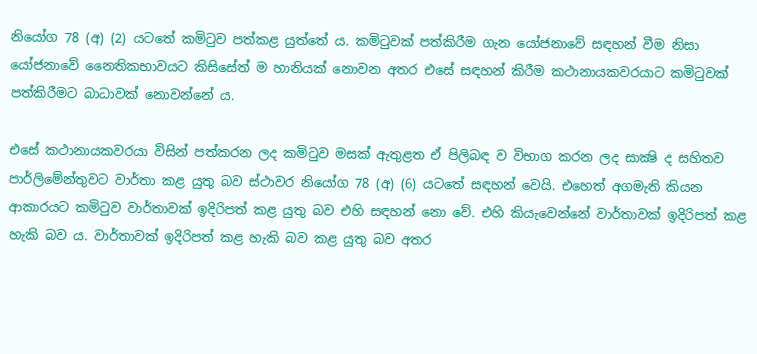නියෝග 78 (අ) (2) යටතේ කමිටුව පත්කළ යුත්තේ ය. කමිටුවක් පත්කිරීම ගැන යෝජනාවේ සඳහන් වීම නිසා යෝජනාවේ නෛතිකභාවයට කිසිසේත් ම හානියක් නොවන අතර එසේ සඳහන් කිරීම කථානායකවරයාට කමිටුවක් පත්කිරීමට බාධාවක් නොවන්නේ ය.

එසේ කථානායකවරයා විසින් පත්කරන ලද කමිටුව මසක් ඇතුළත ඒ පිලිබඳ ව විභාග කරන ලද සාක්‍ෂි ද සහිතව පාර්ලිමේන්තුවට වාර්තා කළ යුතු බව ස්ථාවර නියෝග 78 (අ) (6) යටතේ සඳහන් වෙයි. එහෙත් අගමැති කියන ආකාරයට කමිටුව වාර්තාවක් ඉදිරිපත් කළ යුතු බව එහි සඳහන් නො වේ. එහි කියැවෙන්නේ වාර්තාවක් ඉදිරිපත් කළ හැකි බව ය. වාර්තාවක් ඉදිරිපත් කළ හැකි බව කළ යුතු බව අතර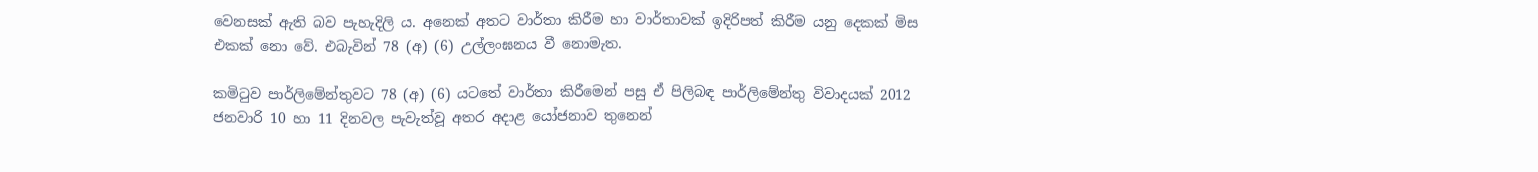වෙනසක් ඇති බව පැහැදිලි ය. අනෙක් අතට වාර්තා කිරීම හා වාර්තාවක් ඉදිරිපත් කිරීම යනු දෙකක් මිස එකක් නො වේ. එබැවින් 78 (අ) (6) උල්ලංඝනය වී නොමැත.

කමිටුව පාර්ලිමේන්තුවට 78 (අ) (6) යටතේ වාර්තා කිරීමෙන් පසු ඒ පිලිබඳ පාර්ලිමේන්තු විවාදයක් 2012 ජනවාරි 10 හා 11 දිනවල පැවැත්වූ අතර අදාළ යෝජනාව තුනෙන්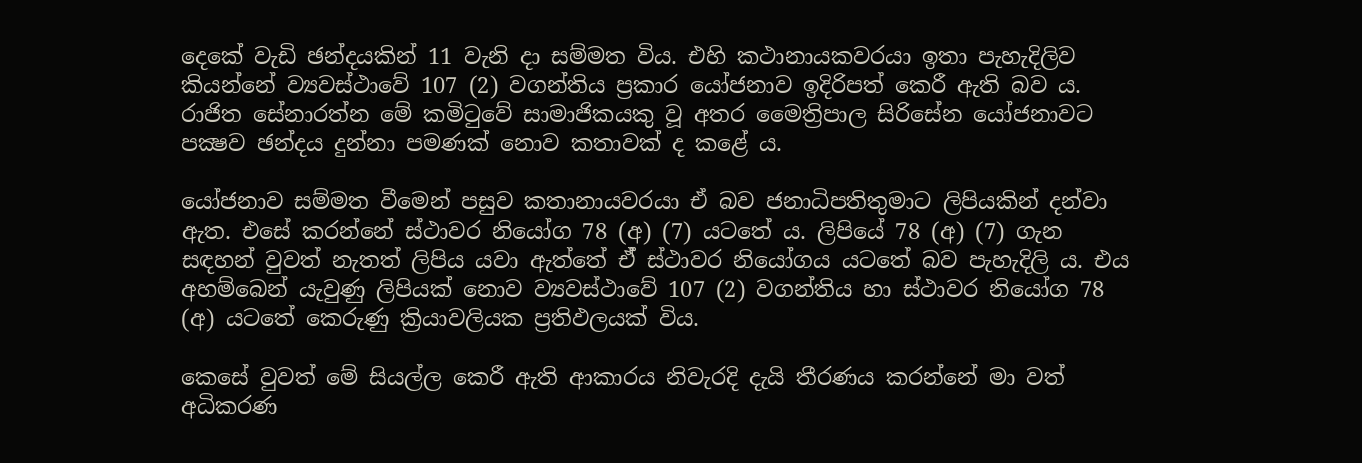දෙකේ වැඩි ඡන්දයකින් 11 වැනි දා සම්මත විය. එහි කථානායකවරයා ඉතා පැහැදිලිව කියන්නේ ව්‍යවස්ථාවේ 107 (2) වගන්තිය ප්‍රකාර යෝජනාව ඉදිරිපත් කෙරී ඇති බව ය. රාජිත සේනාරත්න මේ කමිටුවේ සාමාජිකයකු වූ අතර මෛත්‍රිපාල සිරිසේන යෝජනාවට පක්‍ෂව ඡන්දය දුන්නා පමණක් නොව කතාවක් ද කළේ ය.

යෝජනාව සම්මත වීමෙන් පසුව කතානායවරයා ඒ බව ජනාධිපතිතුමාට ලිපියකින් දන්වා ඇත. එසේ කරන්නේ ස්ථාවර නියෝග 78 (අ) (7) යටතේ ය. ලිපියේ 78 (අ) (7) ගැන සඳහන් වුවත් නැතත් ලිපිය යවා ඇත්තේ ඒ් ස්ථාවර නියෝගය යටතේ බව පැහැදිලි ය. එය අහම්බෙන් යැවුණු ලිපියක් නොව ව්‍යවස්ථාවේ 107 (2) වගන්තිය හා ස්ථාවර නියෝග 78 (අ) යටතේ කෙරුණු ක්‍රියාවලියක ප්‍රතිඵලයක් විය.

කෙසේ වුවත් මේ සියල්ල කෙරී ඇති ආකාරය නිවැරදි දැයි තීරණය කරන්නේ මා වත් අධිකරණ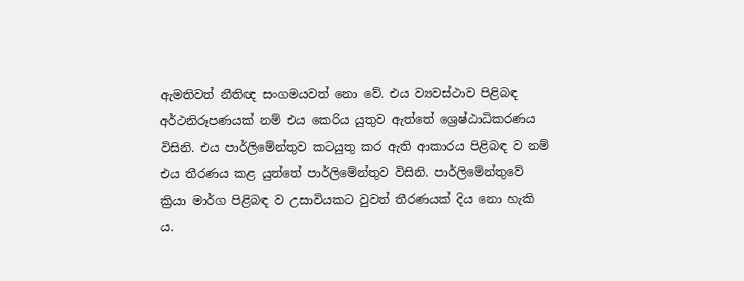ඇමතිවත් නීතිඥ සංගමයවත් නො වේ. එය ව්‍යවස්ථාව පිළිබඳ අර්ථනිරූපණයක් නම් එය කෙරිය යුතුව ඇත්තේ ශ්‍රෙෂ්ඨාධිකරණය විසිනි. එය පාර්ලිමේන්තුව කටයුතු කර ඇති ආකාරය පිළිබඳ ව නම් එය තීරණය කළ යුත්තේ පාර්ලිමේන්තුව විසිනි. පාර්ලිමේන්තුවේ ක්‍රියා මාර්ග පිළිබඳ ව උසාවියකට වුවත් තීරණයක් දිය නො හැකි ය.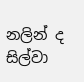නලින් ද සිල්වා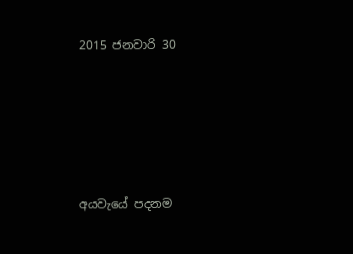2015 ජනවාරි 30





අයවැයේ පදනම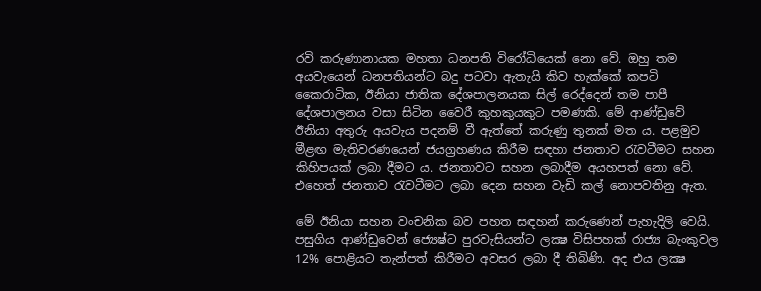රවි කරුණානායක මහතා ධනපති විරෝධියෙක් නො වේ. ඔහු තම අයවැයෙන් ධනපතියන්ට බදු පටවා ඇතැයි කිව හැක්කේ කපටි කෛරාටික, ඊනියා ජාතික දේශපාලනයක සිල් රෙද්දෙන් තම පාපී දේශපාලනය වසා සිටින වෛරී කුහකුයකුට පමණකි. මේ ආණ්ඩුවේ ඊනියා අතුරු අයවැය පදනම් වී ඇත්තේ කරුණු තුනක් මත ය. පළමුව මීළඟ මැතිවරණයෙන් ජයග්‍රහණය කිරීම සඳහා ජනතාව රැවටීමට සහන කිහිපයක් ලබා දීමට ය. ජනතාවට සහන ලබාදීම අයහපත් නො වේ. එහෙත් ජනතාව රැවටීමට ලබා දෙන සහන වැඩි කල් නොපවතිනු ඇත.

මේ ඊනියා සහන වංචනික බව පහත සඳහන් කරුණෙන් පැහැදිලි වෙයි. පසුගිය ආණ්ඩුවෙන් ජ්‍යෙෂ්ට පුරවැසියන්ට ලක්‍ෂ විසිපහක් රාජ්‍ය බැංකුවල 12% පොළියට තැන්පත් කිරීමට අවසර ලබා දී තිබිණි. අද එය ලක්‍ෂ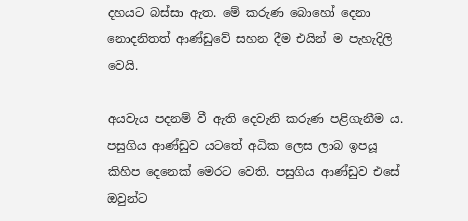දහයට බස්සා ඇත. මේ කරුණ බොහෝ දෙනා නොදනිතත් ආණ්ඩුවේ සහන දීම එයින් ම පැහැදිලි වෙයි.

අයවැය පදනම් වී ඇති දෙවැනි කරුණ පළිගැනීම ය. පසුගිය ආණ්ඩුව යටතේ අධික ලෙස ලාබ ඉපයූ කිහිප දෙනෙක් මෙරට වෙති. පසුගිය ආණ්ඩුව එසේ ඔවුන්ට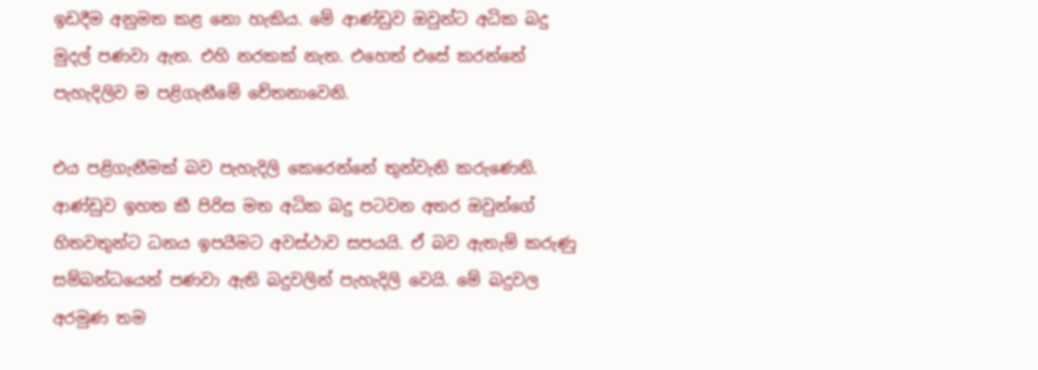ඉඩදීම අනුමත කළ නො හැකිය. මේ ආණ්ඩුව ඔවුන්ට අධික බදු මුදල් පණවා ඇත. එහි නරකක් නැත. එහෙත් එසේ කරන්නේ පැහැදිලිව ම පළිගැනීමේ චේතනාවෙනි.

එය පළිගැනීමක් බව පැහැදිලි කෙරෙන්නේ තුන්වැනි කරුණෙනි. ආණ්ඩුව ඉහත කී පිරිස මත අධික බදු පටවන අතර ඔවුන්ගේ හිතවතුන්ට ධනය ඉපයීමට අවස්ථාව සපයයි. ඒ බව ඇතැම් කරුණු සම්බන්ධයෙන් පණවා ඇති බදුවලින් පැහැදිලි වෙයි. මේ බදුවල අරමුණ තම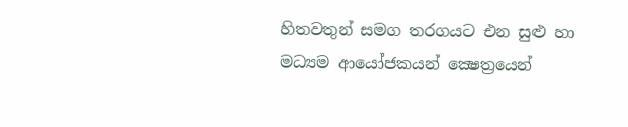හිතවතුන් සමග තරගයට එන සුළු හා මධ්‍යම ආයෝජකයන් ක්‍ෂෙත්‍රයෙන්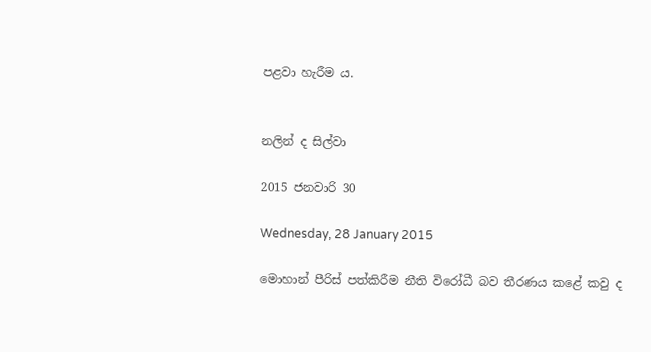පළවා හැරීම ය.


නලින් ද සිල්වා

2015 ජනවාරි 30

Wednesday, 28 January 2015

මොහාන් පීරිස් පත්කිරීම නීති විරෝධී බව තීරණය කළේ කවු ද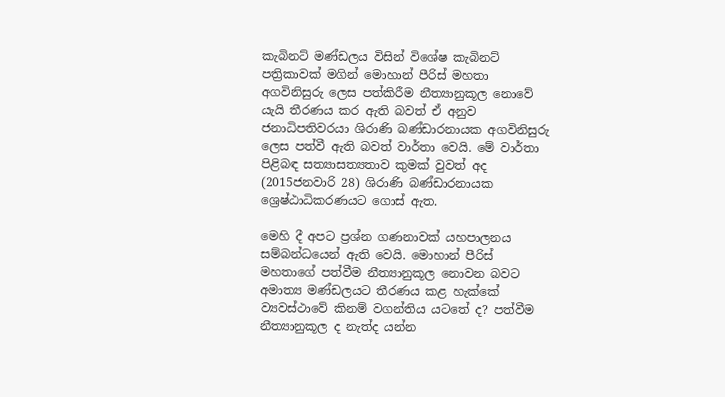කැබිනට් මණ්ඩලය විසින් විශේෂ කැබිනට් පත්‍රිකාවක් මගින් මොහාන් පීරිස් මහතා අගවිනිසුරු ලෙස පත්කිරීම නීත්‍යානුකූල නොවේ යැයි තීරණය කර ඇති බවත් ඒ අනුව ජනාධිපතිවරයා ශිරාණි බණ්ඩාරනායක අගවිනිසුරු ලෙස පත්වී ඇති බවත් වාර්තා වෙයි. මේ වාර්තා පිළිබඳ සත්‍යාසත්‍යතාව කුමක් වුවත් අද (2015ජනවාරි 28) ශිරාණි බණ්ඩාරනායක ශ්‍රෙෂ්ඨාධිකරණයට ගොස් ඇත.

මෙහි දී අපට ප්‍රශ්න ගණනාවක් යහපාලනය සම්බන්ධයෙන් ඇති වෙයි. මොහාන් පීරිස් මහතාගේ පත්වීම නීත්‍යානුකූල නොවන බවට අමාත්‍ය මණ්ඩලයට තීරණය කළ හැක්කේ ව්‍යවස්ථාවේ කිනම් වගන්තිය යටතේ ද? පත්වීම නීත්‍යානුකූල ද නැත්ද යන්න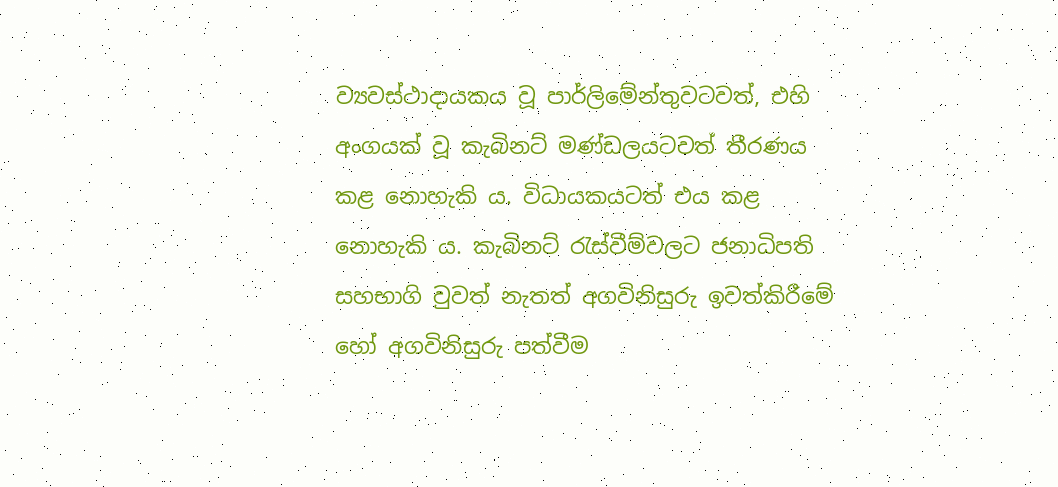ව්‍යවස්ථාදායකය වූ පාර්ලිමේන්තුවටවත්, එහි අංගයක් වූ කැබිනට් මණ්ඩලයටවත් තීරණය කළ නොහැකි ය. විධායකයටත් එය කළ නොහැකි ය. කැබිනට් රැස්වීම්වලට ජනාධිපති සහභාගි වුවත් නැතත් අගවිනිසුරු ඉවත්කිරීමේ හෝ අගවිනිසුරු පත්වීම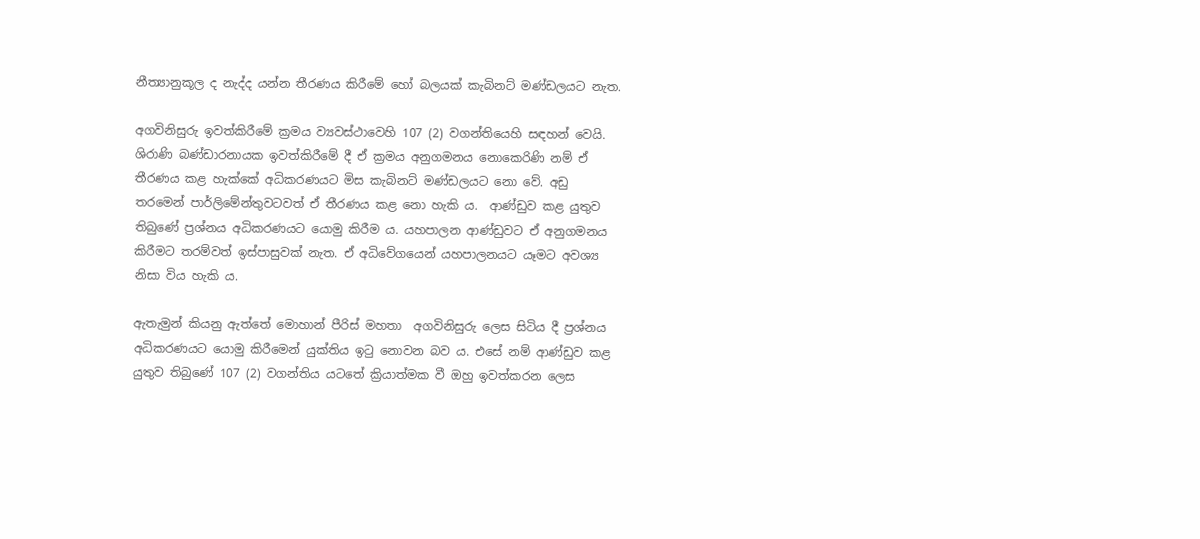නීත්‍යානුකූල ද නැද්ද යන්න තීරණය කිරීමේ හෝ බලයක් කැබිනට් මණ්ඩලයට නැත.

අගවිනිසුරු ඉවත්කිරීමේ ක්‍රමය ව්‍යවස්ථාවෙහි 107 (2) වගන්තියෙහි සඳහන් වෙයි. ශිරාණි බණ්ඩාරනායක ඉවත්කිරීමේ දී ඒ ක්‍රමය අනුගමනය නොකෙරිණි නම් ඒ තීරණය කළ හැක්කේ අධිකරණයට මිස කැබිනට් මණ්ඩලයට නො වේ. අඩු තරමෙන් පාර්ලිමේන්තුවටවත් ඒ තීරණය කළ නො හැකි ය.  ආණ්ඩුව කළ යුතුව තිබුණේ ප්‍රශ්නය අධිකරණයට යොමු කිරීම ය. යහපාලන ආණ්ඩුවට ඒ අනුගමනය කිරීමට තරම්වත් ඉස්පාසුවක් නැත. ඒ අධිවේගයෙන් යහපාලනයට යෑමට අවශ්‍ය නිසා විය හැකි ය.

ඇතැමුන් කියනු ඇත්තේ මොහාන් පීරිස් මහතා  අගවිනිසුරු ලෙස සිටිය දී ප්‍රශ්නය අධිකරණයට යොමු කිරීමෙන් යුක්තිය ඉටු නොවන බව ය. එසේ නම් ආණ්ඩුව කළ යුතුව තිබුණේ 107 (2) වගන්තිය යටතේ ක්‍රියාත්මක වී ඔහු ඉවත්කරන ලෙස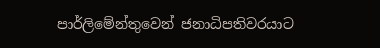පාර්ලිමේන්තුවෙන් ජනාධිපතිවරයාට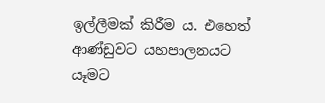ඉල්ලීමක් කිරීම ය. එහෙත් ආණ්ඩුවට යහපාලනයට යෑමට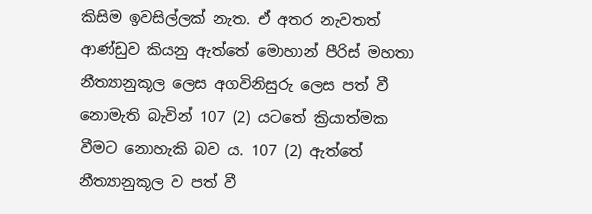කිසිම ඉවසිල්ලක් නැත. ඒ අතර නැවතත් ආණ්ඩුව කියනු ඇත්තේ මොහාන් පීරිස් මහතා නීත්‍යානුකූල ලෙස අගවිනිසුරු ලෙස පත් වී නොමැති බැවින් 107 (2) යටතේ ක්‍රියාත්මක වීමට නොහැකි බව ය. 107 (2) ඇත්තේ නීත්‍යානුකූල ව පත් වී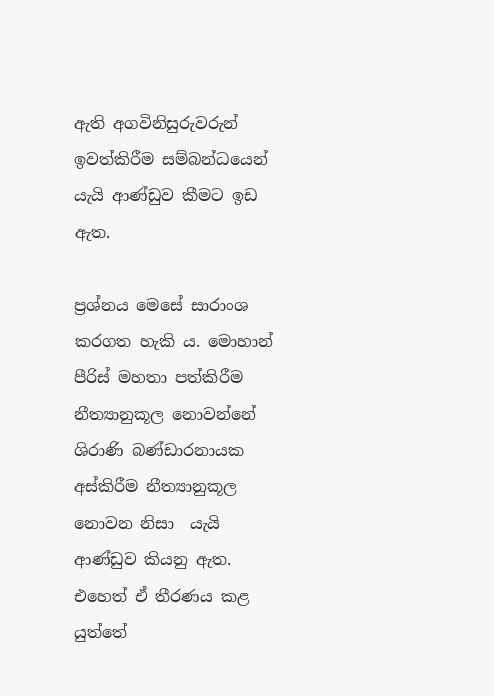ඇති අගවිනිසුරුවරුන් ඉවත්කිරීම සම්බන්ධයෙන් යැයි ආණ්ඩුව කීමට ඉඩ ඇත.

ප්‍රශ්නය මෙසේ සාරාංශ කරගත හැකි ය. මොහාන් පීරිස් මහතා පත්කිරීම නීත්‍යානුකූල නොවන්නේ ශිරාණි බණ්ඩාරනායක අස්කිරීම නීත්‍යානුකූල නොවන නිසා  යැයි ආණ්ඩුව කියනු ඇත.  එහෙත් ඒ තීරණය කළ යුත්තේ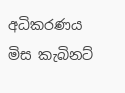අධිකරණය මිස කැබිනට්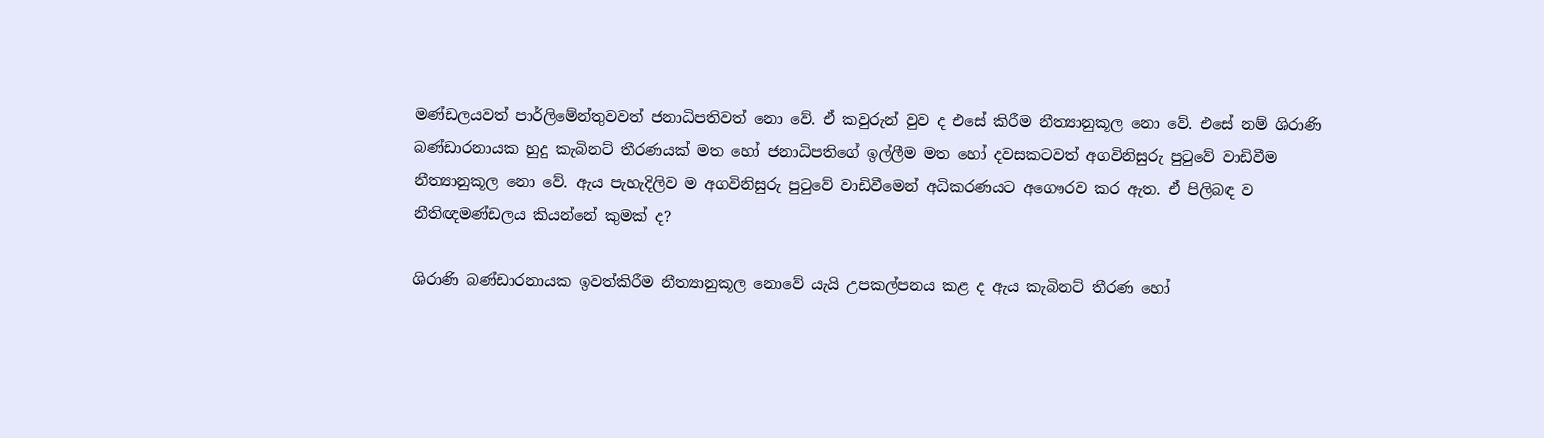මණ්ඩලයවත් පාර්ලිමේන්තුවවත් ජනාධිපතිවත් නො වේ. ඒ කවුරුන් වුව ද එසේ කිරීම නීත්‍යානුකූල නො වේ. එසේ නම් ශිරාණි බණ්ඩාරනායක හුදු කැබිනට් තීරණයක් මත හෝ ජනාධිපතිගේ ඉල්ලීම මත හෝ දවසකටවත් අගවිනිසුරු පුටුවේ වාඩිවීම නීත්‍යානුකූල නො වේ. ඇය පැහැදිලිව ම අගවිනිසුරු පුටුවේ වාඩිවීමෙන් අධිකරණයට අගෞරව කර ඇත. ඒ පිලිබඳ ව නීතිඥමණ්ඩලය කියන්නේ කුමක් ද?

ශිරාණි බණ්ඩාරනායක ඉවත්කිරීම නීත්‍යානුකූල නොවේ යැයි උපකල්පනය කළ ද ඇය කැබිනට් තීරණ හෝ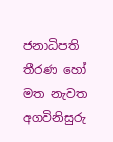ජනාධිපති තීරණ හෝ මත නැවත අගවිනිසුරු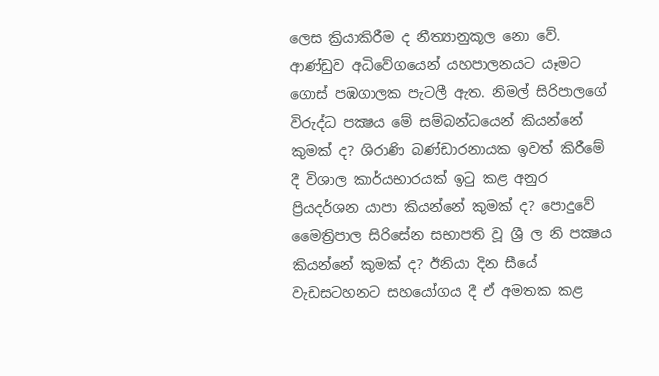ලෙස ක්‍රියාකිරීම ද නීත්‍යානුකූල නො වේ. ආණ්ඩුව අධිවේගයෙන් යහපාලනයට යෑමට ගොස් පඹගාලක පැටලී ඇත. නිමල් සිරිපාලගේ විරුද්ධ පක්‍ෂය මේ සම්බන්ධයෙන් කියන්නේ කුමක් ද? ශිරාණි බණ්ඩාරනායක ඉවත් කිරීමේ දී විශාල කාර්යභාරයක් ඉටු කළ අනුර ප්‍රියදර්ශන යාපා කියන්නේ කුමක් ද? පොදුවේ මෛත්‍රිපාල සිරිසේන සභාපති වූ ශ්‍රී ල නි පක්‍ෂය කියන්නේ කුමක් ද? ඊනියා දින සීයේ වැඩසටහනට සහයෝගය දී ඒ අමතක කළ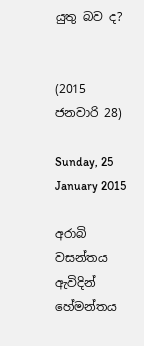යුතු බව ද?


(2015 ජනවාරි 28)

Sunday, 25 January 2015

අරාබි වසන්තය ඇවිදින් හේමන්තය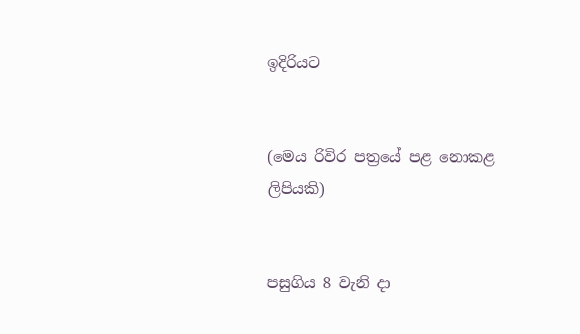ඉදිරියට


(මෙය රිවිර පත්‍රයේ පළ නොකළ ලිපියකි)


පසුගිය 8 වැනි දා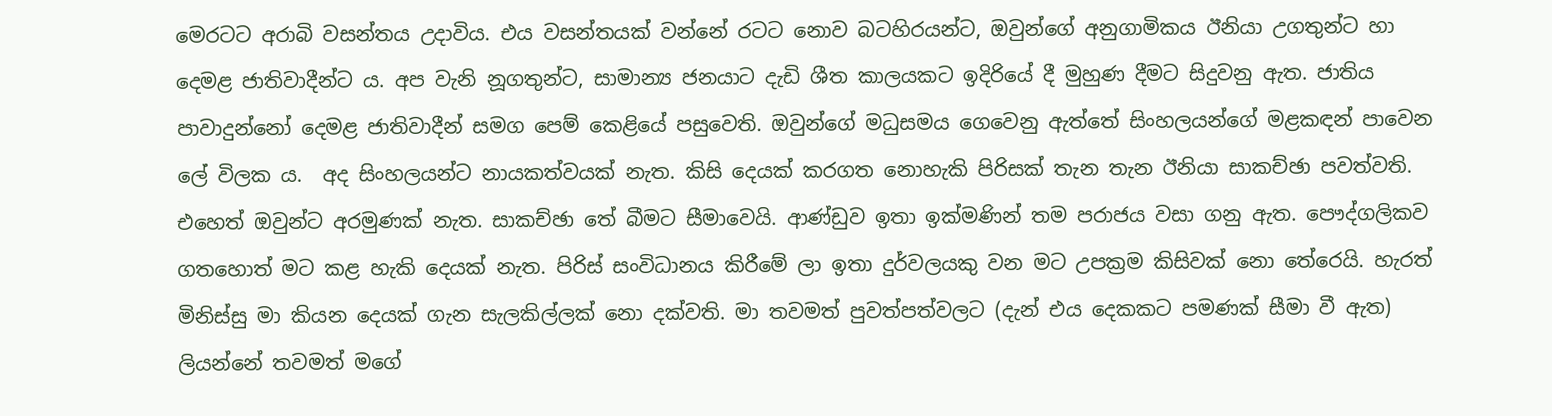මෙරටට අරාබි වසන්තය උදාවිය. එය වසන්තයක් වන්නේ රටට නොව බටහිරයන්ට, ඔවුන්ගේ අනුගාමිකය ඊනියා උගතුන්ට හා දෙමළ ජාතිවාදීන්ට ය. අප වැනි නූගතුන්ට, සාමාන්‍ය ජනයාට දැඩි ශීත කාලයකට ඉදිරියේ දී මුහුණ දීමට සිදුවනු ඇත. ජාතිය පාවාදුන්නෝ දෙමළ ජාතිවාදීන් සමග පෙම් කෙළියේ පසුවෙති. ඔවුන්ගේ මධුසමය ගෙවෙනු ඇත්තේ සිංහලයන්ගේ මළකඳන් පාවෙන ලේ විලක ය.  අද සිංහලයන්ට නායකත්වයක් නැත. කිසි දෙයක් කරගත නොහැකි පිරිසක් තැන තැන ඊනියා සාකච්ඡා පවත්වති. එහෙත් ඔවුන්ට අරමුණක් නැත. සාකච්ඡා තේ බීමට සීමාවෙයි. ආණ්ඩුව ඉතා ඉක්මණින් තම පරාජය වසා ගනු ඇත. පෞද්ගලිකව ගතහොත් මට කළ හැකි දෙයක් නැත. පිරිස් සංවිධානය කිරීමේ ලා ඉතා දුර්වලයකු වන මට උපක්‍රම කිසිවක් නො තේරෙයි. හැරත් මිනිස්සු මා කියන දෙයක් ගැන සැලකිල්ලක් නො දක්වති. මා තවමත් පුවත්පත්වලට (දැන් එය දෙකකට පමණක් සීමා වී ඇත) ලියන්නේ තවමත් මගේ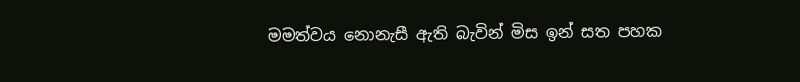මමත්වය නොනැසී ඇති බැවින් මිස ඉන් සත පහක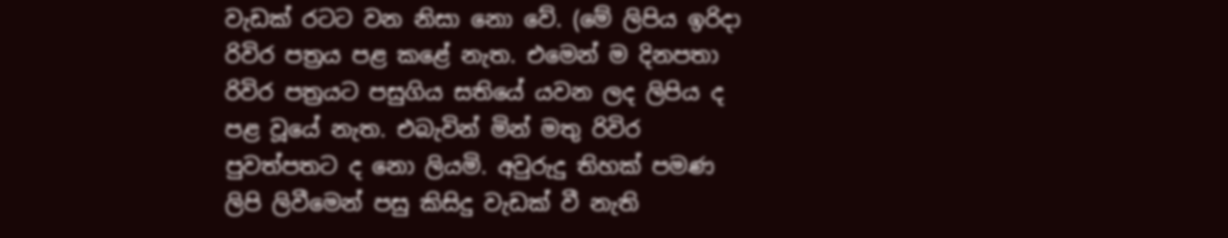වැඩක් රටට වන නිසා නො වේ. (මේ ලිපිය ඉරිදා රිවිර පත්‍රය පළ කළේ නැත. එමෙන් ම දිනපතා රිවිර පත්‍රයට පසුගිය සතියේ යවන ලද ලිපිය ද පළ වූයේ නැත. එබැවින් මින් මතු රිවිර පුවත්පතට ද නො ලියමි. අවුරුදු තිහක් පමණ ලිපි ලිවීමෙන් පසු කිසිදු වැඩක් වී නැති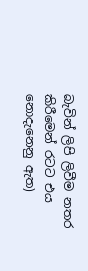බැවින් ලිපි ලිවීම නතර කිරීමෙන් රටට එය නොදැනෙනු ඇත)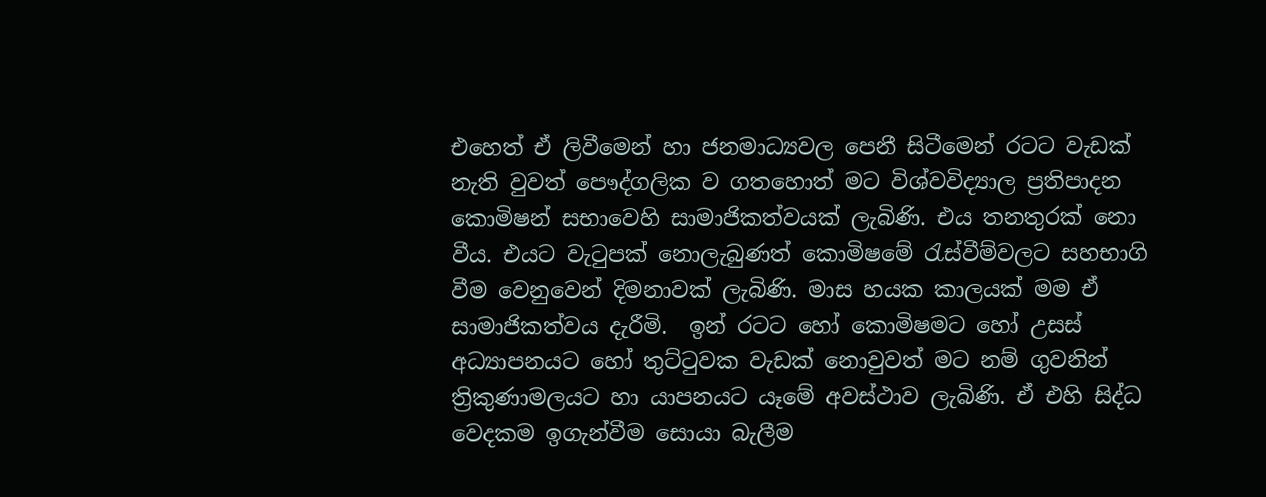එහෙත් ඒ ලිවීමෙන් හා ජනමාධ්‍යවල පෙනී සිටීමෙන් රටට වැඩක් නැති වුවත් පෞද්ගලික ව ගතහොත් මට විශ්වවිද්‍යාල ප්‍රතිපාදන කොමිෂන් සභාවෙහි සාමාජිකත්වයක් ලැබිණි. එය තනතුරක් නො වීය. එයට වැටුපක් නොලැබුණත් කොමිෂමේ රැස්වීම්වලට සහභාගි වීම වෙනුවෙන් දිමනාවක් ලැබිණි. මාස හයක කාලයක් මම ඒ සාමාජිකත්වය දැරීමි.  ඉන් රටට හෝ කොමිෂමට හෝ උසස් අධ්‍යාපනයට හෝ තුට්ටුවක වැඩක් නොවුවත් මට නම් ගුවනින් ත්‍රිකුණාමලයට හා යාපනයට යෑමේ අවස්ථාව ලැබිණි. ඒ එහි සිද්ධ වෙදකම ඉගැන්වීම සොයා බැලීම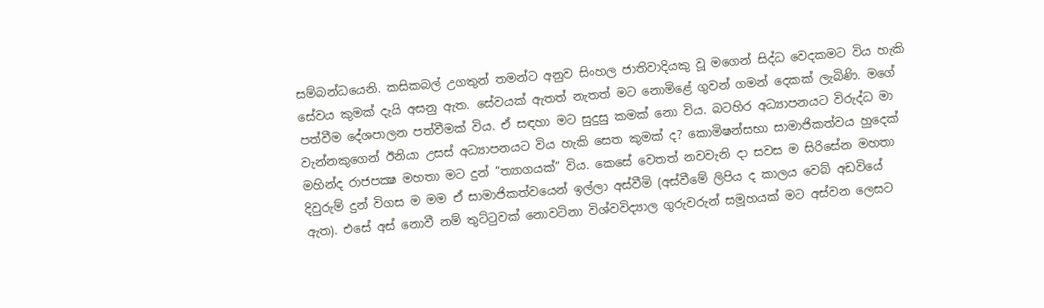සම්බන්ධයෙනි. කසිකබල් උගතුන් තමන්ට අනුව සිංහල ජාතිවාදියකු වූ මගෙන් සිද්ධ වෙදකමට විය හැකි සේවය කුමක් දැයි අසනු ඇත. සේවයක් ඇතත් නැතත් මට නොමිළේ ගුවන් ගමන් දෙකක් ලැබිණි. මගේ පත්වීම දේශපාලන පත්වීමක් විය. ඒ සඳහා මට සුදුසු කමක් නො විය. බටහිර අධ්‍යාපනයට විරුද්ධ මා වැන්නකුගෙන් ඊනියා උසස් අධ්‍යාපනයට විය හැකි සෙත කුමක් ද? කොමිෂන්සභා සාමාජිකත්වය හුදෙක් මහින්ද රාජපක්‍ෂ මහතා මට දුන් “ත්‍යාගයක්” විය. කෙසේ වෙතත් නවවැනි දා සවස ම සිරිසේන මහතා දිවුරුම් දුන් විගස ම මම ඒ සාමාජිකත්වයෙන් ඉල්ලා අස්වීමි (අස්වීමේ ලිපිය ද කාලය වෙබ් අඩවියේ ඇත). එසේ අස් නොවී නම් තුට්ටුවක් නොවටිනා විශ්වවිද්‍යාල ගුරුවරුන් සමූහයක් මට අස්වන ලෙසට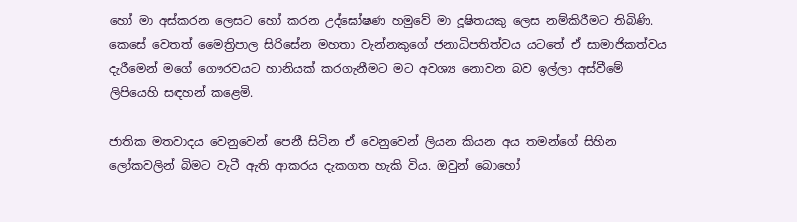හෝ මා අස්කරන ලෙසට හෝ කරන උද්ඝෝෂණ හමුවේ මා දූෂිතයකු ලෙස නම්කිරීමට තිබිණි. කෙසේ වෙතත් මෛත්‍රිපාල සිරිසේන මහතා වැන්නකුගේ ජනාධිපතිත්වය යටතේ ඒ සාමාජිකත්වය දැරීමෙන් මගේ ගෞරවයට හානියක් කරගැනීමට මට අවශ්‍ය නොවන බව ඉල්ලා අස්වීමේ ලිපියෙහි සඳහන් කළෙමි.

ජාතික මතවාදය වෙනුවෙන් පෙනී සිටින ඒ වෙනුවෙන් ලියන කියන අය තමන්ගේ සිහින ලෝකවලින් බිමට වැටී ඇති ආකරය දැකගත හැකි විය. ඔවුන් බොහෝ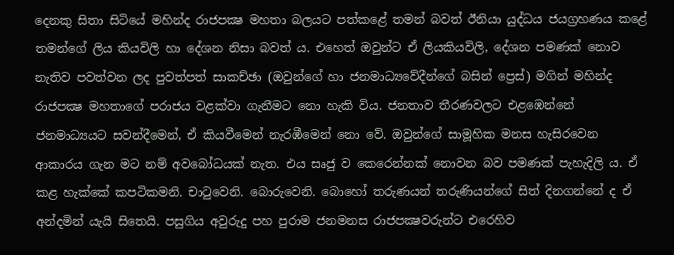දෙනකු සිතා සිටියේ මහින්ද රාජපක්‍ෂ මහතා බලයට පත්කළේ තමන් බවත් ඊනියා යුද්ධය ජයග්‍රහණය කළේ තමන්ගේ ලිය කියවිලි හා දේශන නිසා බවත් ය. එහෙත් ඔවුන්ට ඒ ලියකියවිලි, දේශන පමණක් නොව නැතිව පවත්වන ලද පුවත්පත් සාකච්ඡා (ඔවුන්ගේ හා ජනමාධ්‍යවේදීන්ගේ බසින් ප්‍රෙස්) මගින් මහින්ද රාජපක්‍ෂ මහතාගේ පරාජය වළක්වා ගැනීමට නො හැකි විය. ජනතාව තීරණවලට එළඹෙන්නේ ජනමාධ්‍යයට සවන්දීමෙන්, ඒ කියවීමෙන් නැරඹීමෙන් නො වේ. ඔවුන්ගේ සාමූහික මනස හැසිරවෙන ආකාරය ගැන මට නම් අවබෝධයක් නැත. එය සෘජු ව කෙරෙන්නක් නොවන බව පමණක් පැහැදිලි ය. ඒ කළ හැක්කේ කපටිකමනි. චාටුවෙනි. බොරුවෙනි. බොහෝ තරුණයන් තරුණියන්ගේ සිත් දිනගන්නේ ද ඒ අන්දමින් යැයි සිතෙයි. පසුගිය අවුරුදු පහ පුරාම ජනමනස රාජපක්‍ෂවරුන්ට එරෙහිව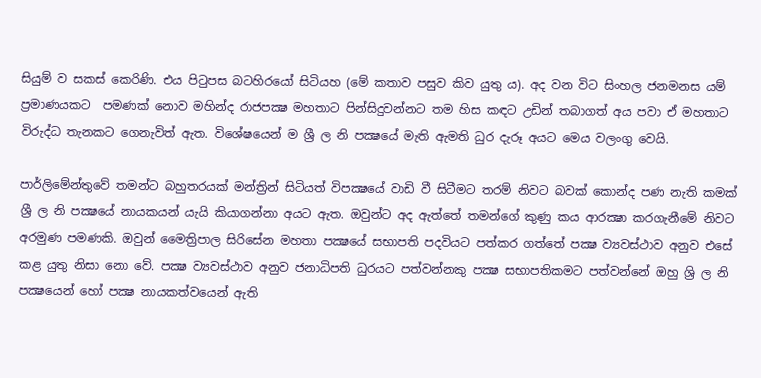සියුම් ව සකස් කෙරිණි. එය පිටුපස බටහිරයෝ සිටියහ (මේ කතාව පසුව කිව යුතු ය). අද වන විට සිංහල ජනමනස යම් ප්‍රමාණයකට  පමණක් නොව මහින්ද රාජපක්‍ෂ මහතාට පින්සිදුවන්නට තම හිස කඳට උඩින් තබාගත් අය පවා ඒ මහතාට විරුද්ධ තැනකට ගෙනැවිත් ඇත. විශේෂයෙන් ම ශ්‍රී ල නි පක්‍ෂයේ මැති ඇමති ධුර දැරූ අයට මෙය වලංගු වෙයි.

පාර්ලිමේන්තුවේ තමන්ට බහුතරයක් මන්ත්‍රින් සිටියත් විපක්‍ෂයේ වාඩි වී සිටීමට තරම් නිවට බවක් කොන්ද පණ නැති කමක් ශ්‍රී ල නි පක්‍ෂයේ නායකයන් යැයි කියාගන්නා අයට ඇත. ඔවුන්ට අද ඇත්තේ තමන්ගේ කුණු කය ආරක්‍ෂා කරගැනීමේ නිවට අරමුණ පමණකි. ඔවුන් මෛත්‍රිපාල සිරිසේන මහතා පක්‍ෂයේ සභාපති පදවියට පත්කර ගත්තේ පක්‍ෂ ව්‍යවස්ථාව අනුව එසේ කළ යුතු නිසා නො වේ. පක්‍ෂ ව්‍යවස්ථාව අනුව ජනාධිපති ධුරයට පත්වන්නකු පක්‍ෂ සභාපතිකමට පත්වන්නේ ඔහු ශ්‍රි ල නි පක්‍ෂයෙන් හෝ පක්‍ෂ නායකත්වයෙන් ඇති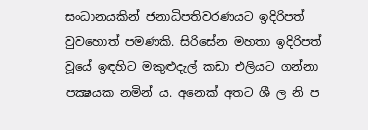සංධානයකින් ජනාධිපතිවරණයට ඉදිරිපත් වුවහොත් පමණකි. සිරිසේන මහතා ඉදිරිපත් වූයේ ඉඳහිට මකුළුදැල් කඩා එලියට ගන්නා පක්‍ෂයක නමින් ය. අනෙක් අතට ශී ල නි ප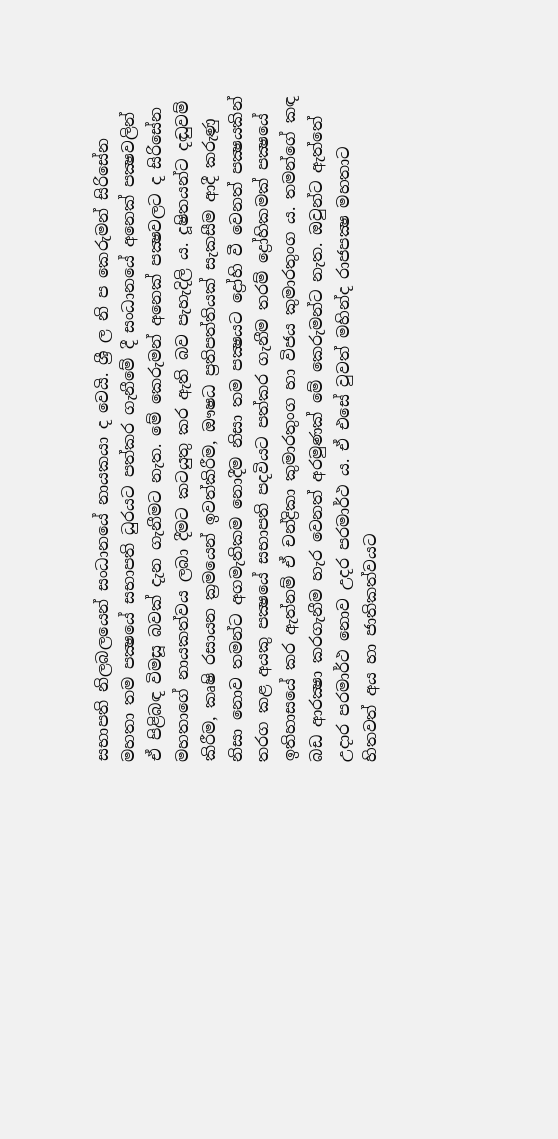සභාපති නිලබලයෙන් සංධානයේ නායකයා ද වෙයි. ශ්‍රී ල නි ප කෙරුමන් සිරිසේන මහතා තම පක්‍ෂයේ සභාපති ධුරයට පත්කර ගැනීමේ දී සංධානයේ අනෙක් පක්‍ෂවලින් ඒ පිළිබඳ විමසූ බවක් දැන ගැනීමට නැත. මේ කෙරුමන් අනෙක් පක්‍ෂවලට ද සිරිසේන මහතාගේ නායකත්වය ලබා දීමට කටයුතු කර ඇති බව පැහැදිලි ය. දූෂිතයන්ට දඬුවම් කිරීම, කෘෂි රසායන ක්‍රමයෙන් ඉවත්කිරීම, ඖෂධ ප්‍රතිපත්තියක් සැකසීම ආදී කරුණු නිසා නොව තමන්ට අගමැතිකම නොදීම නිසා තම පක්‍ෂයට ද්‍රෝහි වී වෙනත් පක්‍ෂයකින් තරග කළ අයකු පක්‍ෂයේ සභාපති පදවියට පත්කර ගැනීම තරම් ද්‍රෝහිකමක් පක්‍ෂයේ ඉතිහාසයේ කර ඇත්නම් ඒ චන්ද්‍රිකා කුමාරතුංග හා විජය කුමාරතුංග ය. තමන්ගේ කඳ බඩ ආරක්‍ෂා කරගැනීම හැර වෙනත් අරමුණක් මේ කෙරුමන්ට නැත. ඔවුන්ට ඇත්තේ උදාර පරමාර්ථ නොව උදර පරමාර්ථ ය. ඒ එසේ වුවත් මහින්ද රාජපක්‍ෂ මහතාට හිතවත් අය හා ජාතිකත්වයට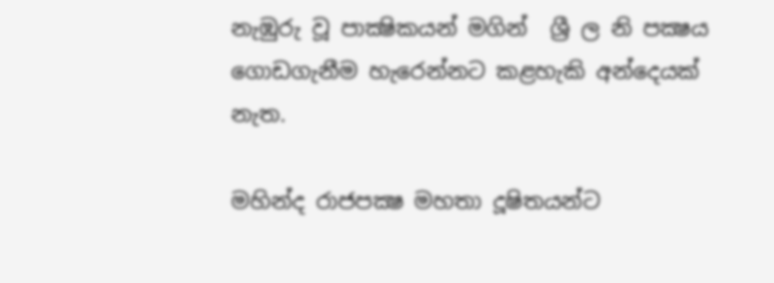නැඹුරු වූ පාක්‍ෂිකයන් මගින්  ශ්‍රී ල නි පක්‍ෂය ගොඩගැනීම හැරෙන්නට කළහැකි අන්දෙයක් නැත.

මහින්ද රාජපක්‍ෂ මහතා දූෂිතයන්ට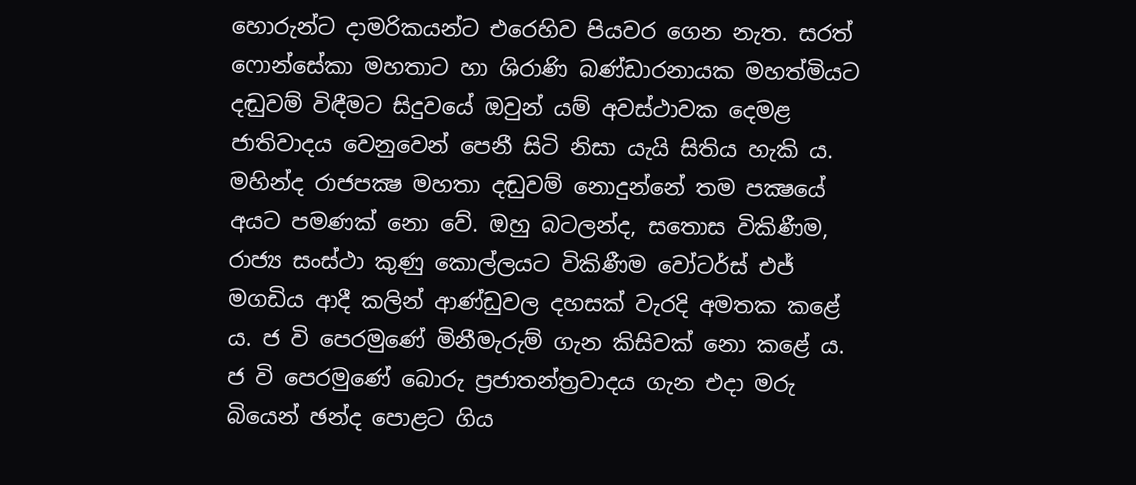හොරුන්ට දාමරිකයන්ට එරෙහිව පියවර ගෙන නැත. සරත් ෆොන්සේකා මහතාට හා ශිරාණි බණ්ඩාරනායක මහත්මියට දඬුවම් විඳීමට සිදුවයේ ඔවුන් යම් අවස්ථාවක දෙමළ ජාතිවාදය වෙනුවෙන් පෙනී සිටි නිසා යැයි සිතිය හැකි ය. මහින්ද රාජපක්‍ෂ මහතා දඬුවම් නොදුන්නේ තම පක්‍ෂයේ අයට පමණක් නො වේ. ඔහු බටලන්ද, සතොස විකිණීම, රාජ්‍ය සංස්ථා කුණු කොල්ලයට විකිණීම වෝටර්ස් එජ් මගඩිය ආදී කලින් ආණ්ඩුවල දහසක් වැරදි අමතක කළේ ය. ජ වි පෙරමුණේ මිනීමැරුම් ගැන කිසිවක් නො කළේ ය. ජ වි පෙරමුණේ බොරු ප්‍රජාතන්ත්‍රවාදය ගැන එදා මරු බියෙන් ඡන්ද පොළට ගිය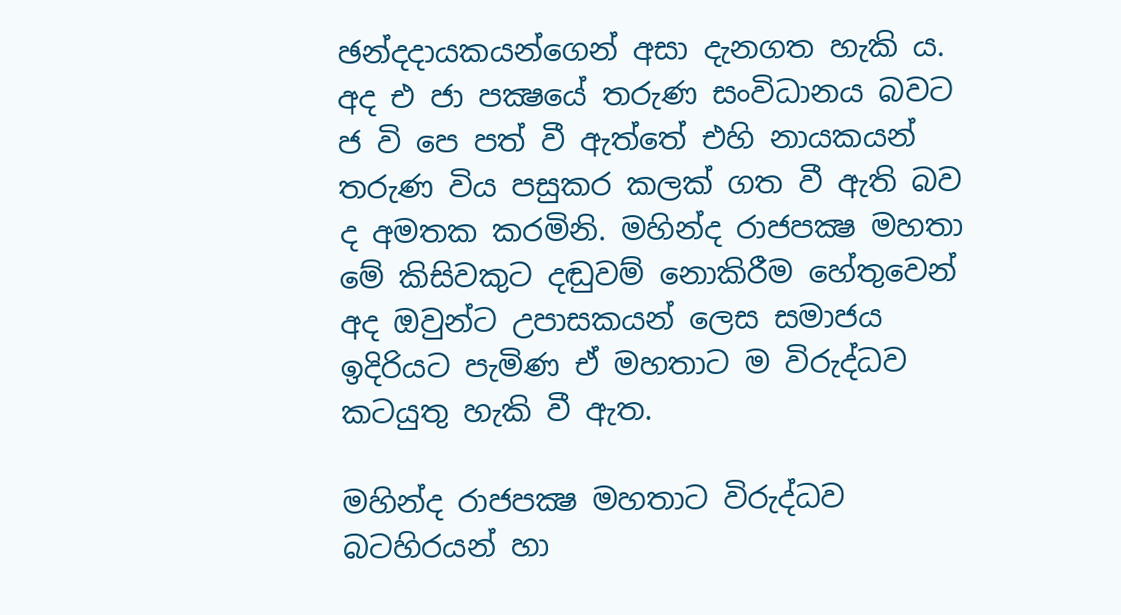ඡන්දදායකයන්ගෙන් අසා දැනගත හැකි ය. අද එ ජා පක්‍ෂයේ තරුණ සංවිධානය බවට ජ වි පෙ පත් වී ඇත්තේ එහි නායකයන් තරුණ විය පසුකර කලක් ගත වී ඇති බව ද අමතක කරමිනි. මහින්ද රාජපක්‍ෂ මහතා මේ කිසිවකුට දඬුවම් නොකිරීම හේතුවෙන් අද ඔවුන්ට උපාසකයන් ලෙස සමාජය ඉදිරියට පැමිණ ඒ මහතාට ම විරුද්ධව කටයුතු හැකි වී ඇත.

මහින්ද රාජපක්‍ෂ මහතාට විරුද්ධව බටහිරයන් හා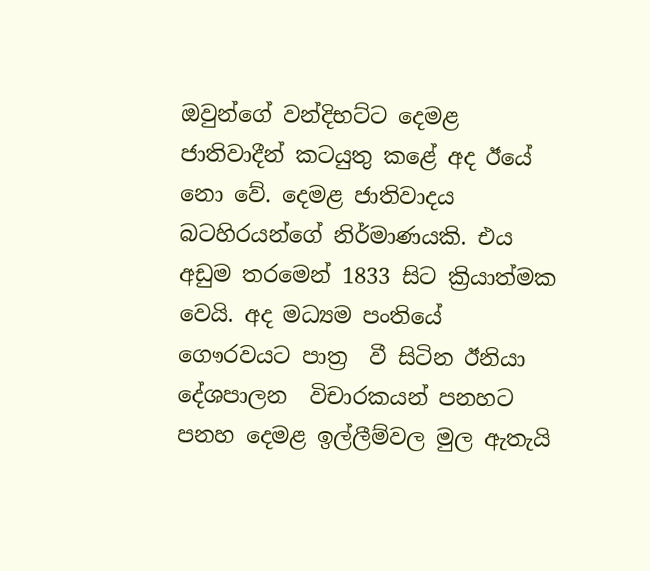ඔවුන්ගේ වන්දිභට්ට දෙමළ ජාතිවාදීන් කටයුතු කළේ අද ඊයේ නො වේ. දෙමළ ජාතිවාදය බටහිරයන්ගේ නිර්මාණයකි. එය අඩුම තරමෙන් 1833 සිට ක්‍රියාත්මක වෙයි. අද මධ්‍යම පංතියේ ගෞරවයට පාත්‍ර  වී සිටින ඊනියා දේශපාලන  විචාරකයන් පනහට පනහ දෙමළ ඉල්ලීම්වල මුල ඇතැයි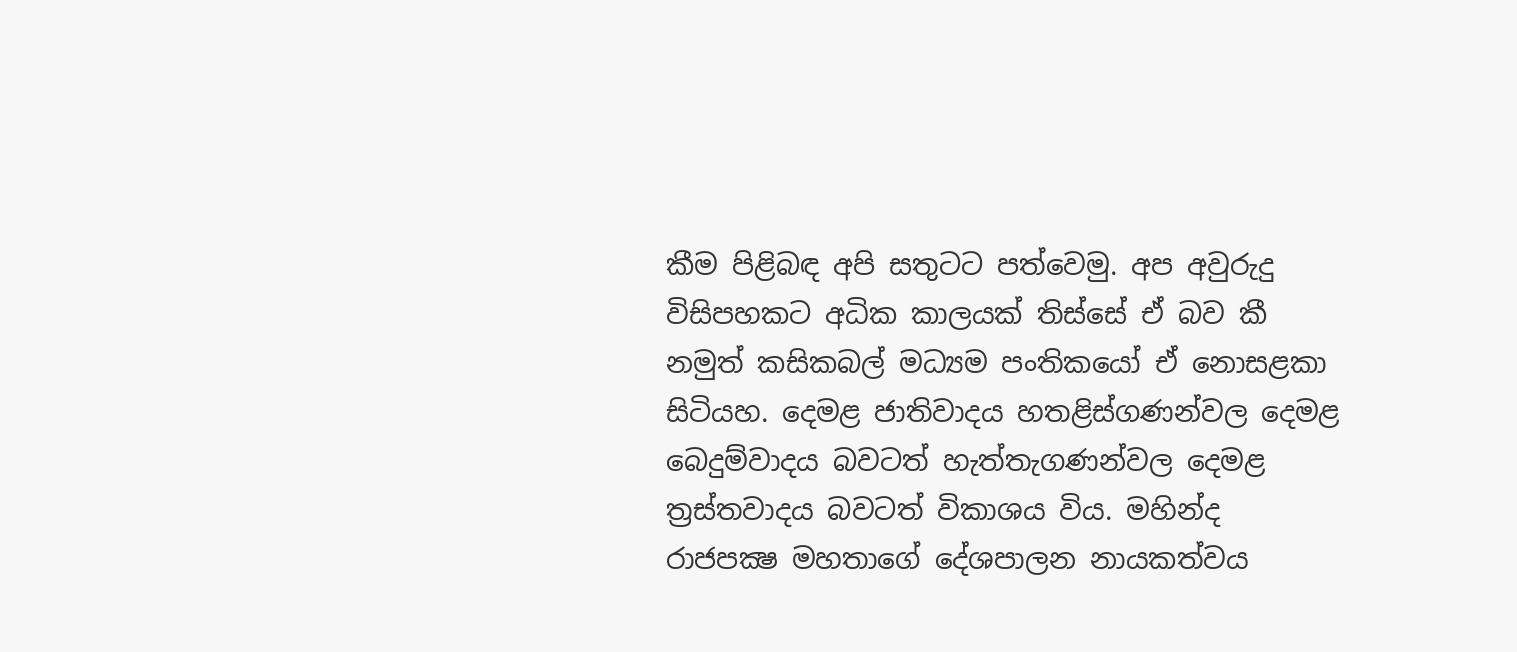කීම පිළිබඳ අපි සතුටට පත්වෙමු. අප අවුරුදු විසිපහකට අධික කාලයක් තිස්සේ ඒ බව කී නමුත් කසිකබල් මධ්‍යම පංතිකයෝ ඒ නොසළකා සිටියහ. දෙමළ ජාතිවාදය හතළිස්ගණන්වල දෙමළ බෙදුම්වාදය බවටත් හැත්තැගණන්වල දෙමළ ත්‍රස්තවාදය බවටත් විකාශය විය. මහින්ද රාජපක්‍ෂ මහතාගේ දේශපාලන නායකත්වය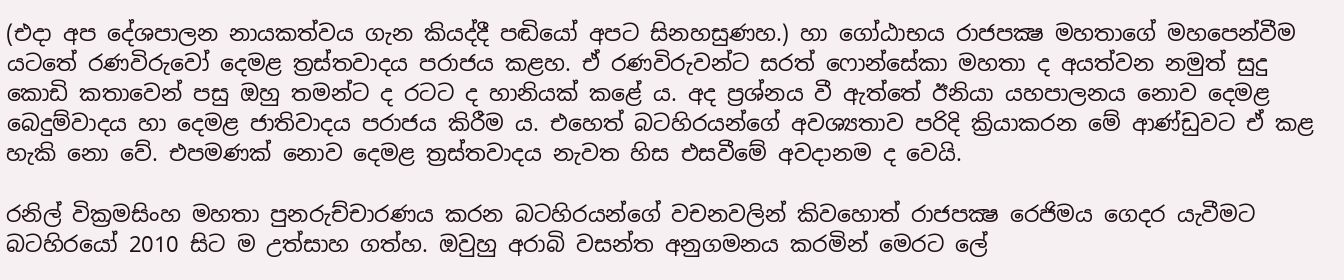(එදා අප දේශපාලන නායකත්වය ගැන කියද්දී පඬියෝ අපට සිනහසුණහ.) හා ගෝඨාභය රාජපක්‍ෂ මහතාගේ මහපෙන්වීම යටතේ රණවිරුවෝ දෙමළ ත්‍රස්තවාදය පරාජය කළහ. ඒ රණවිරුවන්ට සරත් ෆොන්සේකා මහතා ද අයත්වන නමුත් සුදු කොඩි කතාවෙන් පසු ඔහු තමන්ට ද රටට ද හානියක් කළේ ය. අද ප්‍රශ්නය වී ඇත්තේ ඊනියා යහපාලනය නොව දෙමළ බෙදුම්වාදය හා දෙමළ ජාතිවාදය පරාජය කිරීම ය. එහෙත් බටහිරයන්ගේ අවශ්‍යතාව පරිදි ක්‍රියාකරන මේ ආණ්ඩුවට ඒ කළ හැකි නො වේ. එපමණක් නොව දෙමළ ත්‍රස්තවාදය නැවත හිස එසවීමේ අවදානම ද වෙයි.

රනිල් වික්‍රමසිංහ මහතා පුනරුච්චාරණය කරන බටහිරයන්ගේ වචනවලින් කිවහොත් රාජපක්‍ෂ රෙජිමය ගෙදර යැවීමට බටහිරයෝ 2010 සිට ම උත්සාහ ගත්හ. ඔවුහු අරාබි වසන්ත අනුගමනය කරමින් මෙරට ලේ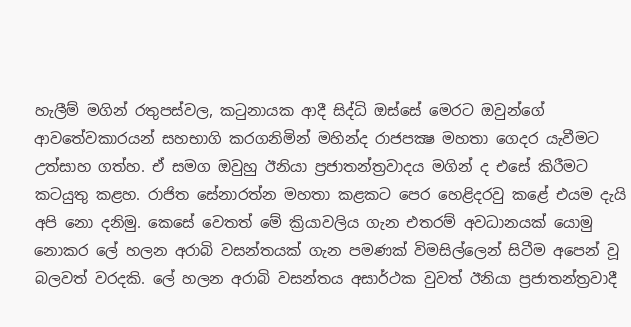හැලීම් මගින් රතුපස්වල, කටුනායක ආදී සිද්ධි ඔස්සේ මෙරට ඔවුන්ගේ ආවතේවකාරයන් සහභාගි කරගනිමින් මහින්ද රාජපක්‍ෂ මහතා ගෙදර යැවීමට උත්සාහ ගත්හ. ඒ සමග ඔවුහු ඊනියා ප්‍රජාතන්ත්‍රවාදය මගින් ද එසේ කිරීමට කටයුතු කළහ. රාජිත සේනාරත්න මහතා කළකට පෙර හෙළිදරවු කළේ එයම දැයි අපි නො දනිමු. කෙසේ වෙතත් මේ ක්‍රියාවලිය ගැන එතරම් අවධානයක් යොමු නොකර ලේ හලන අරාබි වසන්තයක් ගැන පමණක් විමසිල්ලෙන් සිටීම අපෙන් වූ බලවත් වරදකි. ලේ හලන අරාබි වසන්තය අසාර්ථක වුවත් ඊනියා ප්‍රජාතන්ත්‍රවාදී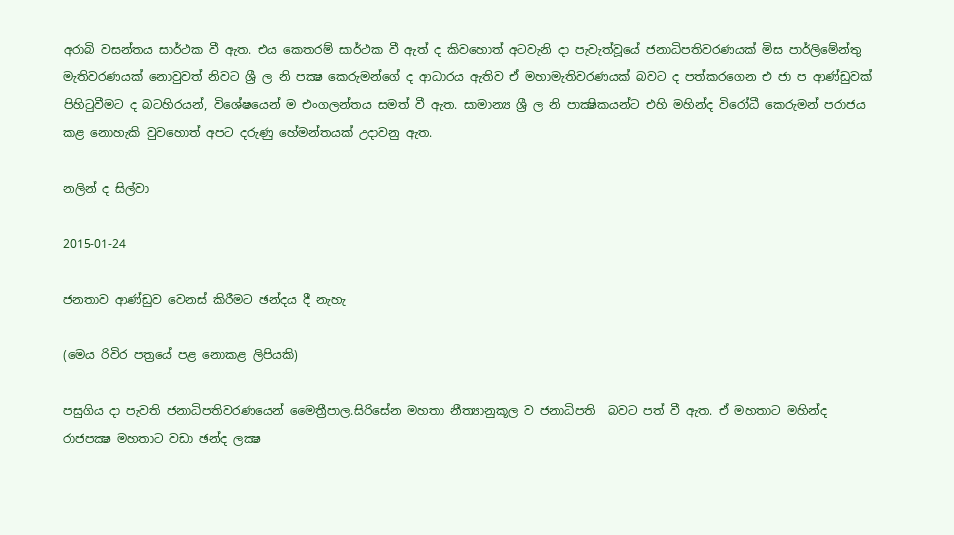අරාබි වසන්තය සාර්ථක වී ඇත. එය කෙතරම් සාර්ථක වී ඇත් ද කිවහොත් අටවැනි දා පැවැත්වූයේ ජනාධිපතිවරණයක් මිස පාර්ලිමේන්තු මැතිවරණයක් නොවුවත් නිවට ශ්‍රී ල නි පක්‍ෂ කෙරුමන්ගේ ද ආධාරය ඇතිව ඒ මහාමැතිවරණයක් බවට ද පත්කරගෙන එ ජා ප ආණ්ඩුවක් පිහිටුවීමට ද බටහිරයන්, විශේෂයෙන් ම එංගලන්තය සමත් වී ඇත. සාමාන්‍ය ශ්‍රී ල නි පාක්‍ෂිකයන්ට එහි මහින්ද විරෝධී කෙරුමන් පරාජය කළ නොහැකි වුවහොත් අපට දරුණු හේමන්තයක් උදාවනු ඇත.

නලින් ද සිල්වා

2015-01-24

ජනතාව ආණ්ඩුව වෙනස් කිරීමට ඡන්දය දී නැහැ

(මෙය රිවිර පත්‍රයේ පළ නොකළ ලිපියකි)

පසුගිය දා පැවති ජනාධිපතිවරණයෙන් මෛත්‍රීපාල.සිරිසේන මහතා නීත්‍යානුකූල ව ජනාධිපති  බවට පත් වී ඇත. ඒ මහතාට මහින්ද රාජපක්‍ෂ මහතාට වඩා ඡන්ද ලක්‍ෂ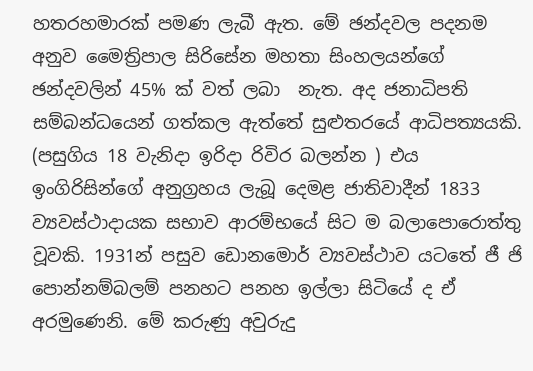හතරහමාරක් පමණ ලැබී ඇත. මේ ඡන්දවල පදනම අනුව මෛත්‍රිපාල සිරිසේන මහතා සිංහලයන්ගේ ඡන්දවලින් 45% ක් වත් ලබා  නැත. අද ජනාධිපති සම්බන්ධයෙන් ගත්කල ඇත්තේ සුළුතරයේ ආධිපත්‍යයකි. (පසුගිය 18 වැනිදා ඉරිදා රිවිර බලන්න ) එය ඉංගිරිසින්ගේ අනුග්‍රහය ලැබූ දෙමළ ජාතිවාදීන් 1833 ව්‍යවස්ථාදායක සභාව ආරම්භයේ සිට ම බලාපොරොත්තු වූවකි. 1931න් පසුව ඩොනමොර් ව්‍යවස්ථාව යටතේ ජී ජි පොන්නම්බලම් පනහට පනහ ඉල්ලා සිටියේ ද ඒ අරමුණෙනි. මේ කරුණු අවුරුදු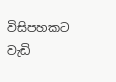විසිපහකට වැඩි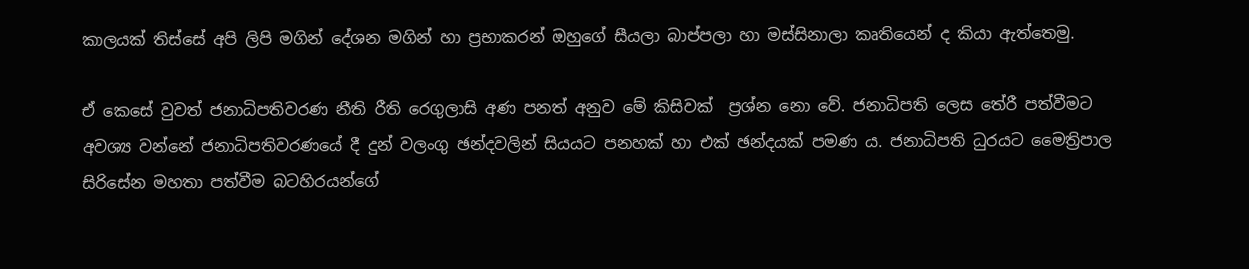කාලයක් තිස්සේ අපි ලිපි මගින් දේශන මගින් හා ප්‍රභාකරන් ඔහුගේ සීයලා බාප්පලා හා මස්සිනාලා කෘතියෙන් ද කියා ඇත්තෙමු.

ඒ කෙසේ වුවත් ජනාධිපතිවරණ නීති රීති රෙගුලාසි අණ පනත් අනුව මේ කිසිවක්  ප්‍රශ්න නො වේ. ජනාධිපති ලෙස තේරී පත්වීමට අවශ්‍ය වන්නේ ජනාධිපතිවරණයේ දී දුන් වලංගු ඡන්දවලින් සියයට පනහක් හා එක් ඡන්දයක් පමණ ය. ජනාධිපති ධුරයට මෛත්‍රිපාල සිරිසේන මහතා පත්වීම බටහිරයන්ගේ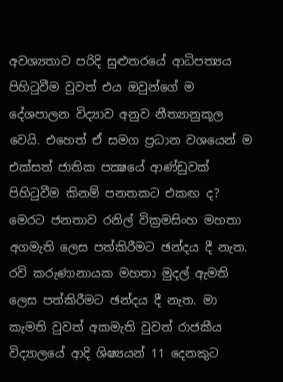අවශ්‍යතාව පරිදි සුළුතරයේ ආධිපත්‍යය පිහිටුවීම වුවත් එය ඔවුන්ගේ ම දේශපාලන විද්‍යාව අනුව නීත්‍යානුකූල වෙයි. එහෙත් ඒ සමග ප්‍රධාන වශයෙන් ම එක්සත් ජාතික පක්‍ෂයේ ආණ්ඩුවක් පිහිටුවීම කිනම් පනතකට එකඟ ද? මෙරට ජනතාව රනිල් වික්‍රමසිංහ මහතා අගමැති ලෙස පත්කිරීමට ඡන්දය දී නැත. රවි කරුණානායක මහතා මුදල් ඇමති ලෙස පත්කිරීමට ඡන්දය දී නැත. මා කැමති වුවත් අකමැති වුවත් රාජකීය විද්‍යාලයේ ආදි ශිෂ්‍යයන් 11 දෙනකුට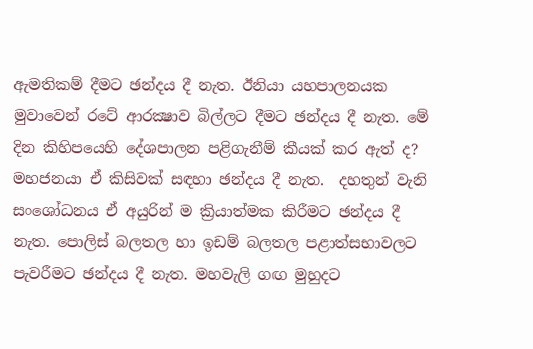ඇමතිකම් දීමට ඡන්දය දී නැත. ඊනියා යහපාලනයක මුවාවෙන් රටේ ආරක්‍ෂාව බිල්ලට දීමට ඡන්දය දී නැත. මේ දින කිහිපයෙහි දේශපාලන පළිගැනීම් කීයක් කර ඇත් ද? මහජනයා ඒ කිසිවක් සඳහා ඡන්දය දී නැත.  දහතුන් වැනි සංශෝධනය ඒ අයුරින් ම ක්‍රියාත්මක කිරීමට ඡන්දය දී නැත. පොලිස් බලතල හා ඉඩම් බලතල පළාත්සභාවලට පැවරීමට ඡන්දය දී නැත. මහවැලි ගඟ මුහුදට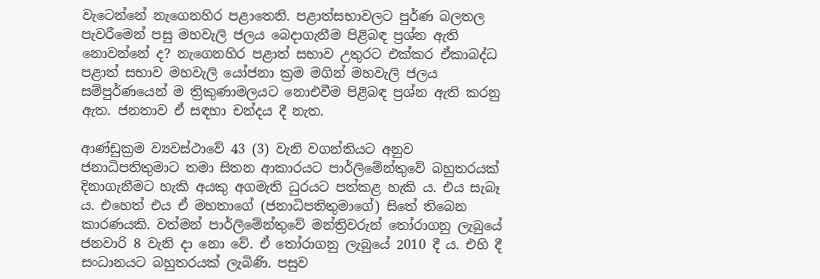වැටෙන්නේ නැගෙනහිර පළාතෙනි. පළාත්සභාවලට පුර්ණ බලතල පැවරීමෙන් පසු මහවැලි ජලය බෙදාගැනීම පිළිබඳ ප්‍රශ්න ඇති නොවන්නේ ද? නැගෙනහිර පළාත් සභාව උතුරට එක්කර ඒකාබද්ධ පළාත් සභාව මහවැලි යෝජනා ක්‍රම මගින් මහවැලි ජලය සම්පුර්ණයෙන් ම ත්‍රිකුණාමලයට නොඑවීම පිළිබඳ ප්‍රශ්න ඇති කරනු ඇත. ජනතාව ඒ සඳහා චන්දය දී නැත.

ආණ්ඩුක්‍රම ව්‍යවස්ථාවේ 43 (3) වැනි වගන්තියට අනුව ජනාධිපතිතුමාට තමා සිතන ආකාරයට පාර්ලිමේන්තුවේ බහුතරයක් දිනාගැනීමට හැකි අයකු අගමැති ධුරයට පත්කළ හැකි ය. එය සැබෑ ය. එහෙත් එය ඒ මහතාගේ (ජනාධිපතිතුමාගේ) සිතේ තිබෙන කාරණයකි. වත්මන් පාර්ලිමේන්තුවේ මන්ත්‍රිවරුන් තෝරාගනු ලැබුයේ ජනවාරි 8 වැනි දා නො වේ. ඒ තෝරාගනු ලැබුයේ 2010 දී ය. එහි දී සංධානයට බහුතරයක් ලැබිණි. පසුව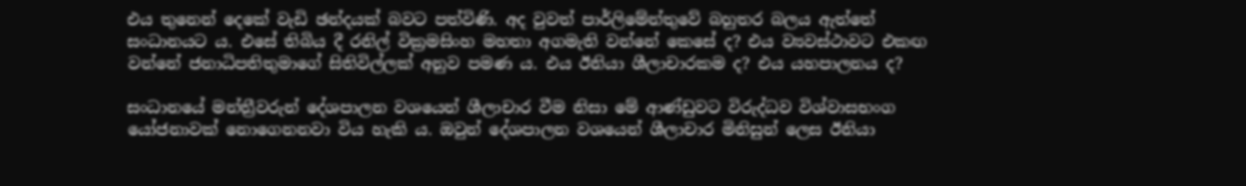එය තුනෙන් දෙකේ වැඩි ඡන්දයක් බවට පත්විණි. අද වුවත් පාර්ලිමේන්තුවේ බහුතර බලය ඇත්තේ සංධානයට ය. එසේ තිබිය දී රනිල් වික්‍රමසිංහ මහතා අගමැති වන්නේ කෙසේ ද? එය ව්‍යවස්ථාවට එකඟ වන්නේ ජනාධිපතිතුමාගේ සිතිවිල්ලක් අනුව පමණ ය. එය ඊනියා ශීලාචාරකම ද? එය යහපාලනය ද?

සංධානයේ මන්ත්‍රීවරුන් දේශපාලන වශයෙන් ශීලාචාර වීම නිසා මේ ආණ්ඩුවට විරුද්ධව විශ්වාසභංග  යෝජනාවක් නොගෙනනවා විය හැකි ය. ඔවුන් දේශපාලන වශයෙන් ශීලාචාර මිනිසුන් ලෙස ඊනියා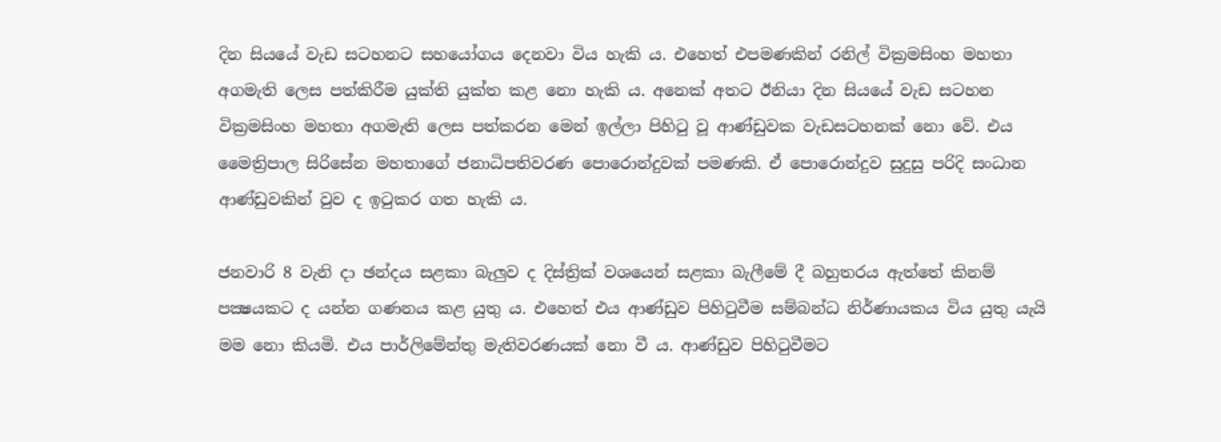දින සියයේ වැඩ සටහනට සහයෝගය දෙනවා විය හැකි ය. එහෙත් එපමණකින් රනිල් වික්‍රමසිංහ මහතා අගමැති ලෙස පත්කිරීම යුක්ති යුක්ත කළ නො හැකි ය. අනෙක් අතට ඊනියා දින සියයේ වැඩ සටහන වික්‍රමසිංහ මහතා අගමැති ලෙස පත්කරන මෙන් ඉල්ලා පිහිටු වූ ආණ්ඩුවක වැඩසටහනක් නො වේ. එය මෛත්‍රිපාල සිරිසේන මහතාගේ ජනාධිපතිවරණ පොරොන්දුවක් පමණකි. ඒ පොරොන්දුව සුදුසු පරිදි සංධාන ආණ්ඩුවකින් වුව ද ඉටුකර ගත හැකි ය.

ජනවාරි 8 වැනි දා ඡන්දය සළකා බැලුව ද දිස්ත්‍රික් වශයෙන් සළකා බැලීමේ දී බහුතරය ඇත්තේ කිනම් පක්‍ෂයකට ද යන්න ගණනය කළ යුතු ය. එහෙත් එය ආණ්ඩුව පිහිටුවීම සම්බන්ධ නිර්ණායකය විය යුතු යැයි මම නො කියමි. එය පාර්ලිමේන්තු මැතිවරණයක් නො වී ය. ආණ්ඩුව පිහිටුවීමට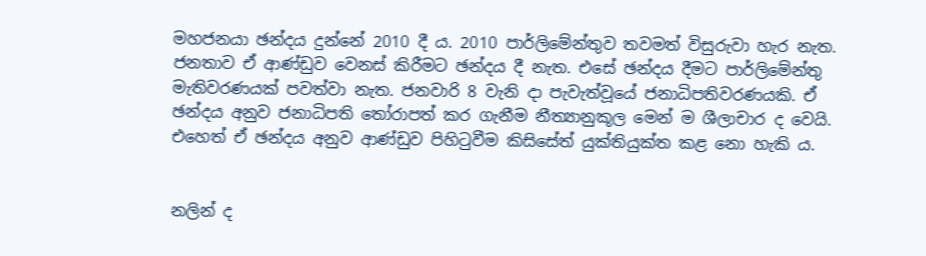මහජනයා ඡන්දය දුන්නේ 2010 දී ය. 2010 පාර්ලිමේන්තුව තවමත් විසුරුවා හැර නැත. ජනතාව ඒ ආණ්ඩුව වෙනස් කිරීමට ඡන්දය දී නැත. එසේ ඡන්දය දීමට පාර්ලිමේන්තු මැතිවරණයක් පවත්වා නැත. ජනවාරි 8 වැනි දා පැවැත්වූයේ ජනාධිපතිවරණයකි. ඒ ඡන්දය අනුව ජනාධිපති තෝරාපත් කර ගැනීම නීත්‍යානුකූල මෙන් ම ශීලාචාර ද වෙයි. එහෙත් ඒ ඡන්දය අනුව ආණ්ඩුව පිහිටුවීම කිසිසේත් යුක්තියුක්ත කළ නො හැකි ය.


නලින් ද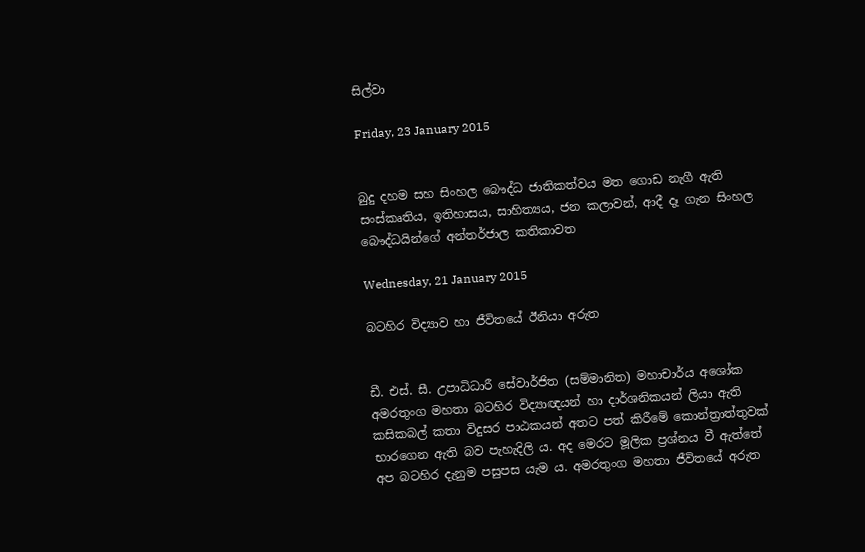සිල්වා

Friday, 23 January 2015


බුදු දහම සහ සිංහල බෞද්ධ ජාතිකත්වය මත ගොඩ නැගී ඇති සංස්කෘතිය, ඉතිහාසය, සාහිත්‍යය, ජන කලාවන්, ආදී දෑ ගැන සිංහල බෞද්ධයින්ගේ අන්තර්ජාල කතිකාවත

Wednesday, 21 January 2015

බටහිර විද්‍යාව හා ජීවිතයේ ඊනියා අරුත


ඩී. එස්‌. සී. උපාධිධාරී සේවාර්ජිත (සම්මානිත) මහාචාර්ය අශෝක අමරතුංග මහතා බටහිර විද්‍යාඥයන් හා දාර්ශනිකයන් ලියා ඇති කසිකබල් කතා විදුසර පාඨකයන් අතට පත් කිරීමේ කොන්ත්‍රාත්තුවක්‌ භාරගෙන ඇති බව පැහැදිලි ය. අද මෙරට මූලික ප්‍රශ්නය වී ඇත්තේ අප බටහිර දැනුම පසුපස යැම ය. අමරතුංග මහතා ජීවිතයේ අරුත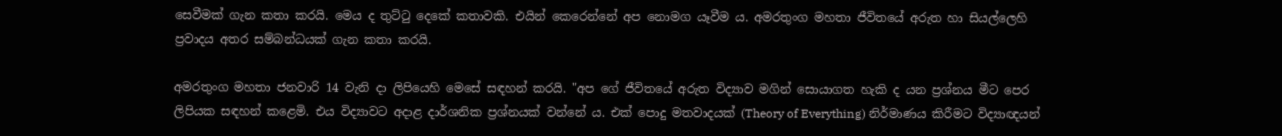සෙවීමක්‌ ගැන කතා කරයි. මෙය ද තුට්‌ටු දෙකේ කතාවකි. එයින් කෙරෙන්නේ අප නොමග යෑවීම ය. අමරතුංග මහතා ජීවිතයේ අරුත හා සියල්ලෙහි ප්‍රවාදය අතර සම්බන්ධයක්‌ ගැන කතා කරයි.

අමරතුංග මහතා ජනවාරි 14 වැනි දා ලිපියෙහි මෙසේ සඳහන් කරයි. "අප ගේ ජීවිතයේ අරුත විද්‍යාව මගින් සොයාගත හැකි ද යන ප්‍රශ්නය මීට පෙර ලිපියක සඳහන් කළෙමි. එය විද්‍යාවට අදාළ දාර්ශනික ප්‍රශ්නයක්‌ වන්නේ ය. එක්‌ පොදු මතවාදයක්‌ (Theory of Everything) නිර්මාණය කිරීමට විද්‍යාඥයන්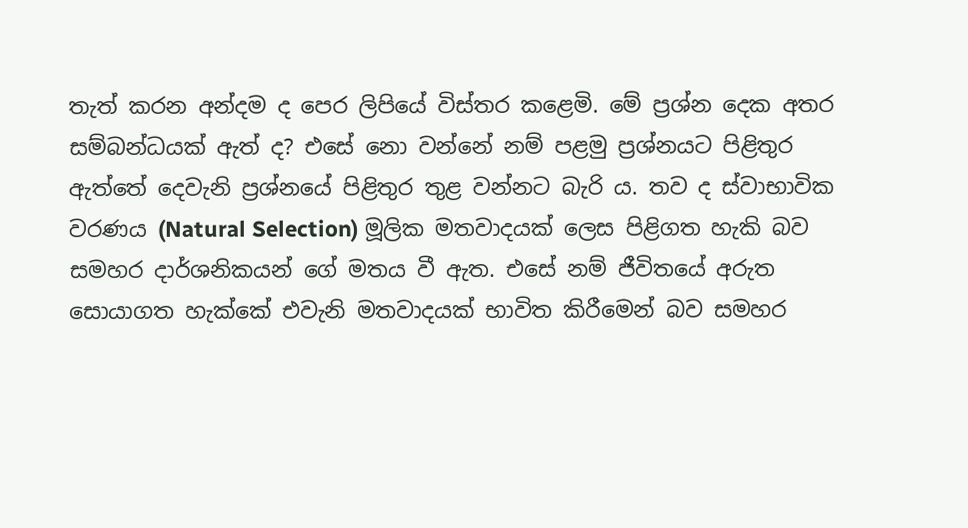තැත් කරන අන්දම ද පෙර ලිපියේ විස්‌තර කළෙමි. මේ ප්‍රශ්න දෙක අතර සම්බන්ධයක්‌ ඇත් ද? එසේ නො වන්නේ නම් පළමු ප්‍රශ්නයට පිළිතුර ඇත්තේ දෙවැනි ප්‍රශ්නයේ පිළිතුර තුළ වන්නට බැරි ය. තව ද ස්‌වාභාවික වරණය (Natural Selection) මූලික මතවාදයක්‌ ලෙස පිළිගත හැකි බව සමහර දාර්ශනිකයන් ගේ මතය වී ඇත. එසේ නම් ජීවිතයේ අරුත සොයාගත හැක්‌කේ එවැනි මතවාදයක්‌ භාවිත කිරීමෙන් බව සමහර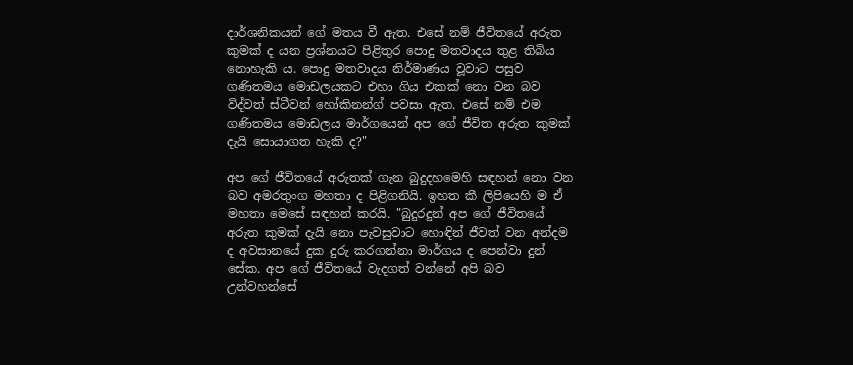දාර්ශනිකයන් ගේ මතය වී ඇත. එසේ නම් ජීවිතයේ අරුත කුමක්‌ ද යන ප්‍රශ්නයට පිළිතුර පොදු මතවාදය තුළ තිබිය නොහැකි ය. පොදු මතවාදය නිර්මාණය වූවාට පසුව ගණිතමය මොඩලයකට එහා ගිය එකක්‌ නො වන බව විද්වත් ස්‌ටීවන් හෝකිනන්ග් පවසා ඇත. එසේ නම් එම ගණිතමය මොඩලය මාර්ගයෙන් අප ගේ ජීවිත අරුත කුමක්‌ දැයි සොයාගත හැකි ද?"

අප ගේ ජීවිතයේ අරුතක්‌ ගැන බුදුදහමෙහි සඳහන් නො වන බව අමරතුංග මහතා ද පිළිගනියි. ඉහත කී ලිපියෙහි ම ඒ මහතා මෙසේ සඳහන් කරයි. "බුදුරදුන් අප ගේ ජීවිතයේ අරුත කුමක්‌ දැයි නො පැවසුවාට හොඳින් ජීවත් වන අන්දම ද අවසානයේ දුක දුරු කරගන්නා මාර්ගය ද පෙන්වා දුන් සේක. අප ගේ ජීවිතයේ වැදගත් වන්නේ අපි බව උන්වහන්සේ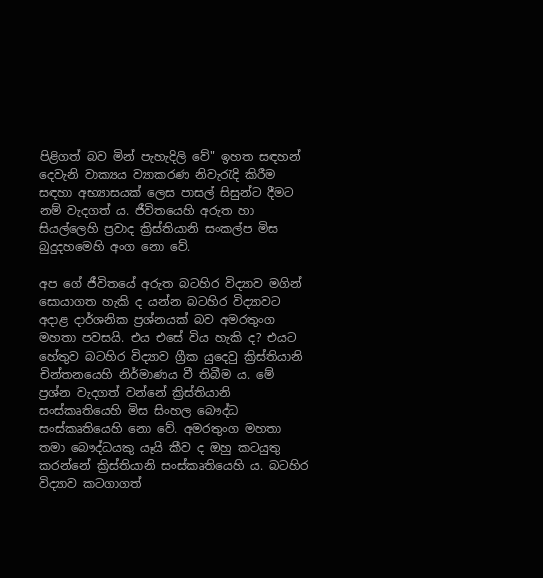පිළිගත් බව මින් පැහැදිලි වේ" ඉහත සඳහන් දෙවැනි වාක්‍යය ව්‍යාකරණ නිවැරැදි කිරීම සඳහා අභ්‍යාසයක්‌ ලෙස පාසල් සිසුන්ට දීමට නම් වැදගත් ය. ජීවිතයෙහි අරුත හා සියල්ලෙහි ප්‍රවාද ක්‍රිස්‌තියානි සංකල්ප මිස බුදුදහමෙහි අංග නො වේ.

අප ගේ ජීවිතයේ අරුත බටහිර විද්‍යාව මගින් සොයාගත හැකි ද යන්න බටහිර විද්‍යාවට අදාළ දාර්ශනික ප්‍රශ්නයක්‌ බව අමරතුංග මහතා පවසයි. එය එසේ විය හැකි ද? එයට හේතුව බටහිර විද්‍යාව ග්‍රීක යුදෙවු ක්‍රිස්‌තියානි චින්තනයෙහි නිර්මාණය වී තිබීම ය. මේ ප්‍රශ්න වැදගත් වන්නේ ක්‍රිස්‌තියානි සංස්‌කෘතියෙහි මිස සිංහල බෞද්ධ සංස්‌කෘතියෙහි නො වේ. අමරතුංග මහතා තමා බෞද්ධයකු යෑයි කීව ද ඔහු කටයුතු කරන්නේ ක්‍රිස්‌තියානි සංස්‌කෘතියෙහි ය. බටහිර විද්‍යාව කටගාගත්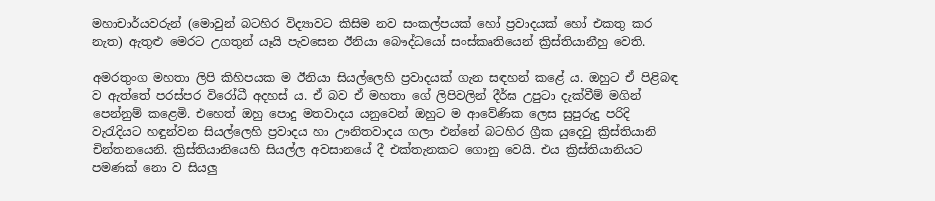මහාචාර්යවරුන් (මොවුන් බටහිර විද්‍යාවට කිසිම නව සංකල්පයක්‌ හෝ ප්‍රවාදයක්‌ හෝ එකතු කර නැත) ඇතුළු මෙරට උගතුන් යෑයි පැවසෙන ඊනියා බෞද්ධයෝ සංස්‌කෘතියෙන් ක්‍රිස්‌තියානීහු වෙති.

අමරතුංග මහතා ලිපි කිහිපයක ම ඊනියා සියල්ලෙහි ප්‍රවාදයක්‌ ගැන සඳහන් කළේ ය. ඔහුට ඒ පිළිබඳ ව ඇත්තේ පරස්‌පර විරෝධී අදහස්‌ ය. ඒ බව ඒ මහතා ගේ ලිපිවලින් දීර්ඝ උපුටා දැක්‌වීම් මගින් පෙන්නුම් කළෙමි. එහෙත් ඔහු පොදු මතවාදය යනුවෙන් ඔහුට ම ආවේණික ලෙස සුපුරුදු පරිදි වැරැදියට හඳුන්වන සියල්ලෙහි ප්‍රවාදය හා ඌනිතවාදය ගලා එන්නේ බටහිර ග්‍රීක යුදෙවු ක්‍රිස්‌තියානි චින්තනයෙනි. ක්‍රිස්‌තියානියෙහි සියල්ල අවසානයේ දී එක්‌තැනකට ගොනු වෙයි. එය ක්‍රිස්‌තියානියට පමණක්‌ නො ව සියලු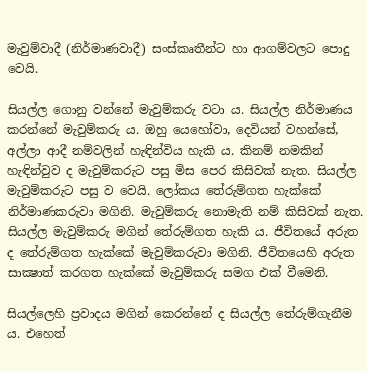මැවුම්වාදී (නිර්මාණවාදී) සංස්‌කෘතීන්ට හා ආගම්වලට පොදු වෙයි.

සියල්ල ගොනු වන්නේ මැවුම්කරු වටා ය. සියල්ල නිර්මාණය කරන්නේ මැවුම්කරු ය. ඔහු යෙහෝවා, දෙවියන් වහන්සේ, අල්ලා ආදී නම්වලින් හැඳින්විය හැකි ය. කිනම් නමකින් හැඳින්වුව ද මැවුම්කරුට පසු මිස පෙර කිසිවක්‌ නැත. සියල්ල මැවුම්කරුට පසු ව වෙයි. ලෝකය තේරුම්ගත හැක්‌කේ නිර්මාණකරුවා මගිනි. මැවුම්කරු නොමැති නම් කිසිවක්‌ නැත. සියල්ල මැවුම්කරු මගින් තේරුම්ගත හැකි ය. ජීවිතයේ අරුත ද තේරුම්ගත හැක්‌කේ මැවුම්කරුවා මගිනි. ජීවිතයෙහි අරුත සාක්‍ෂාත් කරගත හැක්‌කේ මැවුම්කරු සමග එක්‌ වීමෙනි.

සියල්ලෙහි ප්‍රවාදය මගින් කෙරන්නේ ද සියල්ල තේරුම්ගැනීම ය. එහෙත්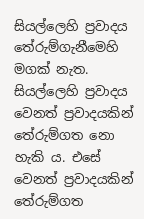සියල්ලෙහි ප්‍රවාදය තේරුම්ගැනීමෙහි මගක්‌ නැත. සියල්ලෙහි ප්‍රවාදය වෙනත් ප්‍රවාදයකින් තේරුම්ගත නො හැකි ය. එසේ වෙනත් ප්‍රවාදයකින් තේරුම්ගත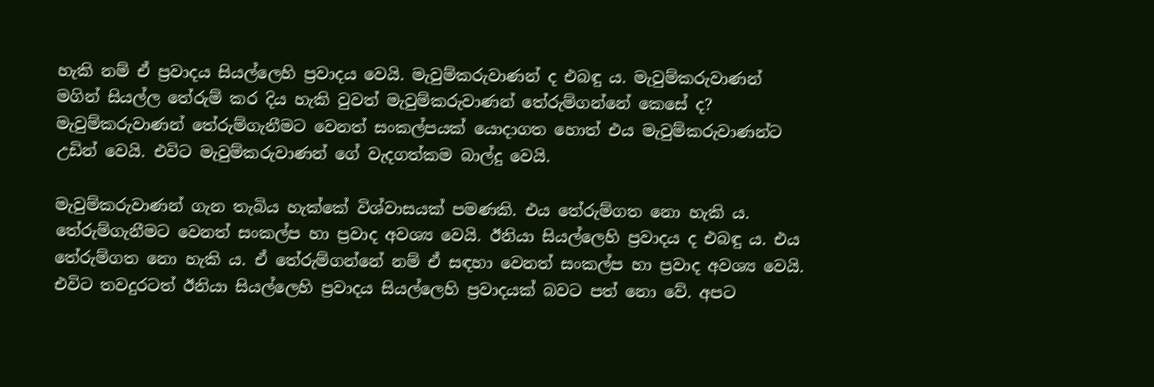හැකි නම් ඒ ප්‍රවාදය සියල්ලෙහි ප්‍රවාදය වෙයි. මැවුම්කරුවාණන් ද එබඳු ය. මැවුම්කරුවාණන් මගින් සියල්ල තේරුම් කර දිය හැකි වුවත් මැවුම්කරුවාණන් තේරුම්ගන්නේ කෙසේ ද? මැවුම්කරුවාණන් තේරුම්ගැනීමට වෙනත් සංකල්පයක්‌ යොදාගත හොත් එය මැවුම්කරුවාණන්ට උඩින් වෙයි. එවිට මැවුම්කරුවාණන් ගේ වැදගත්කම බාල්දු වෙයි.

මැවුම්කරුවාණන් ගැන තැබිය හැක්‌කේ විශ්වාසයක්‌ පමණකි. එය තේරුම්ගත නො හැකි ය. තේරුම්ගැනීමට වෙනත් සංකල්ප හා ප්‍රවාද අවශ්‍ය වෙයි. ඊනියා සියල්ලෙහි ප්‍රවාදය ද එබඳු ය. එය තේරුම්ගත නො හැකි ය. ඒ තේරුම්ගන්නේ නම් ඒ සඳහා වෙනත් සංකල්ප හා ප්‍රවාද අවශ්‍ය වෙයි. එවිට තවදුරටත් ඊනියා සියල්ලෙහි ප්‍රවාදය සියල්ලෙහි ප්‍රවාදයක්‌ බවට පත් නො වේ. අපට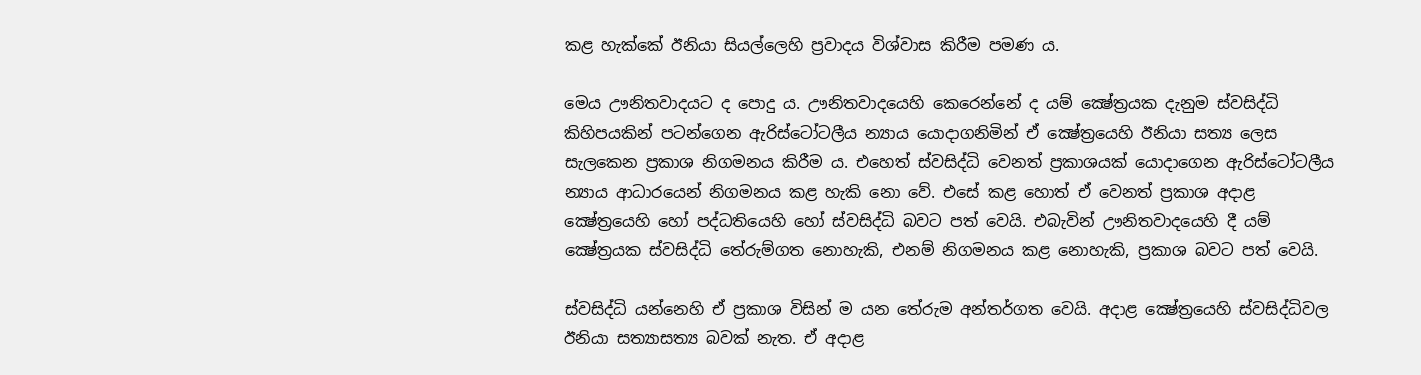කළ හැක්‌කේ ඊනියා සියල්ලෙහි ප්‍රවාදය විශ්වාස කිරීම පමණ ය.

මෙය ඌනිතවාදයට ද පොදු ය. ඌනිතවාදයෙහි කෙරෙන්නේ ද යම් ක්‍ෂේත්‍රයක දැනුම ස්‌වසිද්ධි කිහිපයකින් පටන්ගෙන ඇරිස්‌ටෝටලීය න්‍යාය යොදාගනිමින් ඒ ක්‍ෂේත්‍රයෙහි ඊනියා සත්‍ය ලෙස සැලකෙන ප්‍රකාශ නිගමනය කිරීම ය. එහෙත් ස්‌වසිද්ධි වෙනත් ප්‍රකාශයක්‌ යොදාගෙන ඇරිස්‌ටෝටලීය න්‍යාය ආධාරයෙන් නිගමනය කළ හැකි නො වේ. එසේ කළ හොත් ඒ වෙනත් ප්‍රකාශ අදාළ ක්‍ෂේත්‍රයෙහි හෝ පද්ධතියෙහි හෝ ස්‌වසිද්ධි බවට පත් වෙයි. එබැවින් ඌනිතවාදයෙහි දී යම් ක්‍ෂේත්‍රයක ස්‌වසිද්ධි තේරුම්ගත නොහැකි, එනම් නිගමනය කළ නොහැකි, ප්‍රකාශ බවට පත් වෙයි.

ස්‌වසිද්ධි යන්නෙහි ඒ ප්‍රකාශ විසින් ම යන තේරුම අන්තර්ගත වෙයි. අදාළ ක්‍ෂේත්‍රයෙහි ස්‌වසිද්ධිවල ඊනියා සත්‍යාසත්‍ය බවක්‌ නැත. ඒ අදාළ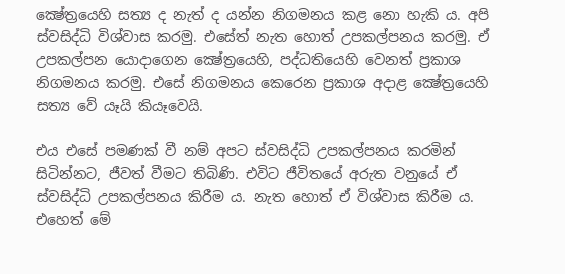ක්‍ෂේත්‍රයෙහි සත්‍ය ද නැත් ද යන්න නිගමනය කළ නො හැකි ය. අපි ස්‌වසිද්ධි විශ්වාස කරමු. එසේත් නැත හොත් උපකල්පනය කරමු. ඒ උපකල්පන යොදාගෙන ක්‍ෂේත්‍රයෙහි, පද්ධතියෙහි වෙනත් ප්‍රකාශ නිගමනය කරමු. එසේ නිගමනය කෙරෙන ප්‍රකාශ අදාළ ක්‍ෂේත්‍රයෙහි සත්‍ය වේ යෑයි කියෑවෙයි.

එය එසේ පමණක්‌ වී නම් අපට ස්‌වසිද්ධි උපකල්පනය කරමින් සිටින්නට, ජීවත් වීමට තිබිණි. එවිට ජීවිතයේ අරුත වනුයේ ඒ ස්‌වසිද්ධි උපකල්පනය කිරීම ය. නැත හොත් ඒ විශ්වාස කිරීම ය. එහෙත් මේ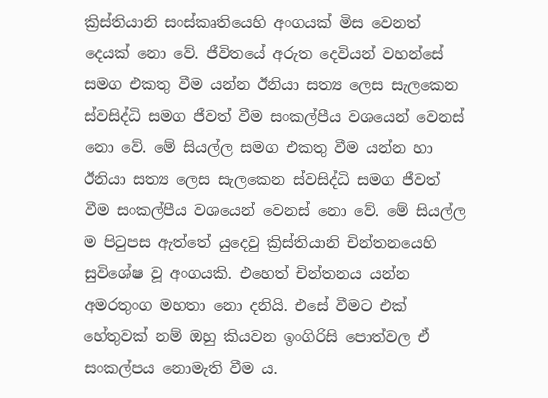ක්‍රිස්‌තියානි සංස්‌කෘතියෙහි අංගයක්‌ මිස වෙනත් දෙයක්‌ නො වේ. ජීවිතයේ අරුත දෙවියන් වහන්සේ සමග එකතු වීම යන්න ඊනියා සත්‍ය ලෙස සැලකෙන ස්‌වසිද්ධි සමග ජීවත් වීම සංකල්පීය වශයෙන් වෙනස්‌ නො වේ. මේ සියල්ල සමග එකතු වීම යන්න හා ඊනියා සත්‍ය ලෙස සැලකෙන ස්‌වසිද්ධි සමග ජීවත් වීම සංකල්පීය වශයෙන් වෙනස්‌ නො වේ. මේ සියල්ල ම පිටුපස ඇත්තේ යුදෙවු ක්‍රිස්‌තියානි චින්තනයෙහි සුවිශේෂ වූ අංගයකි. එහෙත් චින්තනය යන්න අමරතුංග මහතා නො දනියි. එසේ වීමට එක්‌ හේතුවක්‌ නම් ඔහු කියවන ඉංගිරිසි පොත්වල ඒ සංකල්පය නොමැති වීම ය.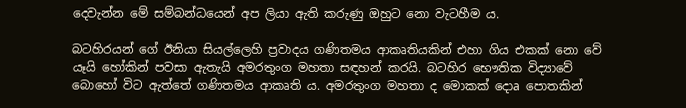දෙවැන්න මේ සම්බන්ධයෙන් අප ලියා ඇති කරුණු ඔහුට නො වැටහීම ය.

බටහිරයන් ගේ ඊනියා සියල්ලෙහි ප්‍රවාදය ගණිතමය ආකෘතියකින් එහා ගිය එකක්‌ නො වේ යෑයි හෝකින් පවසා ඇතැයි අමරතුංග මහතා සඳහන් කරයි. බටහිර භෞතික විද්‍යාවේ බොහෝ විට ඇත්තේ ගණිතමය ආකෘති ය. අමරතුංග මහතා ද මොකක්‌ දොa පොතකින්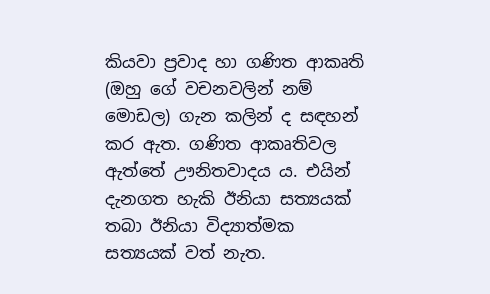කියවා ප්‍රවාද හා ගණිත ආකෘති (ඔහු ගේ වචනවලින් නම් මොඩල) ගැන කලින් ද සඳහන් කර ඇත. ගණිත ආකෘතිවල ඇත්තේ ඌනිතවාදය ය. එයින් දැනගත හැකි ඊනියා සත්‍යයක්‌ තබා ඊනියා විද්‍යාත්මක සත්‍යයක්‌ වත් නැත.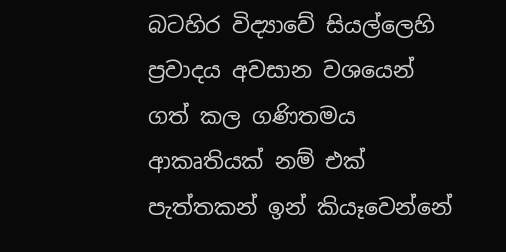බටහිර විද්‍යාවේ සියල්ලෙහි ප්‍රවාදය අවසාන වශයෙන් ගත් කල ගණිතමය ආකෘතියක්‌ නම් එක්‌ පැත්තකන් ඉන් කියෑවෙන්නේ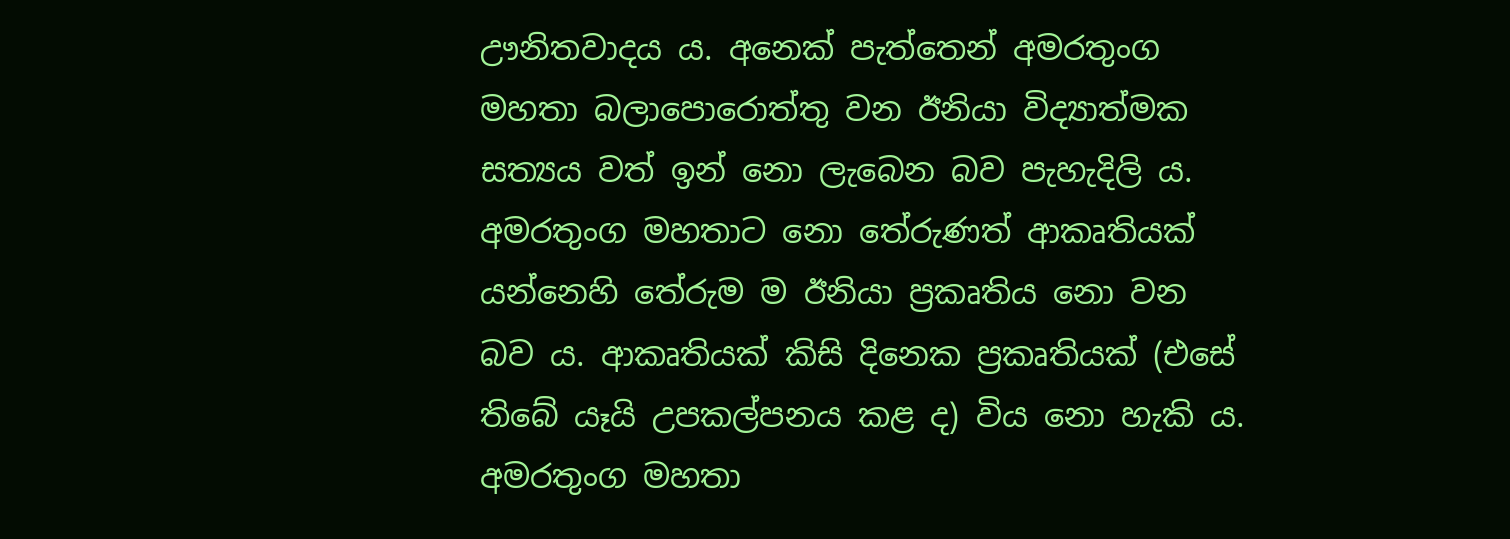ඌනිතවාදය ය. අනෙක්‌ පැත්තෙන් අමරතුංග මහතා බලාපොරොත්තු වන ඊනියා විද්‍යාත්මක සත්‍යය වත් ඉන් නො ලැබෙන බව පැහැදිලි ය. අමරතුංග මහතාට නො තේරුණත් ආකෘතියක්‌ යන්නෙහි තේරුම ම ඊනියා ප්‍රකෘතිය නො වන බව ය. ආකෘතියක්‌ කිසි දිනෙක ප්‍රකෘතියක්‌ (එසේ තිබේ යෑයි උපකල්පනය කළ ද) විය නො හැකි ය. අමරතුංග මහතා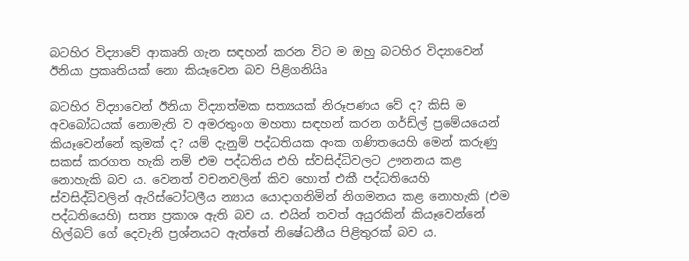බටහිර විද්‍යාවේ ආකෘති ගැන සඳහන් කරන විට ම ඔහු බටහිර විද්‍යාවෙන් ඊනියා ප්‍රකෘතියක්‌ නො කියෑවෙන බව පිළිගනියිෘ

බටහිර විද්‍යාවෙන් ඊනියා විද්‍යාත්මක සත්‍යයක්‌ නිරූපණය වේ ද? කිසි ම අවබෝධයක්‌ නොමැති ව අමරතුංග මහතා සඳහන් කරන ගර්ඩ්ල් ප්‍රමේයයෙන් කියෑවෙන්නේ කුමක්‌ ද? යම් දැනුම් පද්ධතියක අංක ගණිතයෙහි මෙන් කරුණු සකස්‌ කරගත හැකි නම් එම පද්ධතිය එහි ස්‌වසිද්ධිවලට ඌනනය කළ නොහැකි බව ය. වෙනත් වචනවලින් කිව හොත් එකී පද්ධතියෙහි ස්‌වසිද්ධිවලින් ඇරිස්‌ටෝටලීය න්‍යාය යොදාගනිමින් නිගමනය කළ නොහැකි (එම පද්ධතියෙහි) සත්‍ය ප්‍රකාශ ඇති බව ය. එයින් තවත් අයුරකින් කියෑවෙන්නේ හිල්බට්‌ ගේ දෙවැනි ප්‍රශ්නයට ඇත්තේ නිෂේධනීය පිළිතුරක්‌ බව ය.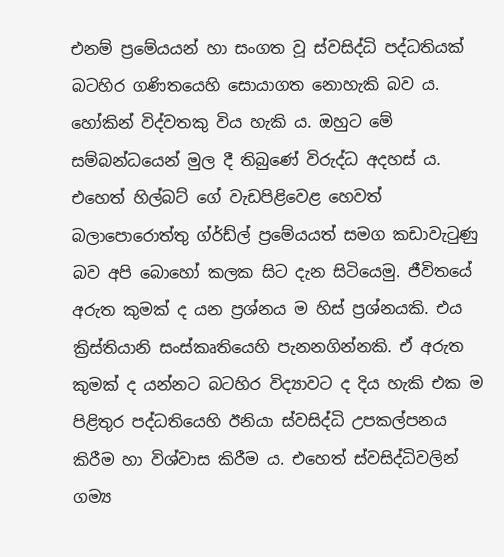එනම් ප්‍රමේයයන් හා සංගත වූ ස්‌වසිද්ධි පද්ධතියක්‌ බටහිර ගණිතයෙහි සොයාගත නොහැකි බව ය. හෝකින් විද්වතකු විය හැකි ය. ඔහුට මේ සම්බන්ධයෙන් මුල දී තිබුණේ විරුද්ධ අදහස්‌ ය. එහෙත් හිල්බට්‌ ගේ වැඩපිළිවෙළ හෙවත් බලාපොරොත්තු ග්ර්ඩ්ල් ප්‍රමේයයත් සමග කඩාවැටුණු බව අපි බොහෝ කලක සිට දැන සිටියෙමු. ජීවිතයේ අරුත කුමක්‌ ද යන ප්‍රශ්නය ම හිස්‌ ප්‍රශ්නයකි. එය ක්‍රිස්‌තියානි සංස්‌කෘතියෙහි පැනනගින්නකි. ඒ අරුත කුමක්‌ ද යන්නට බටහිර විද්‍යාවට ද දිය හැකි එක ම පිළිතුර පද්ධතියෙහි ඊනියා ස්‌වසිද්ධි උපකල්පනය කිරීම හා විශ්වාස කිරීම ය. එහෙත් ස්‌වසිද්ධිවලින් ගම්‍ය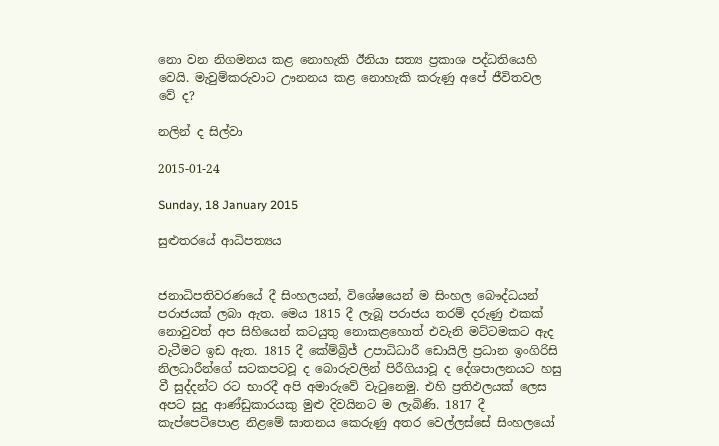නො වන නිගමනය කළ නොහැකි ඊනියා සත්‍ය ප්‍රකාශ පද්ධතියෙහි වෙයි. මැවුම්කරුවාට ඌනනය කළ නොහැකි කරුණු අපේ ජීවිතවල වේ ද?

නලින් ද සිල්වා

2015-01-24

Sunday, 18 January 2015

සුළුතරයේ ආධිපත්‍යය


ජනාධිපතිවරණයේ දී සිංහලයන්, විශේෂයෙන් ම සිංහල බෞද්ධයන් පරාජයක් ලබා ඇත. මෙය 1815 දී ලැබූ පරාජය තරම් දරුණු එකක් නොවුවත් අප සිහියෙන් කටයුතු නොකළහොත් එවැනි මට්ටමකට ඇද වැටීමට ඉඩ ඇත. 1815 දී කේම්බ්‍රිජ් උපාධිධාරී ඩොයිලි ප්‍රධාන ඉංගිරිසි නිලධාරීන්ගේ සටකපටවූ ද බොරුවලින් පිරීගියාවූ ද දේශපාලනයට හසු වී සුද්දන්ට රට භාරදී අපි අමාරුවේ වැටුනෙමු. එහි ප්‍රතිඵලයක් ලෙස අපට සුදු ආණ්ඩුකාරයකු මුළු දිවයිනට ම ලැබිණි. 1817 දී කැප්පෙටිපොළ නිළමේ ඝාතනය කෙරුණු අතර වෙල්ලස්සේ සිංහලයෝ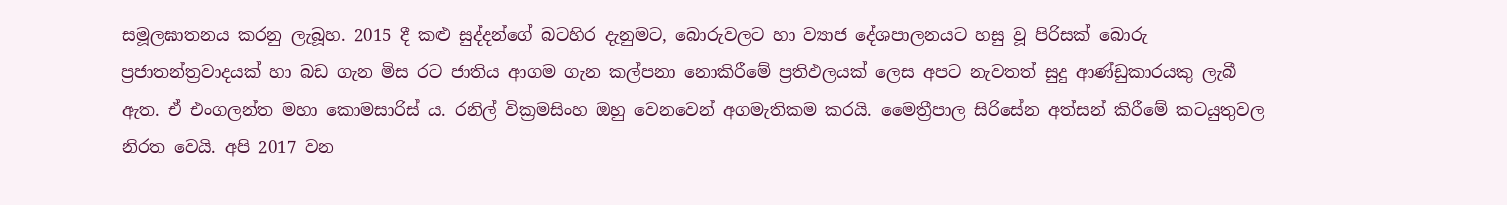සමූලඝාතනය කරනු ලැබූහ. 2015 දී කළු සුද්දන්ගේ බටහිර දැනුමට, බොරුවලට හා ව්‍යාජ දේශපාලනයට හසු වූ පිරිසක් බොරු ප්‍රජාතන්ත්‍රවාදයක් හා බඩ ගැන මිස රට ජාතිය ආගම ගැන කල්පනා නොකිරීමේ ප්‍රතිඵලයක් ලෙස අපට නැවතත් සුදු ආණ්ඩුකාරයකු ලැබී ඇත. ඒ එංගලන්ත මහා කොමසාරිස් ය. රනිල් වික්‍රමසිංහ ඔහු වෙනවෙන් අගමැතිකම කරයි. මෛත්‍රීපාල සිරිසේන අත්සන් කිරීමේ කටයුතුවල නිරත වෙයි. අපි 2017 වන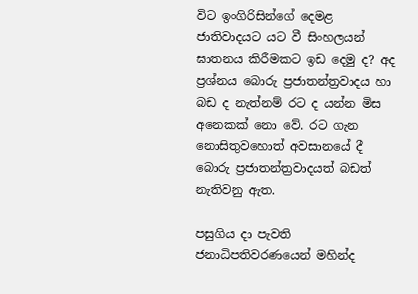විට ඉංගිරිසින්ගේ දෙමළ ජාතිවාදයට යට වී සිංහලයන් ඝාතනය කිරීමකට ඉඩ දෙමු ද? අද ප්‍රශ්නය බොරු ප්‍රජාතන්ත්‍රවාදය හා බඩ ද නැත්නම් රට ද යන්න මිස අනෙකක් නො වේ. රට ගැන නොසිතුවහොත් අවසානයේ දී බොරු ප්‍රජාතන්ත්‍රවාදයත් බඩත් නැතිවනු ඇත.

පසුගිය දා පැවති ජනාධිපතිවරණයෙන් මහින්ද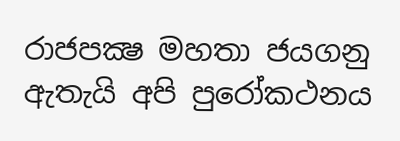රාජපක්‍ෂ මහතා ජයගනු ඇතැයි අපි පුරෝකථනය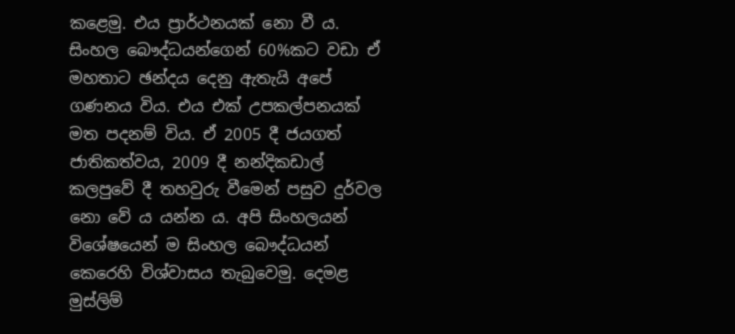කළෙමු. එය ප්‍රාර්ථනයක් නො වී ය. සිංහල බෞද්ධයන්ගෙන් 60%කට වඩා ඒ මහතාට ඡන්දය දෙනු ඇතැයි අපේ ගණනය විය. එය එක් උපකල්පනයක් මත පදනම් විය. ඒ 2005 දී ජයගත් ජාතිකත්වය, 2009 දී නන්දිකඩාල් කලපුවේ දී තහවුරු වීමෙන් පසුව දුර්වල නො වේ ය යන්න ය. අපි සිංහලයන් විශේෂයෙන් ම සිංහල බෞද්ධයන් කෙරෙහි විශ්වාසය තැබුවෙමු. දෙමළ මුස්ලිම්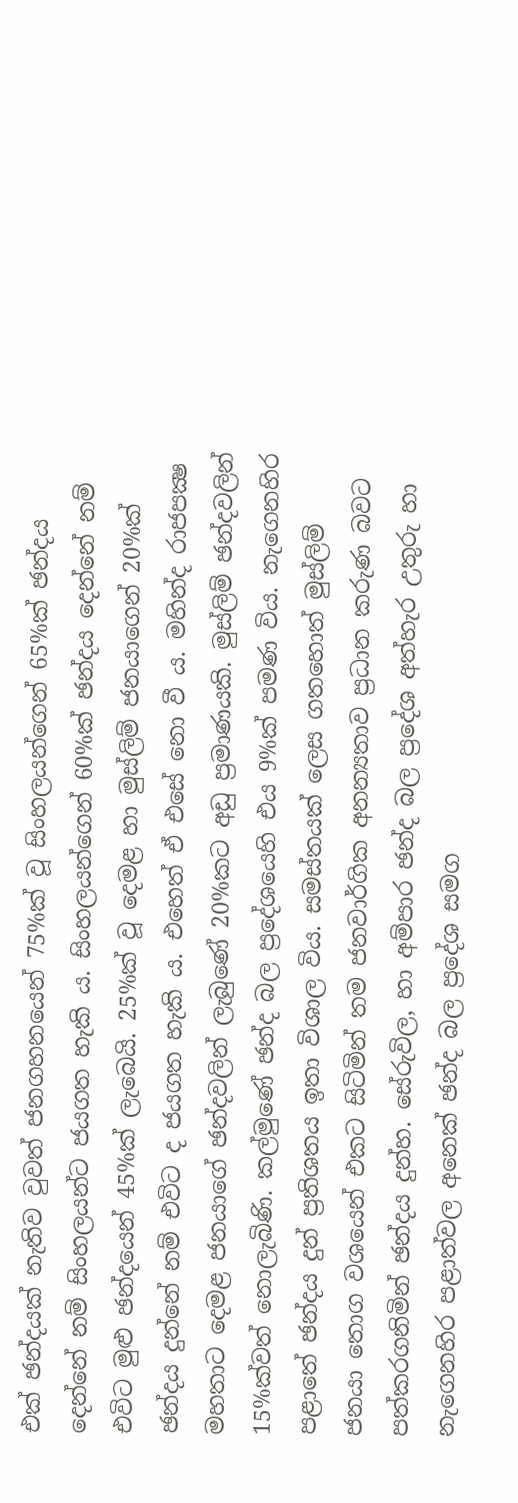එක් ඡන්දයක් නැතිව වුවත් ජනගහනයෙන් 75%ක් වූ සිංහලයන්ගෙන් 65%ක් ඡන්දය දෙන්නේ නම් සිංහලයන්ට ජයගත හැකි ය. සිංහලයන්ගෙන් 60%ක් ඡන්දය දෙන්නේ නම් එවිට මුළු ඡන්දයෙන් 45%ක් ලැබෙයි. 25%ක් වූ දෙමළ හා මුස්ලිම් ජනයාගෙන් 20%ක් ඡන්දය දුන්නේ නම් එවිට ද ජයගත හැකි ය. එහෙත් ඒ එසේ නො වී ය. මහින්ද රාජපක්‍ෂ මහතාට දෙමළ ජනයාගේ ඡන්දවලින් ලැබුණේ 20%කට අඩු ප්‍රමාණයකි. මුස්ලිම් ඡන්දවලින් 15%ක්වත් නොලැබිණි. කල්මුණේ ඡන්ද බල ප්‍රදේශයෙහි එය 9%ක් පමණ විය. නැගෙනහිර පළාතේ ඡන්දය දුන් ප්‍රතිශතය ඉතා විශාල විය. සමස්තයක් ලෙස ගතහොත් මුස්ලිම් ජනයා තොග වශයෙන් එකට සිටිමින් තම ජනවාර්ගික අනන්‍යතාව ප්‍රධාන කරුණ බවට පත්කරගනිමින් ඡන්දය දුන්හ. සේරුවිල, හා අම්පාර ඡන්ද බල ප්‍රදේශ අත්හැර උතුරු හා නැගෙනහිර පළාත්වල අනෙක් ඡන්ද බල ප්‍රදේශ සමග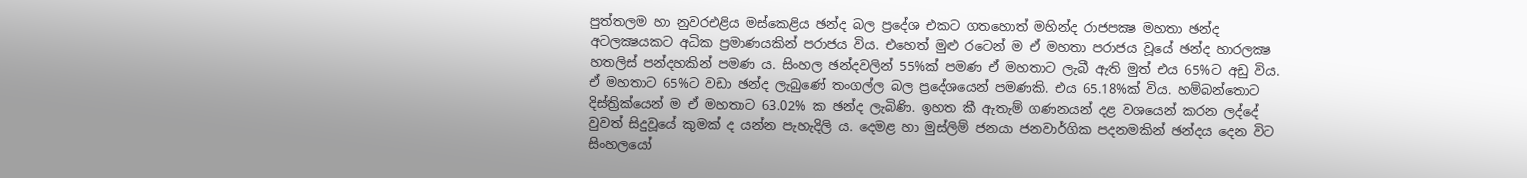පුත්තලම හා නුවරඑළිය මස්කෙළිය ඡන්ද බල ප්‍රදේශ එකට ගතහොත් මහින්ද රාජපක්‍ෂ මහතා ඡන්ද අටලක්‍ෂයකට අධික ප්‍රමාණයකින් පරාජය විය. එහෙත් මුළු රටෙන් ම ඒ මහතා පරාජය වූයේ ඡන්ද හාරලක්‍ෂ හතලිස් පන්දහකින් පමණ ය. සිංහල ඡන්දවලින් 55%ක් පමණ ඒ මහතාට ලැබී ඇති මුත් එය 65%ට අඩු විය. ඒ මහතාට 65%ට වඩා ඡන්ද ලැබුණේ තංගල්ල බල ප්‍රදේශයෙන් පමණකි. එය 65.18%ක් විය. හම්බන්තොට දිස්ත්‍රික්යෙන් ම ඒ මහතාට 63.02% ක ඡන්ද ලැබිණි. ඉහත කී ඇතැම් ගණනයන් දළ වශයෙන් කරන ලද්දේ වුවත් සිදුවූයේ කුමක් ද යන්න පැහැදිලි ය. දෙමළ හා මුස්ලිම් ජනයා ජනවාර්ගික පදනමකින් ඡන්දය දෙන විට සිංහලයෝ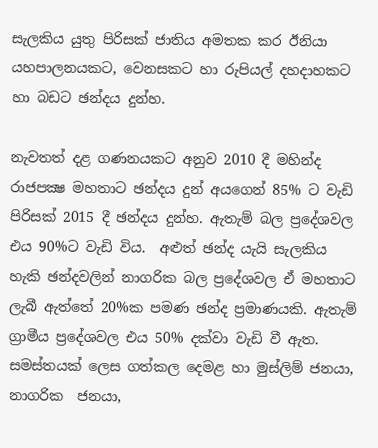සැලකිය යුතු පිරිසක් ජාතිය අමතක කර ඊනියා යහපාලනයකට, වෙනසකට හා රුපියල් දහදාහකට හා බඩට ඡන්දය දුන්හ.

නැවතත් දළ ගණනයකට අනුව 2010 දී මහින්ද රාජපක්‍ෂ මහතාට ඡන්දය දුන් අයගෙන් 85% ට වැඩි පිරිසක් 2015 දී ඡන්දය දුන්හ. ඇතැම් බල ප්‍රදේශවල එය 90%ට වැඩි විය.  අළුත් ඡන්ද යැයි සැලකිය හැකි ඡන්දවලින් නාගරික බල ප්‍රදේශවල ඒ මහතාට ලැබී ඇත්තේ 20%ක පමණ ඡන්ද ප්‍රමාණයකි. ඇතැම් ග්‍රාමීය ප්‍රදේශවල එය 50% දක්වා වැඩි වී ඇත. සමස්තයක් ලෙස ගත්කල දෙමළ හා මුස්ලිම් ජනයා, නාගරික  ජනයා,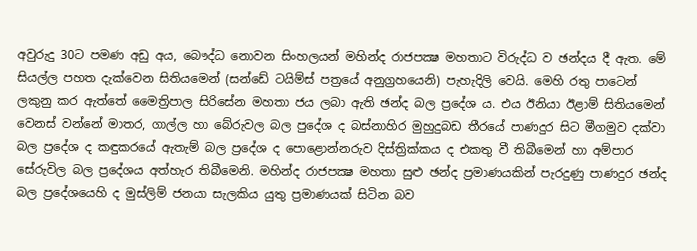අවුරුදු 30ට පමණ අඩු අය, බෞද්ධ නොවන සිංහලයන් මහින්ද රාජපක්‍ෂ මහතාට විරුද්ධ ව ඡන්දය දී ඇත. මේ සියල්ල පහත දැක්වෙන සිතියමෙන් (සන්ඩේ ටයිම්ස් පත්‍රයේ අනුග්‍රහයෙනි) පැහැදිලි වෙයි. මෙහි රතු පාටෙන් ලකුනු කර ඇත්තේ මෛත්‍රිපාල සිරිසේන මහතා ජය ලබා ඇති ඡන්ද බල ප්‍රදේශ ය. එය ඊනියා ඊළාම් සිතියමෙන් වෙනස් වන්නේ මාතර, ගාල්ල හා බේරුවල බල පුදේශ ද බස්නාහිර මුහුදුබඩ තීරයේ පාණදුර සිට මීගමුව දක්වා බල ප්‍රදේශ ද කඳුකරයේ ඇතැම් බල ප්‍රදේශ ද පොළොන්නරුව දිස්ත්‍රික්කය ද එකතු වී තිබීමෙන් හා අම්පාර සේරුවිල බල ප්‍රදේශය අත්හැර තිබීමෙනි. මහින්ද රාජපක්‍ෂ මහතා සුළු ඡන්ද ප්‍රමාණයකින් පැරදුණු පාණදුර ඡන්ද බල ප්‍රදේශයෙහි ද මුස්ලිම් ජනයා සැලකිය යුතු ප්‍රමාණයක් සිටින බව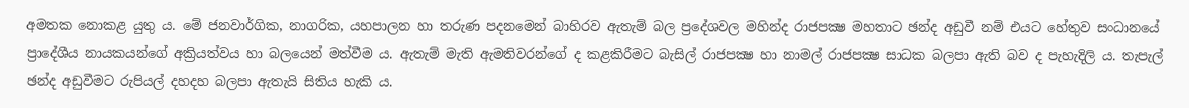අමතක නොකළ යුතු ය. මේ ජනවාර්ගික, නාගරික, යහපාලන හා තරුණ පදනමෙන් බාහිරව ඇතැම් බල ප්‍රදේශවල මහින්ද රාජපක්‍ෂ මහතාට ඡන්ද අඩුවී නම් එයට හේතුව සංධානයේ ප්‍රාදේශීය නායකයන්ගේ අක්‍රියත්වය හා බලයෙන් මත්වීම ය. ඇතැම් මැති ඇමතිවරන්ගේ ද කළකිරීමට බැසිල් රාජපක්‍ෂ හා නාමල් රාජපක්‍ෂ සාධක බලපා ඇති බව ද පැහැදිලි ය. තැපැල් ඡන්ද අඩුවීමට රුපියල් දහදහ බලපා ඇතැයි සිතිය හැකි ය.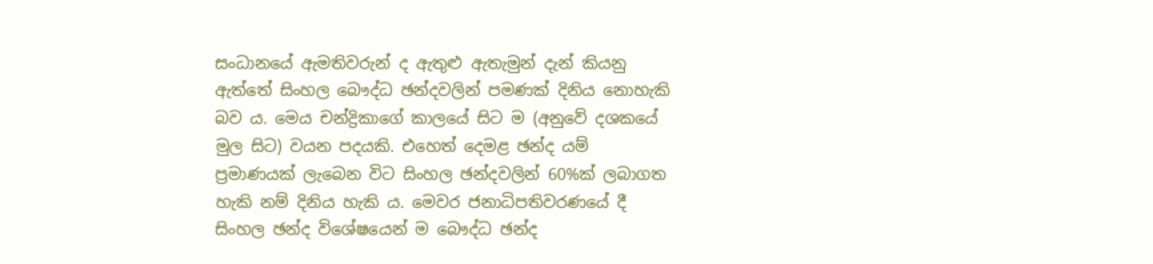සංධානයේ ඇමතිවරුන් ද ඇතුළු ඇතැමුන් දැන් කියනු ඇත්තේ සිංහල බෞද්ධ ඡන්දවලින් පමණක් දිනිය නොහැකි බව ය. මෙය චන්ද්‍රිකාගේ කාලයේ සිට ම (අනුවේ දශකයේ මුල සිට) වයන පදයකි. එහෙත් දෙමළ ඡන්ද යම් ප්‍රමාණයක් ලැබෙන විට සිංහල ඡන්දවලින් 60%ක් ලබාගත හැකි නම් දිනිය හැකි ය. මෙවර ජනාධිපතිවරණයේ දී සිංහල ඡන්ද විශේෂයෙන් ම බෞද්ධ ඡන්ද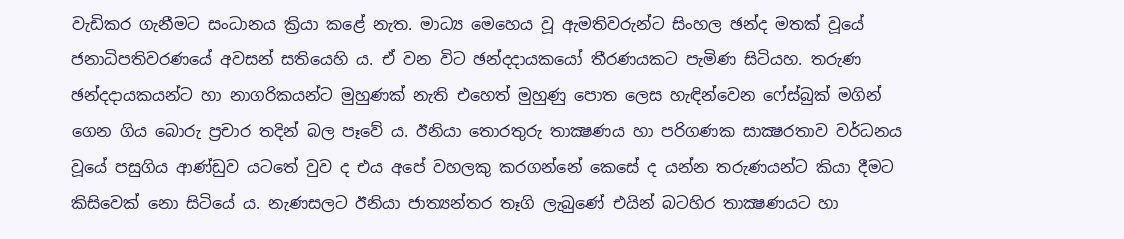වැඩිකර ගැනීමට සංධානය ක්‍රියා කළේ නැත. මාධ්‍ය මෙහෙය වූ ඇමතිවරුන්ට සිංහල ඡන්ද මතක් වූයේ ජනාධිපතිවරණයේ අවසන් සතියෙහි ය. ඒ වන විට ඡන්දදායකයෝ තීරණයකට පැමිණ සිටියහ. තරුණ ඡන්දදායකයන්ට හා නාගරිකයන්ට මුහුණක් නැති එහෙත් මුහුණු පොත ලෙස හැඳින්වෙන ෆේස්බුක් මගින් ගෙන ගිය බොරු ප්‍රචාර තදින් බල පෑවේ ය. ඊනියා තොරතුරු තාක්‍ෂණය හා පරිගණක සාක්‍ෂරතාව වර්ධනය වූයේ පසුගිය ආණ්ඩුව යටතේ වුව ද එය අපේ වහලකු කරගන්නේ කෙසේ ද යන්න තරුණයන්ට කියා දීමට කිසිවෙක් නො සිටියේ ය. නැණසලට ඊනියා ජාත්‍යන්තර තෑගි ලැබුණේ එයින් බටහිර තාක්‍ෂණයට හා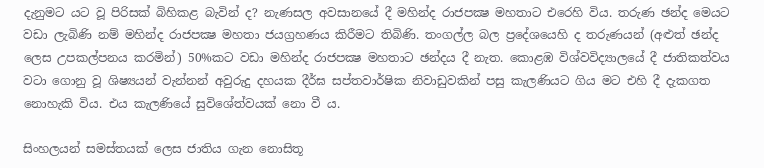දැනුමට යට වූ පිරිසක් බිහිකළ බැවින් ද? නැණසල අවසානයේ දී මහින්ද රාජපක්‍ෂ මහතාට එරෙහි විය. තරුණ ඡන්ද මෙයට වඩා ලැබිණි නම් මහින්ද රාජපක්‍ෂ මහතා ජයග්‍රහණය කිරීමට තිබිණි. තංගල්ල බල ප්‍රදේශයෙහි ද තරුණයන් (අළුත් ඡන්ද ලෙස උපකල්පනය කරමින්) 50%කට වඩා මහින්ද රාජපක්‍ෂ මහතාට ඡන්දය දී නැත. කොළඹ විශ්වවිද්‍යාලයේ දී ජාතිකත්වය වටා ගොනු වූ ශිෂ්‍යයන් වැන්නන් අවුරුදු දහයක දීර්ඝ සප්තවාර්ෂික නිවාඩුවකින් පසු කැලණියට ගිය මට එහි දී දැකගත නොහැකි විය. එය කැලණියේ සුවිශේත්වයක් නො වී ය.

සිංහලයන් සමස්තයක් ලෙස ජාතිය ගැන නොසිතූ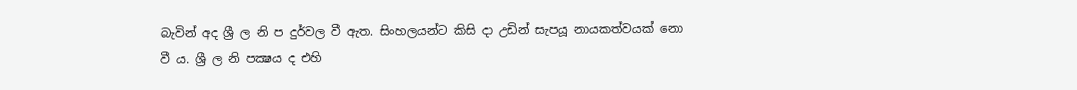බැවින් අද ශ්‍රී ල නි ප දුර්වල වී ඇත. සිංහලයන්ට කිසි දා උඩින් සැපයූ නායකත්වයක් නො වී ය. ශ්‍රී ල නි පක්‍ෂය ද එහි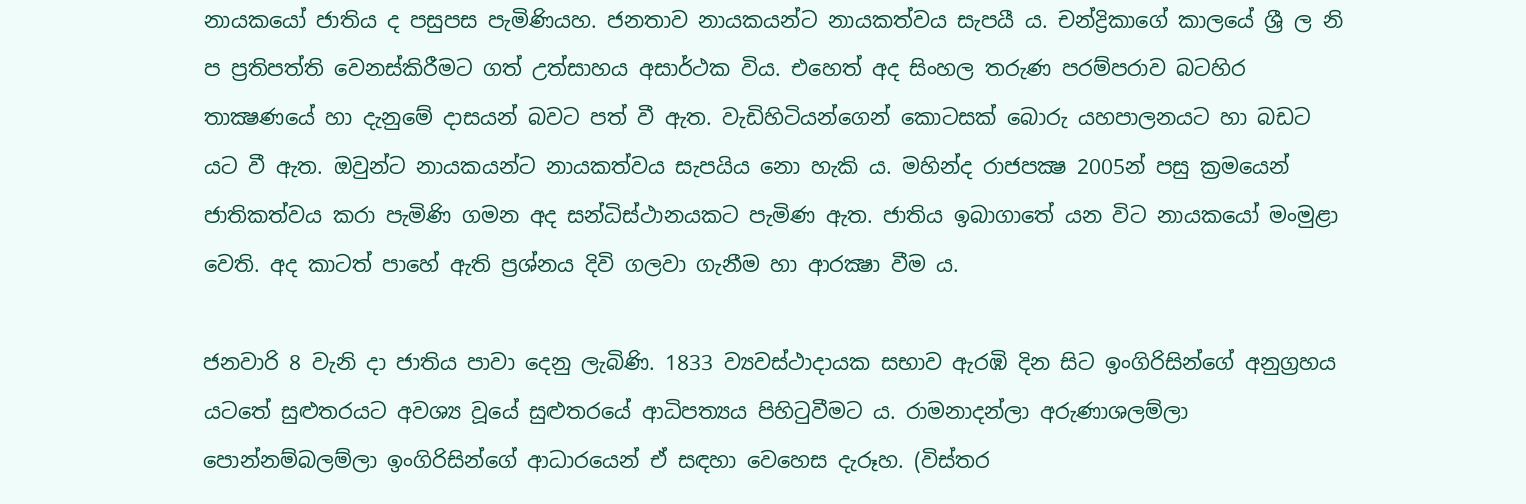නායකයෝ ජාතිය ද පසුපස පැමිණියහ. ජනතාව නායකයන්ට නායකත්වය සැපයී ය. චන්ද්‍රිකාගේ කාලයේ ශ්‍රී ල නි ප ප්‍රතිපත්ති වෙනස්කිරීමට ගත් උත්සාහය අසාර්ථක විය. එහෙත් අද සිංහල තරුණ පරම්පරාව බටහිර තාක්‍ෂණයේ හා දැනුමේ දාසයන් බවට පත් වී ඇත. වැඩිහිටියන්ගෙන් කොටසක් බොරු යහපාලනයට හා බඩට යට වී ඇත. ඔවුන්ට නායකයන්ට නායකත්වය සැපයිය නො හැකි ය. මහින්ද රාජපක්‍ෂ 2005න් පසු ක්‍රමයෙන් ජාතිකත්වය කරා පැමිණි ගමන අද සන්ධිස්ථානයකට පැමිණ ඇත. ජාතිය ඉබාගාතේ යන විට නායකයෝ මංමුළා වෙති. අද කාටත් පාහේ ඇති ප්‍රශ්නය දිවි ගලවා ගැනීම හා ආරක්‍ෂා වීම ය.

ජනවාරි 8 වැනි දා ජාතිය පාවා දෙනු ලැබිණි. 1833 ව්‍යවස්ථාදායක සභාව ඇරඹි දින සිට ඉංගිරිසින්ගේ අනුග්‍රහය යටතේ සුළුතරයට අවශ්‍ය වූයේ සුළුතරයේ ආධිපත්‍යය පිහිටුවීමට ය. රාමනාදන්ලා අරුණාශලම්ලා පොන්නම්බලම්ලා ඉංගිරිසින්ගේ ආධාරයෙන් ඒ සඳහා වෙහෙස දැරූහ. (විස්තර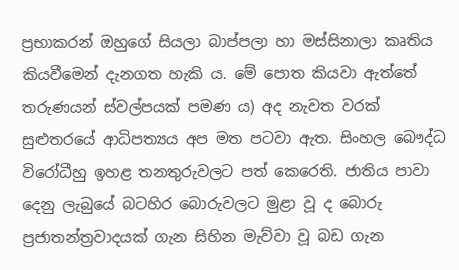ප්‍රභාකරන් ඔහුගේ සියලා බාප්පලා හා මස්සිනාලා කෘතිය කියවීමෙන් දැනගත හැකි ය. මේ පොත කියවා ඇත්තේ තරුණයන් ස්වල්පයක් පමණ ය) අද නැවත වරක් සුළුතරයේ ආධිපත්‍යය අප මත පටවා ඇත. සිංහල බෞද්ධ විරෝධීහු ඉහළ තනතුරුවලට පත් කෙරෙති. ජාතිය පාවා දෙනු ලැබුයේ බටහිර බොරුවලට මුළා වූ ද බොරු ප්‍රජාතන්ත්‍රවාදයක් ගැන සිහින මැව්වා වූ බඩ ගැන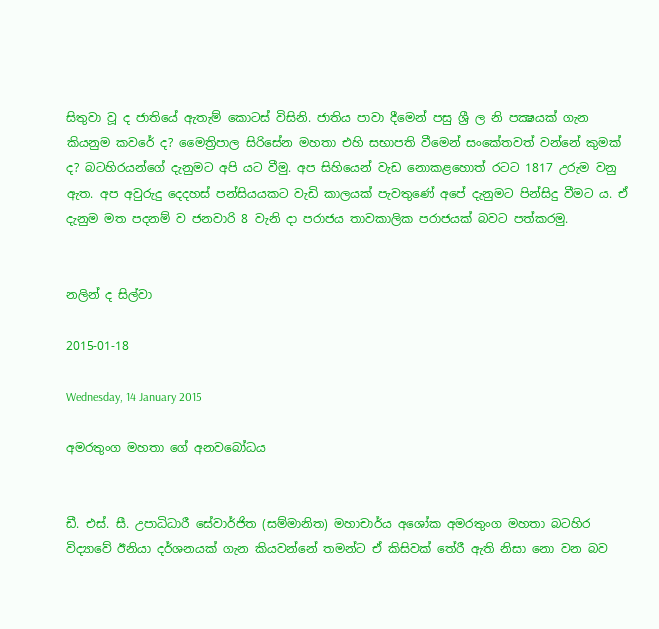සිතුවා වූ ද ජාතියේ ඇතැම් කොටස් විසිනි. ජාතිය පාවා දීමෙන් පසු ශ්‍රී ල නි පක්‍ෂයක් ගැන කියනුම කවරේ ද? මෛත්‍රිපාල සිරිසේන මහතා එහි සභාපති වීමෙන් සංකේතවත් වන්නේ කුමක් ද? බටහිරයන්ගේ දැනුමට අපි යට වීමු. අප සිහියෙන් වැඩ නොකළහොත් රටට 1817 උරුම වනු ඇත. අප අවුරුදු දෙදහස් පන්සියයකට වැඩි කාලයක් පැවතුණේ අපේ දැනුමට පින්සිදු වීමට ය. ඒ දැනුම මත පදනම් ව ජනවාරි 8 වැනි දා පරාජය තාවකාලික පරාජයක් බවට පත්කරමු.


නලින් ද සිල්වා

2015-01-18

Wednesday, 14 January 2015

අමරතුංග මහතා ගේ අනවබෝධය


ඩී. එස්‌. සී. උපාධිධාරී සේවාර්ජිත (සම්මානිත) මහාචාර්ය අශෝක අමරතුංග මහතා බටහිර විද්‍යාවේ ඊනියා දර්ශනයක්‌ ගැන කියවන්නේ තමන්ට ඒ කිසිවක්‌ තේරී ඇති නිසා නො වන බව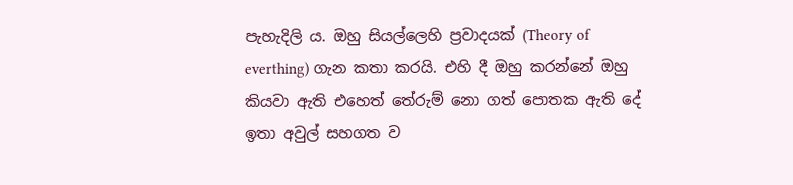පැහැදිලි ය. ඔහු සියල්ලෙහි ප්‍රවාදයක්‌ (Theory of everthing) ගැන කතා කරයි. එහි දී ඔහු කරන්නේ ඔහු කියවා ඇති එහෙත් තේරුම් නො ගත් පොතක ඇති දේ ඉතා අවුල් සහගත ව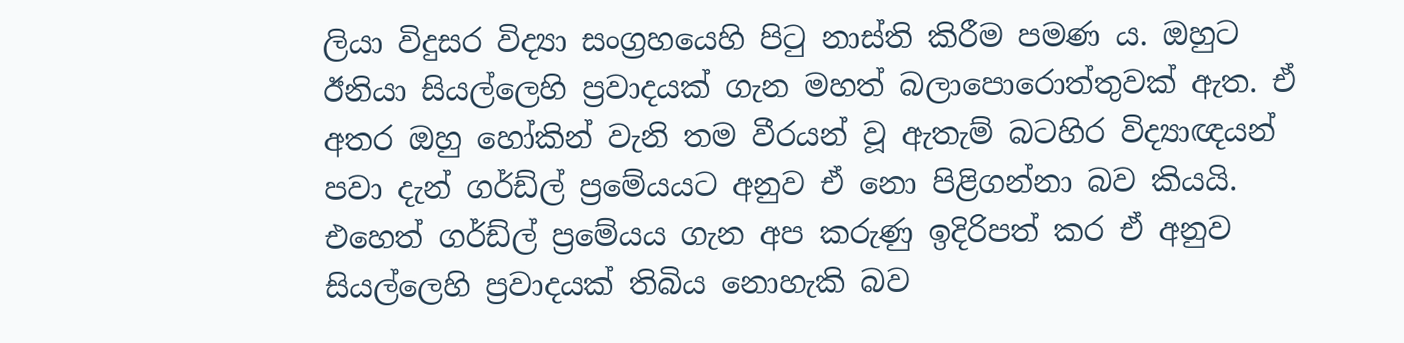ලියා විදුසර විද්‍යා සංග්‍රහයෙහි පිටු නාස්‌ති කිරීම පමණ ය. ඔහුට ඊනියා සියල්ලෙහි ප්‍රවාදයක්‌ ගැන මහත් බලාපොරොත්තුවක්‌ ඇත. ඒ අතර ඔහු හෝකින් වැනි තම වීරයන් වූ ඇතැම් බටහිර විද්‍යාඥයන් පවා දැන් ගර්ඩ්ල් ප්‍රමේයයට අනුව ඒ නො පිළිගන්නා බව කියයි. එහෙත් ගර්ඩ්ල් ප්‍රමේයය ගැන අප කරුණු ඉදිරිපත් කර ඒ අනුව සියල්ලෙහි ප්‍රවාදයක්‌ තිබිය නොහැකි බව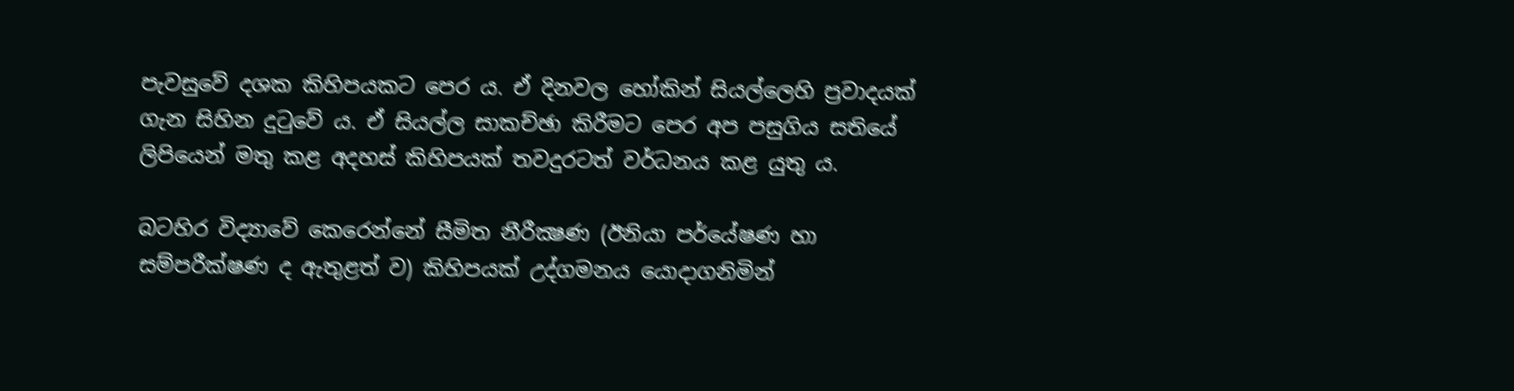පැවසුවේ දශක කිහිපයකට පෙර ය. ඒ දිනවල හෝකින් සියල්ලෙහි ප්‍රවාදයක්‌ ගැන සිහින දුටුවේ ය. ඒ සියල්ල සාකච්ඡා කිරීමට පෙර අප පසුගිය සතියේ ලිපියෙන් මතු කළ අදහස්‌ කිහිපයක්‌ තවදුරටත් වර්ධනය කළ යුතු ය.

බටහිර විද්‍යාවේ කෙරෙන්නේ සීමිත නීරීක්‍ෂණ (ඊනියා පර්යේෂණ හා සම්පරීක්‌ෂණ ද ඇතුළත් ව) කිහිපයක්‌ උද්ගමනය යොදාගනිමින්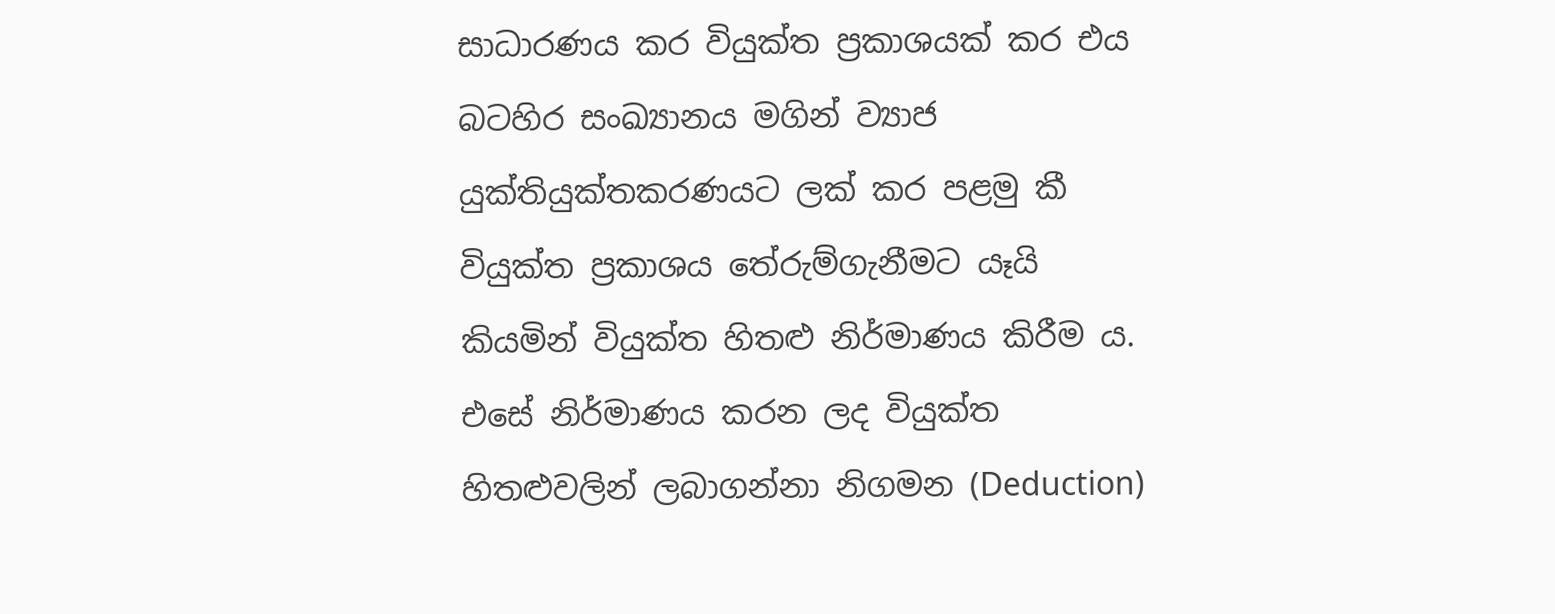සාධාරණය කර වියුක්‌ත ප්‍රකාශයක්‌ කර එය බටහිර සංඛ්‍යානය මගින් ව්‍යාජ යුක්‌තියුක්‌තකරණයට ලක්‌ කර පළමු කී වියුක්‌ත ප්‍රකාශය තේරුම්ගැනීමට යෑයි කියමින් වියුක්‌ත හිතළු නිර්මාණය කිරීම ය. එසේ නිර්මාණය කරන ලද වියුක්‌ත හිතළුවලින් ලබාගන්නා නිගමන (Deduction)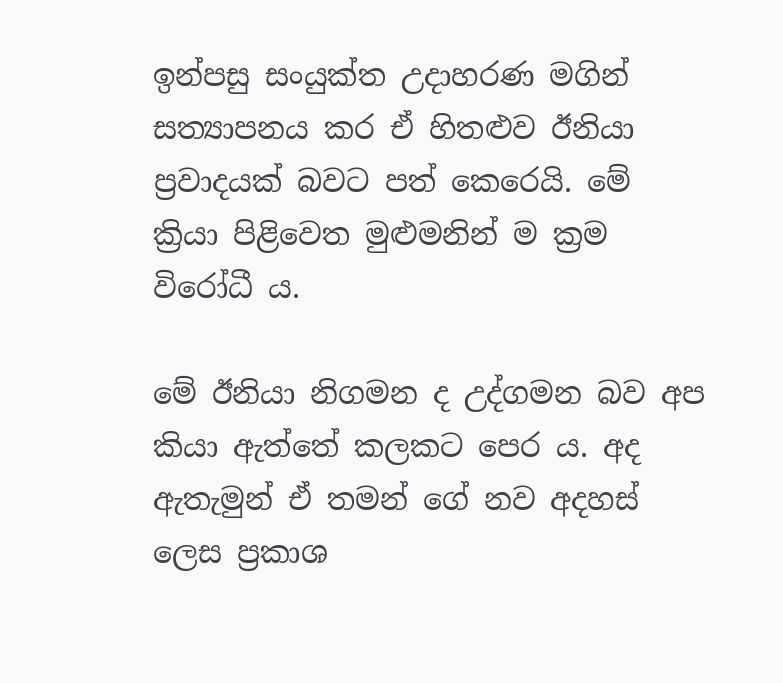ඉන්පසු සංයුක්‌ත උදාහරණ මගින් සත්‍යාපනය කර ඒ හිතළුව ඊනියා ප්‍රවාදයක්‌ බවට පත් කෙරෙයි. මේ ක්‍රියා පිළිවෙත මුළුමනින් ම ක්‍රම විරෝධී ය.

මේ ඊනියා නිගමන ද උද්ගමන බව අප කියා ඇත්තේ කලකට පෙර ය. අද ඇතැමුන් ඒ තමන් ගේ නව අදහස්‌ ලෙස ප්‍රකාශ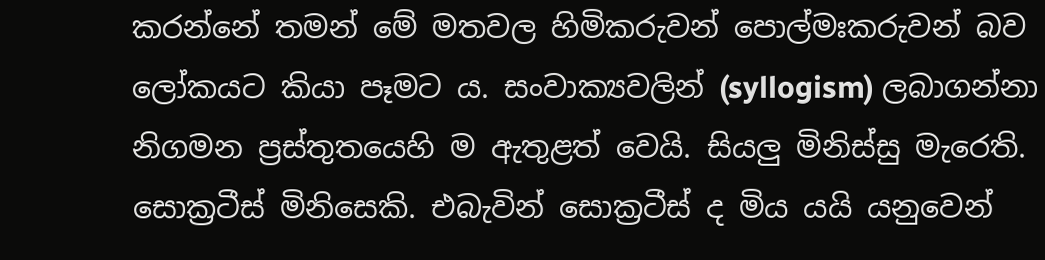කරන්නේ තමන් මේ මතවල හිමිකරුවන් පොල්මඃකරුවන් බව ලෝකයට කියා පෑමට ය. සංවාක්‍යවලින් (syllogism) ලබාගන්නා නිගමන ප්‍රස්‌තුතයෙහි ම ඇතුළත් වෙයි. සියලු මිනිස්‌සු මැරෙති. සොක්‍රටීස්‌ මිනිසෙකි. එබැවින් සොක්‍රටීස්‌ ද මිය යයි යනුවෙන්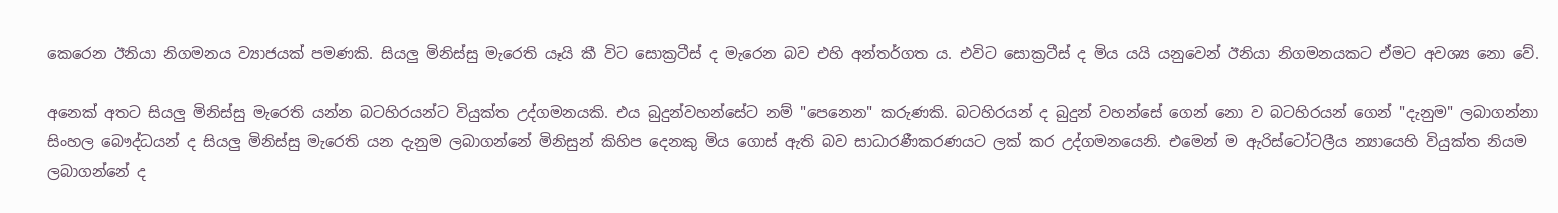කෙරෙන ඊනියා නිගමනය ව්‍යාජයක්‌ පමණකි. සියලු මිනිස්‌සු මැරෙති යෑයි කී විට සොක්‍රටීස්‌ ද මැරෙන බව එහි අන්තර්ගත ය. එවිට සොක්‍රටීස්‌ ද මිය යයි යනුවෙන් ඊනියා නිගමනයකට ඒමට අවශ්‍ය නො වේ.

අනෙක්‌ අතට සියලු මිනිස්‌සු මැරෙති යන්න බටහිරයන්ට වියුක්‌ත උද්ගමනයකි. එය බුදුන්වහන්සේට නම් "පෙනෙන" කරුණකි. බටහිරයන් ද බුදුන් වහන්සේ ගෙන් නො ව බටහිරයන් ගෙන් "දැනුම" ලබාගන්නා සිංහල බෞද්ධයන් ද සියලු මිනිස්‌සු මැරෙති යන දැනුම ලබාගන්නේ මිනිසුන් කිහිප දෙනකු මිය ගොස්‌ ඇති බව සාධාරණීකරණයට ලක්‌ කර උද්ගමනයෙනි. එමෙන් ම ඇරිස්‌ටෝටලීය න්‍යායෙහි වියුක්‌ත නියම ලබාගන්නේ ද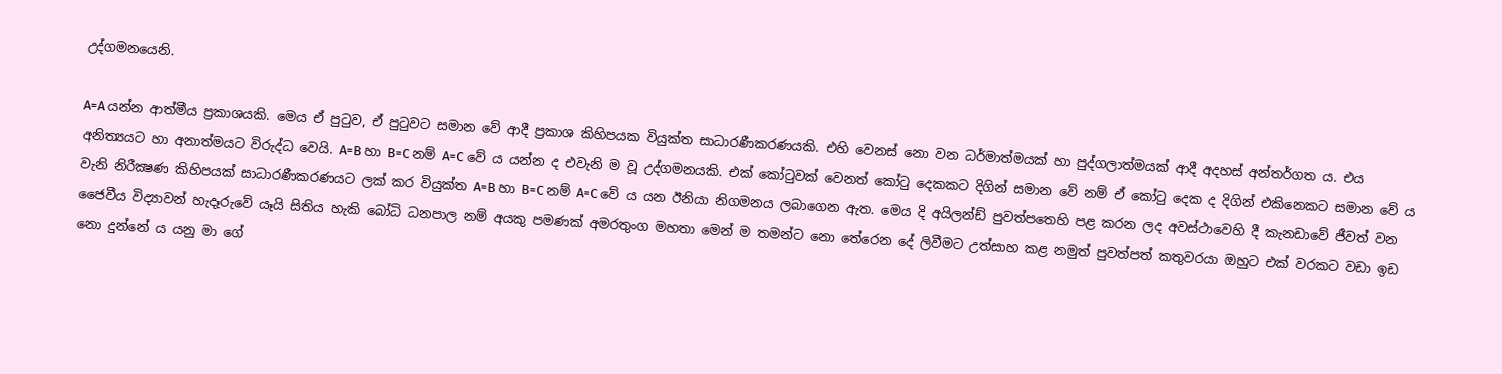උද්ගමනයෙනි.

A=A යන්න ආත්මීය ප්‍රකාශයකි. මෙය ඒ පුටුව, ඒ පුටුවට සමාන වේ ආදී ප්‍රකාශ කිහිපයක වියුක්‌ත සාධාරණීකරණයකි. එහි වෙනස්‌ නො වන ධර්මාත්මයක්‌ හා පුද්ගලාත්මයක්‌ ආදී අදහස්‌ අන්තර්ගත ය. එය අනිත්‍යයට හා අනාත්මයට විරුද්ධ වෙයි. A=B හා B=C නම් A=C වේ ය යන්න ද එවැනි ම වූ උද්ගමනයකි. එක්‌ කෝටුවක්‌ වෙනත් කෝටු දෙකකට දිගින් සමාන වේ නම් ඒ කෝටු දෙක ද දිගින් එකිනෙකට සමාන වේ ය වැනි නිරීක්‍ෂණ කිහිපයක්‌ සාධාරණීකරණයට ලක්‌ කර වියුක්‌ත A=B හා B=C නම් A=C වේ ය යන ඊනියා නිගමනය ලබාගෙන ඇත. මෙය දි අයිලන්ඩ් පුවත්පතෙහි පළ කරන ලද අවස්‌ථාවෙහි දී කැනඩාවේ ජීවත් වන ජෛවීය විද්‍යාවන් හැදෑරුවේ යෑයි සිතිය හැකි බෝධි ධනපාල නම් අයකු පමණක්‌ අමරතුංග මහතා මෙන් ම තමන්ට නො තේරෙන දේ ලිවීමට උත්සාහ කළ නමුත් පුවත්පත් කතුවරයා ඔහුට එක්‌ වරකට වඩා ඉඩ නො දුන්නේ ය යනු මා ගේ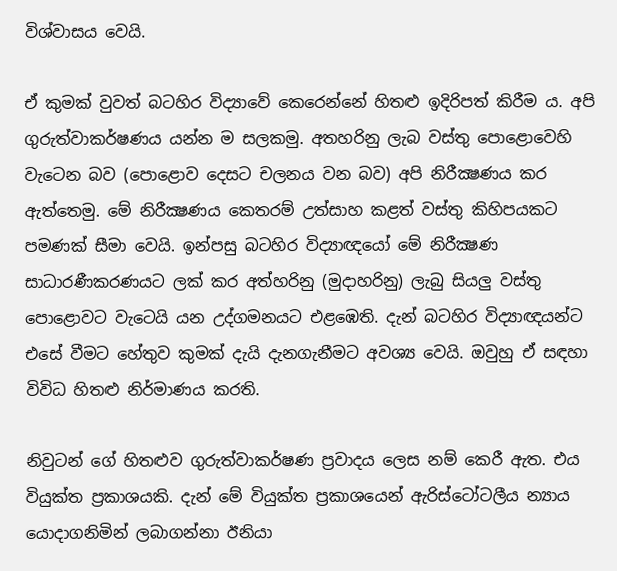විශ්වාසය වෙයි.

ඒ කුමක්‌ වුවත් බටහිර විද්‍යාවේ කෙරෙන්නේ හිතළු ඉදිරිපත් කිරීම ය. අපි ගුරුත්වාකර්ෂණය යන්න ම සලකමු. අතහරිනු ලැබ වස්‌තු පොළොවෙහි වැටෙන බව (පොළොව දෙසට චලනය වන බව) අපි නිරීක්‍ෂණය කර ඇත්තෙමු. මේ නිරීක්‍ෂණය කෙතරම් උත්සාහ කළත් වස්‌තු කිහිපයකට පමණක්‌ සීමා වෙයි. ඉන්පසු බටහිර විද්‍යාඥයෝ මේ නිරීක්‍ෂණ සාධාරණීකරණයට ලක්‌ කර අත්හරිනු (මුදාහරිනු) ලැබු සියලු වස්‌තු පොළොවට වැටෙයි යන උද්ගමනයට එළඹෙති. දැන් බටහිර විද්‍යාඥයන්ට එසේ වීමට හේතුව කුමක්‌ දැයි දැනගැනීමට අවශ්‍ය වෙයි. ඔවුහු ඒ සඳහා විවිධ හිතළු නිර්මාණය කරති.

නිවුටන් ගේ හිතළුව ගුරුත්වාකර්ෂණ ප්‍රවාදය ලෙස නම් කෙරී ඇත. එය වියුක්‌ත ප්‍රකාශයකි. දැන් මේ වියුක්‌ත ප්‍රකාශයෙන් ඇරිස්‌ටෝටලීය න්‍යාය යොදාගනිමින් ලබාගන්නා ඊනියා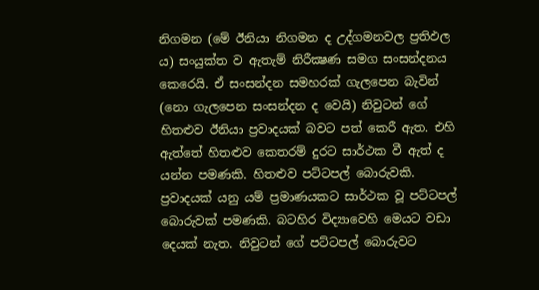නිගමන (මේ ඊනියා නිගමන ද උද්ගමනවල ප්‍රතිඵල ය) සංයුක්‌ත ව ඇතැම් නිරීක්‍ෂණ සමග සංසන්දනය කෙරෙයි. ඒ සංසන්දන සමහරක්‌ ගැලපෙන බැවින් (නො ගැලපෙන සංසන්දන ද වෙයි) නිවුටන් ගේ හිතළුව ඊනියා ප්‍රවාදයක්‌ බවට පත් කෙරී ඇත. එහි ඇත්තේ හිතළුව කෙතරම් දුරට සාර්ථක වී ඇත් ද යන්න පමණකි. හිතළුව පට්‌ටපල් බොරුවකි. ප්‍රවාදයක්‌ යනු යම් ප්‍රමාණයකට සාර්ථක වූ පට්‌ටපල් බොරුවක්‌ පමණකි. බටහිර විද්‍යාවෙහි මෙයට වඩා දෙයක්‌ නැත. නිවුටන් ගේ පට්‌ටපල් බොරුවට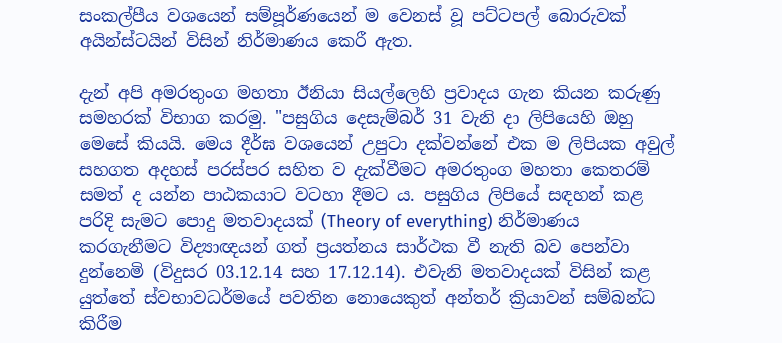සංකල්පීය වශයෙන් සම්පූර්ණයෙන් ම වෙනස්‌ වූ පට්‌ටපල් බොරුවක්‌ අයින්ස්‌ටයින් විසින් නිර්මාණය කෙරී ඇත.

දැන් අපි අමරතුංග මහතා ඊනියා සියල්ලෙහි ප්‍රවාදය ගැන කියන කරුණු සමහරක්‌ විභාග කරමු. "පසුගිය දෙසැම්බර් 31 වැනි දා ලිපියෙහි ඔහු මෙසේ කියයි. මෙය දීර්ඝ වශයෙන් උපුටා දක්‌වන්නේ එක ම ලිපියක අවුල් සහගත අදහස්‌ පරස්‌පර සහිත ව දැක්‌වීමට අමරතුංග මහතා කෙතරම් සමත් ද යන්න පාඨකයාට වටහා දීමට ය. පසුගිය ලිපියේ සඳහන් කළ පරිදි සැමට පොදු මතවාදයක්‌ (Theory of everything) නිර්මාණය කරගැනීමට විද්‍යාඥයන් ගත් ප්‍රයත්නය සාර්ථක වී නැති බව පෙන්වා දුන්නෙමි (විදුසර 03.12.14 සහ 17.12.14). එවැනි මතවාදයක්‌ විසින් කළ යුත්තේ ස්‌වභාවධර්මයේ පවතින නොයෙකුත් අන්තර් ක්‍රියාවන් සම්බන්ධ කිරීම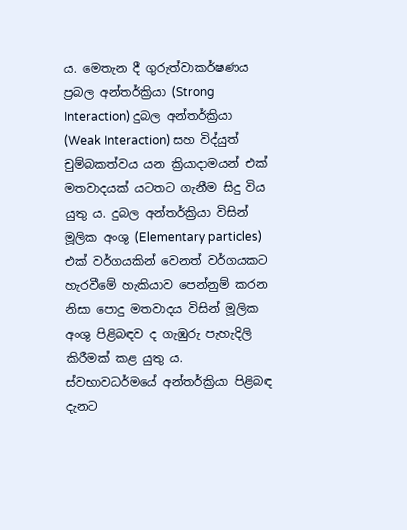ය. මෙතැන දී ගුරුත්වාකර්ෂණය ප්‍රබල අන්තර්ක්‍රියා (Strong Interaction) දුබල අන්තර්ක්‍රියා (Weak Interaction) සහ විද්යුත් චුම්බකත්වය යන ක්‍රියාදාමයන් එක්‌ මතවාදයක්‌ යටතට ගැනීම සිදු විය යුතු ය. දුබල අන්තර්ක්‍රියා විසින් මූලික අංශු (Elementary particles) එක්‌ වර්ගයකින් වෙනත් වර්ගයකට හැරවීමේ හැකියාව පෙන්නුම් කරන නිසා පොදු මතවාදය විසින් මූලික අංශු පිළිබඳව ද ගැඹුරු පැහැදිලි කිරීමක්‌ කළ යුතු ය. ස්‌වභාවධර්මයේ අන්තර්ක්‍රියා පිළිබඳ දැනට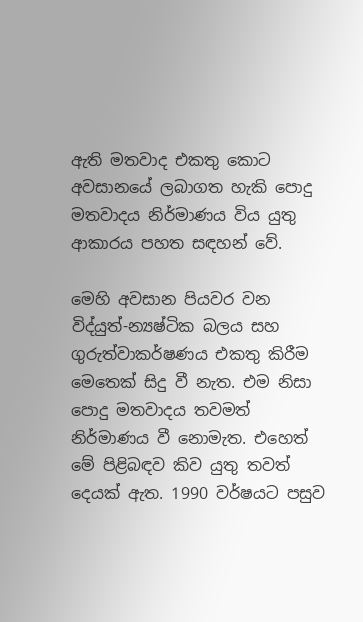ඇති මතවාද එකතු කොට අවසානයේ ලබාගත හැකි පොදු මතවාදය නිර්මාණය විය යුතු ආකාරය පහත සඳහන් වේ.

මෙහි අවසාන පියවර වන විද්යුත්-න්‍යෂ්ටික බලය සහ ගුරුත්වාකර්ෂණය එකතු කිරීම මෙතෙක්‌ සිදු වී නැත. එම නිසා පොදු මතවාදය තවමත් නිර්මාණය වී නොමැත. එහෙත් මේ පිළිබඳව කිව යුතු තවත් දෙයක්‌ ඇත. 1990 වර්ෂයට පසුව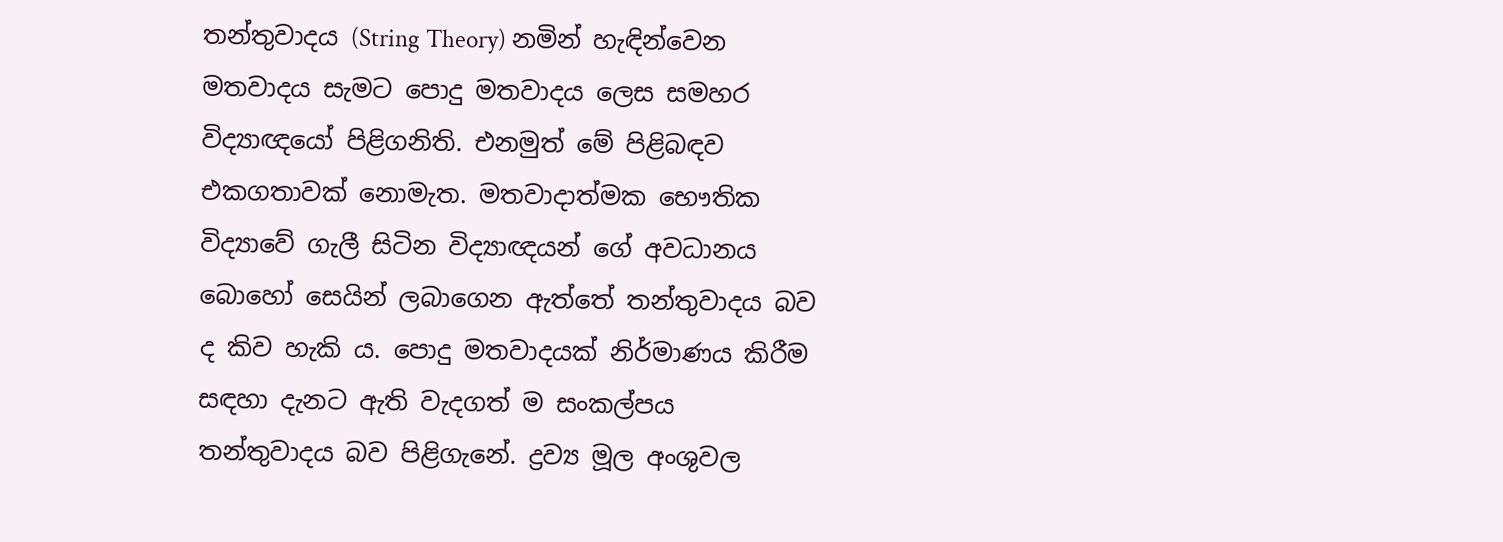තන්තුවාදය (String Theory) නමින් හැඳින්වෙන මතවාදය සැමට පොදු මතවාදය ලෙස සමහර විද්‍යාඥයෝ පිළිගනිති. එනමුත් මේ පිළිබඳව එකගතාවක්‌ නොමැත. මතවාදාත්මක භෞතික විද්‍යාවේ ගැලී සිටින විද්‍යාඥයන් ගේ අවධානය බොහෝ සෙයින් ලබාගෙන ඇත්තේ තන්තුවාදය බව ද කිව හැකි ය. පොදු මතවාදයක්‌ නිර්මාණය කිරීම සඳහා දැනට ඇති වැදගත් ම සංකල්පය තන්තුවාදය බව පිළිගැනේ. ද්‍රව්‍ය මූල අංශුවල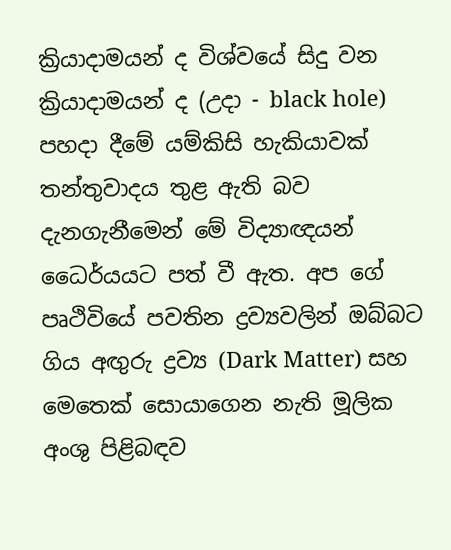ක්‍රියාදාමයන් ද විශ්වයේ සිදු වන ක්‍රියාදාමයන් ද (උදා - black hole) පහදා දීමේ යම්කිසි හැකියාවක්‌ තන්තුවාදය තුළ ඇති බව දැනගැනීමෙන් මේ විද්‍යාඥයන් ධෛර්යයට පත් වී ඇත. අප ගේ පෘථිවියේ පවතින ද්‍රව්‍යවලින් ඔබ්බට ගිය අඟුරු ද්‍රව්‍ය (Dark Matter) සහ මෙතෙක්‌ සොයාගෙන නැති මූලික අංශු පිළිබඳව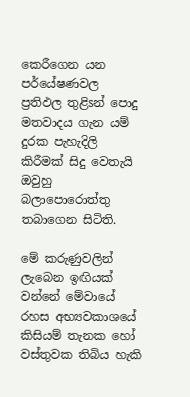කෙරීගෙන යන පර්යේෂණවල ප්‍රතිඵල තුළිsන් පොදු මතවාදය ගැන යම් දුරක පැහැදිලි කිරීමක්‌ සිදු වෙතැයි ඔවුහු බලාපොරොත්තු තබාගෙන සිටිති.

මේ කරුණුවලින් ලැබෙන ඉඟියක්‌ වන්නේ මේවායේ රහස අභ්‍යවකාශයේ කිසියම් තැනක හෝ වස්‌තුවක තිබිය හැකි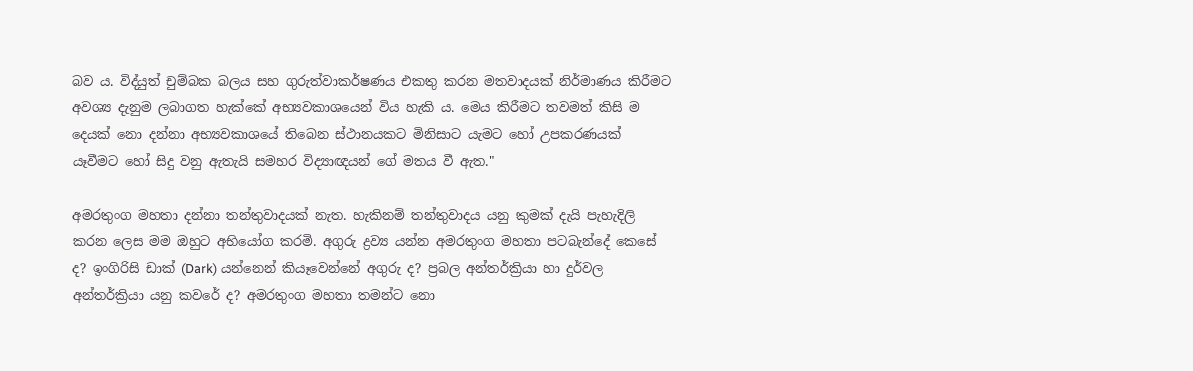බව ය. විද්යුත් චුම්බක බලය සහ ගුරුත්වාකර්ෂණය එකතු කරන මතවාදයක්‌ නිර්මාණය කිරීමට අවශ්‍ය දැනුම ලබාගත හැක්‌කේ අභ්‍යවකාශයෙන් විය හැකි ය. මෙය කිරීමට තවමත් කිසි ම දෙයක්‌ නො දන්නා අභ්‍යවකාශයේ තිබෙන ස්‌ථානයකට මිනිසාට යැමට හෝ උපකරණයක්‌ යෑවීමට හෝ සිදු වනු ඇතැයි සමහර විද්‍යාඥයන් ගේ මතය වී ඇත."

අමරතුංග මහතා දන්නා තන්තුවාදයක්‌ නැත. හැකිනම් තන්තුවාදය යනු කුමක්‌ දැයි පැහැදිලි කරන ලෙස මම ඔහුට අභියෝග කරමි. අගුරු ද්‍රව්‍ය යන්න අමරතුංග මහතා පටබැන්දේ කෙසේ ද? ඉංගිරිසි ඩාක්‌ (Dark) යන්නෙන් කියෑවෙන්නේ අගුරු ද? ප්‍රබල අන්තර්ක්‍රියා හා දුර්වල අන්තර්ක්‍රියා යනු කවරේ ද? අමරතුංග මහතා තමන්ට නො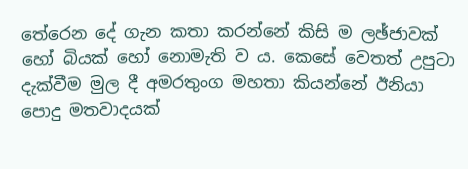තේරෙන දේ ගැන කතා කරන්නේ කිසි ම ලඡ්ජාවක්‌ හෝ බියක්‌ හෝ නොමැති ව ය. කෙසේ වෙතත් උපුටා දැක්‌වීම මුල දී අමරතුංග මහතා කියන්නේ ඊනියා පොදු මතවාදයක්‌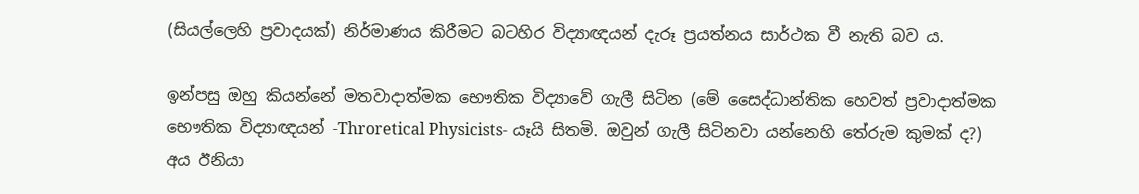(සියල්ලෙහි ප්‍රවාදයක්‌) නිර්මාණය කිරීමට බටහිර විද්‍යාඥයන් දැරූ ප්‍රයත්නය සාර්ථක වී නැති බව ය.

ඉන්පසු ඔහු කියන්නේ මතවාදාත්මක භෞතික විද්‍යාවේ ගැලී සිටින (මේ සෛද්ධාන්තික හෙවත් ප්‍රවාදාත්මක භෞතික විද්‍යාඥයන් -Throretical Physicists- යෑයි සිතමි. ඔවුන් ගැලී සිටිනවා යන්නෙහි තේරුම කුමක්‌ ද?) අය ඊනියා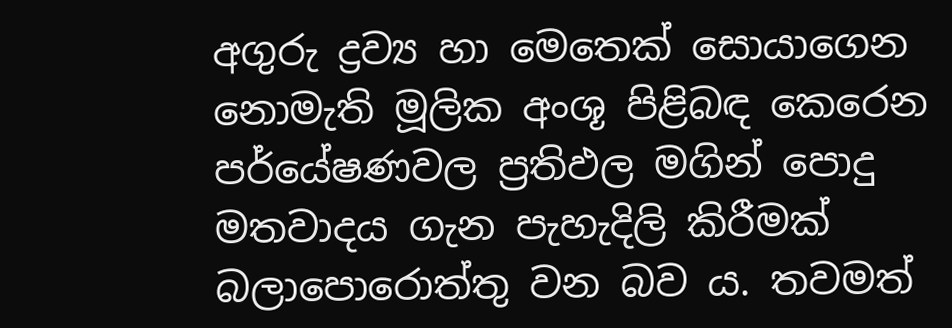අගුරු ද්‍රව්‍ය හා මෙතෙක්‌ සොයාගෙන නොමැති මූලික අංශූ පිළිබඳ කෙරෙන පර්යේෂණවල ප්‍රතිඵල මගින් පොදු මතවාදය ගැන පැහැදිලි කිරීමක්‌ බලාපොරොත්තු වන බව ය. තවමත්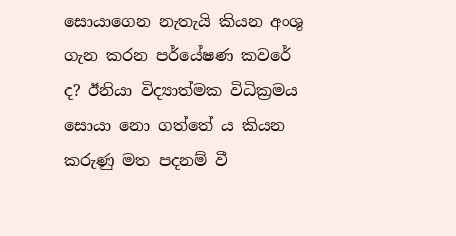සොයාගෙන නැතැයි කියන අංශු ගැන කරන පර්යේෂණ කවරේ ද? ඊනියා විද්‍යාත්මක විධික්‍රමය සොයා නො ගත්තේ ය කියන කරුණු මත පදනම් වී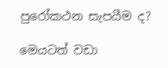පුරෝකථන සැපයීම ද?

මෙයටත් වඩා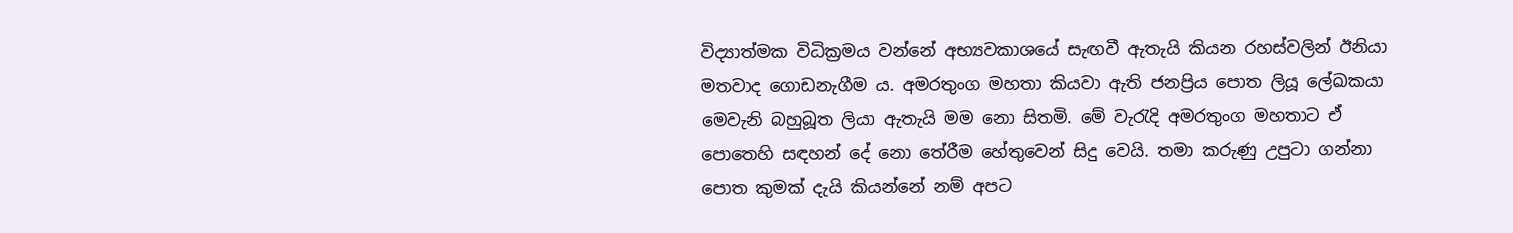විද්‍යාත්මක විධික්‍රමය වන්නේ අභ්‍යවකාශයේ සැඟවී ඇතැයි කියන රහස්‌වලින් ඊනියා මතවාද ගොඩනැගීම ය. අමරතුංග මහතා කියවා ඇති ජනප්‍රිය පොත ලියූ ලේඛකයා මෙවැනි බහුබූත ලියා ඇතැයි මම නො සිතමි. මේ වැරැදි අමරතුංග මහතාට ඒ පොතෙහි සඳහන් දේ නො තේරීම හේතුවෙන් සිදු වෙයි. තමා කරුණු උපුටා ගන්නා පොත කුමක්‌ දැයි කියන්නේ නම් අපට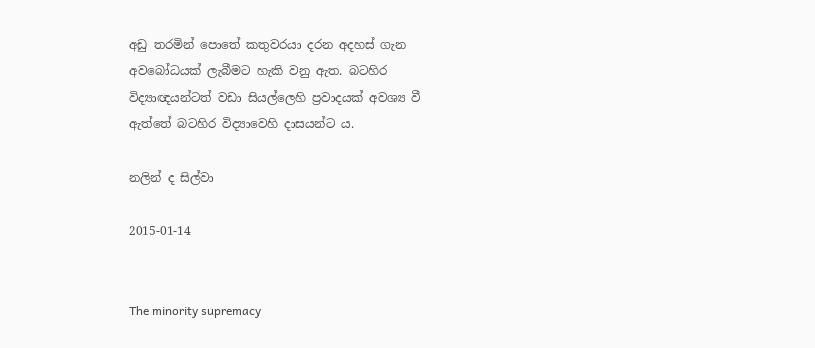අඩු තරමින් පොතේ කතුවරයා දරන අදහස්‌ ගැන අවබෝධයක්‌ ලැබීමට හැකි වනු ඇත. බටහිර විද්‍යාඥයන්ටත් වඩා සියල්ලෙහි ප්‍රවාදයක්‌ අවශ්‍ය වී ඇත්තේ බටහිර විද්‍යාවෙහි දාසයන්ට ය.

නලින් ද සිල්වා

2015-01-14


The minority supremacy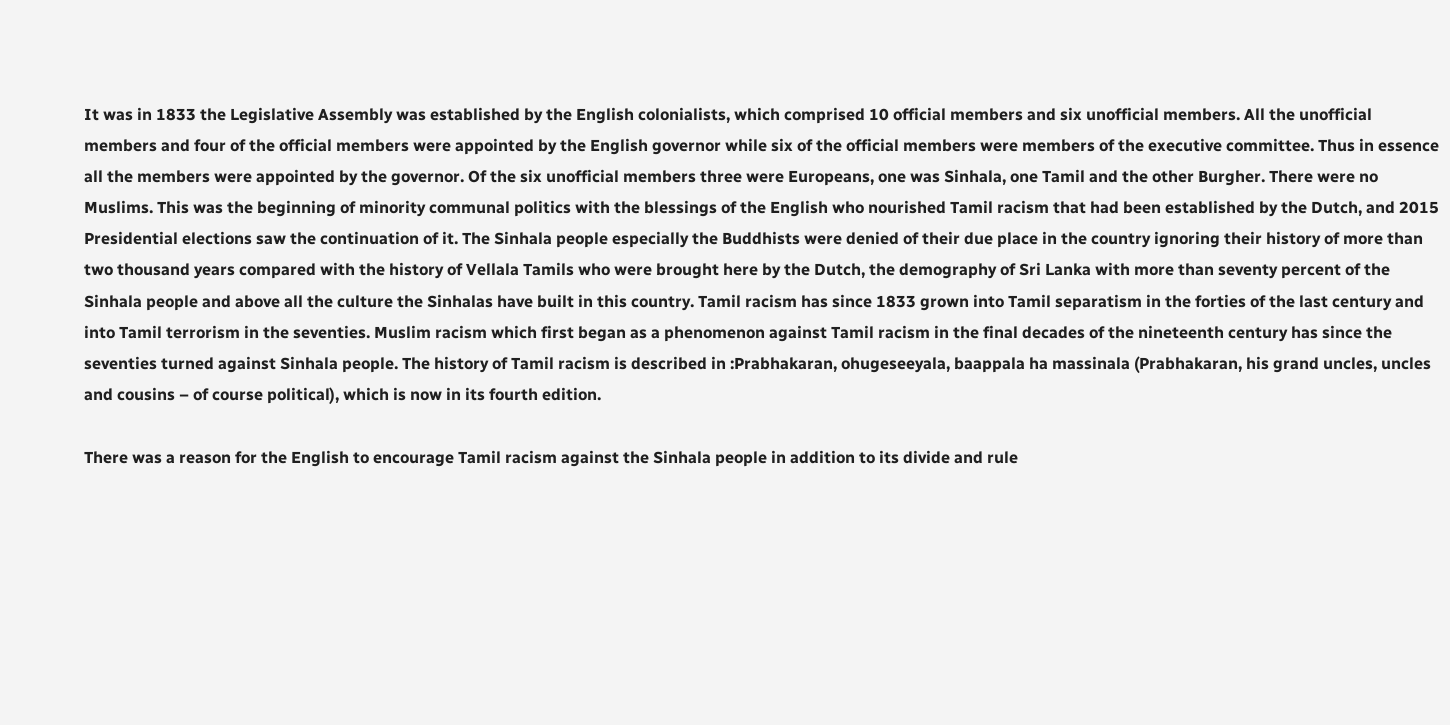It was in 1833 the Legislative Assembly was established by the English colonialists, which comprised 10 official members and six unofficial members. All the unofficial members and four of the official members were appointed by the English governor while six of the official members were members of the executive committee. Thus in essence all the members were appointed by the governor. Of the six unofficial members three were Europeans, one was Sinhala, one Tamil and the other Burgher. There were no Muslims. This was the beginning of minority communal politics with the blessings of the English who nourished Tamil racism that had been established by the Dutch, and 2015 Presidential elections saw the continuation of it. The Sinhala people especially the Buddhists were denied of their due place in the country ignoring their history of more than two thousand years compared with the history of Vellala Tamils who were brought here by the Dutch, the demography of Sri Lanka with more than seventy percent of the Sinhala people and above all the culture the Sinhalas have built in this country. Tamil racism has since 1833 grown into Tamil separatism in the forties of the last century and into Tamil terrorism in the seventies. Muslim racism which first began as a phenomenon against Tamil racism in the final decades of the nineteenth century has since the seventies turned against Sinhala people. The history of Tamil racism is described in :Prabhakaran, ohugeseeyala, baappala ha massinala (Prabhakaran, his grand uncles, uncles and cousins – of course political), which is now in its fourth edition.

There was a reason for the English to encourage Tamil racism against the Sinhala people in addition to its divide and rule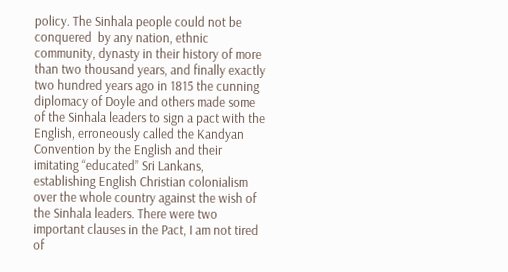policy. The Sinhala people could not be conquered  by any nation, ethnic community, dynasty in their history of more than two thousand years, and finally exactly two hundred years ago in 1815 the cunning diplomacy of Doyle and others made some of the Sinhala leaders to sign a pact with the English, erroneously called the Kandyan Convention by the English and their imitating “educated” Sri Lankans, establishing English Christian colonialism over the whole country against the wish of the Sinhala leaders. There were two important clauses in the Pact, I am not tired of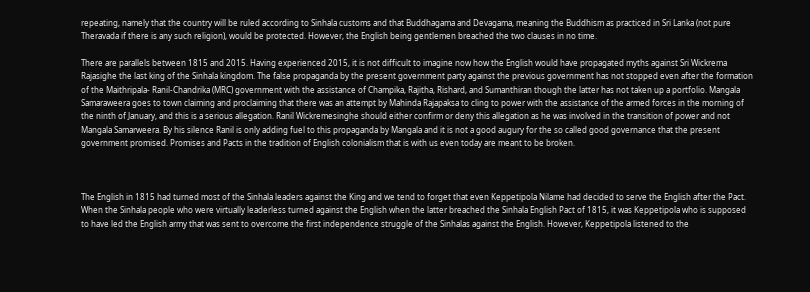repeating, namely that the country will be ruled according to Sinhala customs and that Buddhagama and Devagama, meaning the Buddhism as practiced in Sri Lanka (not pure Theravada if there is any such religion), would be protected. However, the English being gentlemen breached the two clauses in no time.

There are parallels between 1815 and 2015. Having experienced 2015, it is not difficult to imagine now how the English would have propagated myths against Sri Wickrema Rajasighe the last king of the Sinhala kingdom. The false propaganda by the present government party against the previous government has not stopped even after the formation of the Maithripala- Ranil-Chandrika (MRC) government with the assistance of Champika, Rajitha, Rishard, and Sumanthiran though the latter has not taken up a portfolio. Mangala Samaraweera goes to town claiming and proclaiming that there was an attempt by Mahinda Rajapaksa to cling to power with the assistance of the armed forces in the morning of the ninth of January, and this is a serious allegation. Ranil Wickremesinghe should either confirm or deny this allegation as he was involved in the transition of power and not Mangala Samarweera. By his silence Ranil is only adding fuel to this propaganda by Mangala and it is not a good augury for the so called good governance that the present government promised. Promises and Pacts in the tradition of English colonialism that is with us even today are meant to be broken.



The English in 1815 had turned most of the Sinhala leaders against the King and we tend to forget that even Keppetipola Nilame had decided to serve the English after the Pact. When the Sinhala people who were virtually leaderless turned against the English when the latter breached the Sinhala English Pact of 1815, it was Keppetipola who is supposed to have led the English army that was sent to overcome the first independence struggle of the Sinhalas against the English. However, Keppetipola listened to the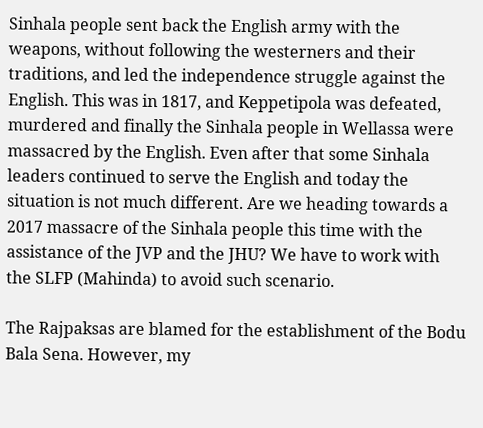Sinhala people sent back the English army with the weapons, without following the westerners and their traditions, and led the independence struggle against the English. This was in 1817, and Keppetipola was defeated, murdered and finally the Sinhala people in Wellassa were massacred by the English. Even after that some Sinhala leaders continued to serve the English and today the situation is not much different. Are we heading towards a 2017 massacre of the Sinhala people this time with the assistance of the JVP and the JHU? We have to work with the SLFP (Mahinda) to avoid such scenario.

The Rajpaksas are blamed for the establishment of the Bodu Bala Sena. However, my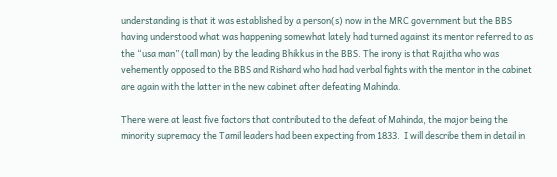understanding is that it was established by a person(s) now in the MRC government but the BBS having understood what was happening somewhat lately had turned against its mentor referred to as the “usa man” (tall man) by the leading Bhikkus in the BBS. The irony is that Rajitha who was vehemently opposed to the BBS and Rishard who had had verbal fights with the mentor in the cabinet are again with the latter in the new cabinet after defeating Mahinda.

There were at least five factors that contributed to the defeat of Mahinda, the major being the minority supremacy the Tamil leaders had been expecting from 1833.  I will describe them in detail in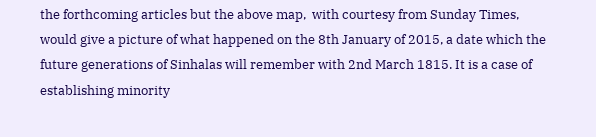the forthcoming articles but the above map,  with courtesy from Sunday Times, would give a picture of what happened on the 8th January of 2015, a date which the future generations of Sinhalas will remember with 2nd March 1815. It is a case of establishing minority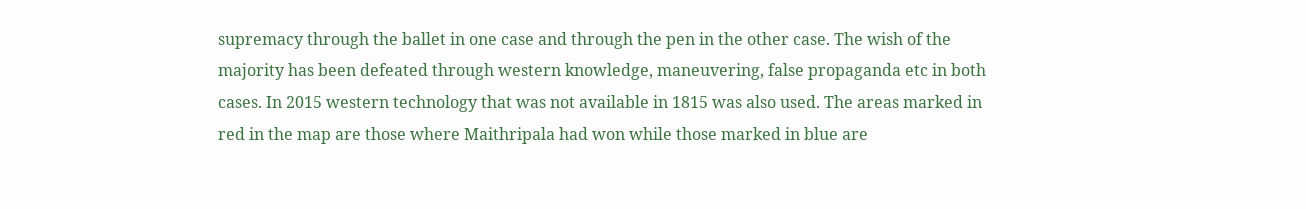supremacy through the ballet in one case and through the pen in the other case. The wish of the majority has been defeated through western knowledge, maneuvering, false propaganda etc in both cases. In 2015 western technology that was not available in 1815 was also used. The areas marked in red in the map are those where Maithripala had won while those marked in blue are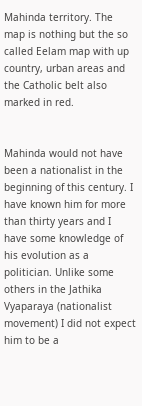Mahinda territory. The map is nothing but the so called Eelam map with up country, urban areas and the Catholic belt also marked in red.


Mahinda would not have been a nationalist in the beginning of this century. I have known him for more than thirty years and I have some knowledge of his evolution as a politician. Unlike some others in the Jathika Vyaparaya (nationalist movement) I did not expect him to be a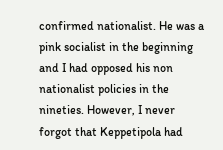confirmed nationalist. He was a pink socialist in the beginning and I had opposed his non nationalist policies in the nineties. However, I never forgot that Keppetipola had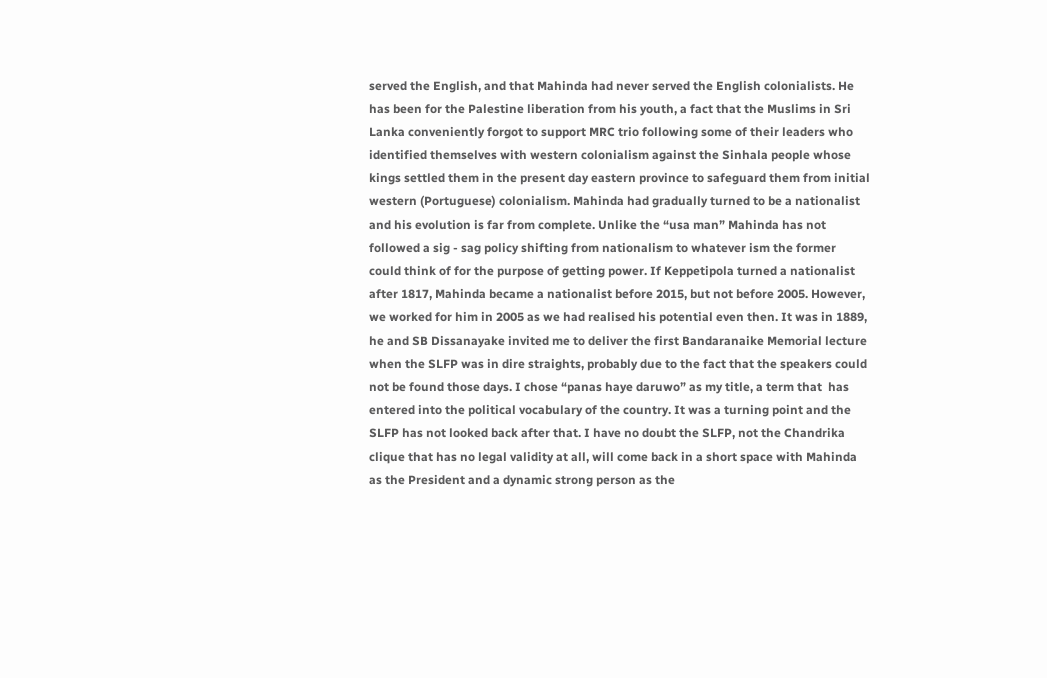served the English, and that Mahinda had never served the English colonialists. He has been for the Palestine liberation from his youth, a fact that the Muslims in Sri Lanka conveniently forgot to support MRC trio following some of their leaders who identified themselves with western colonialism against the Sinhala people whose kings settled them in the present day eastern province to safeguard them from initial western (Portuguese) colonialism. Mahinda had gradually turned to be a nationalist and his evolution is far from complete. Unlike the “usa man” Mahinda has not followed a sig - sag policy shifting from nationalism to whatever ism the former could think of for the purpose of getting power. If Keppetipola turned a nationalist after 1817, Mahinda became a nationalist before 2015, but not before 2005. However, we worked for him in 2005 as we had realised his potential even then. It was in 1889, he and SB Dissanayake invited me to deliver the first Bandaranaike Memorial lecture when the SLFP was in dire straights, probably due to the fact that the speakers could not be found those days. I chose “panas haye daruwo” as my title, a term that  has entered into the political vocabulary of the country. It was a turning point and the SLFP has not looked back after that. I have no doubt the SLFP, not the Chandrika clique that has no legal validity at all, will come back in a short space with Mahinda as the President and a dynamic strong person as the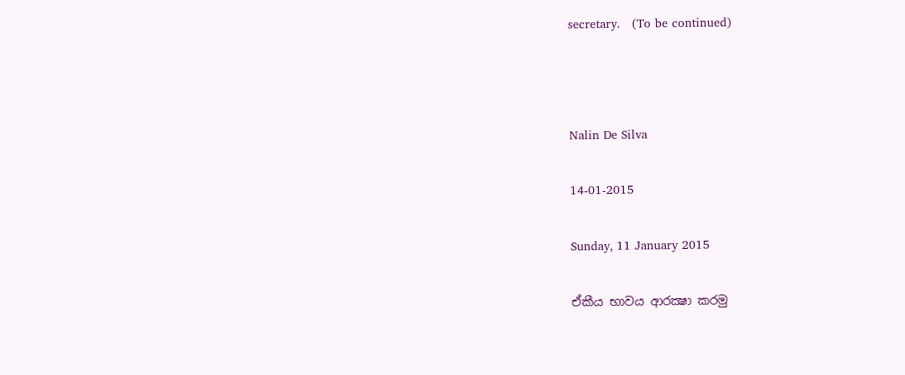secretary.   (To be continued)



Nalin De Silva

14-01-2015

Sunday, 11 January 2015

ඒකීය භාවය ආරක්‍ෂා කරමු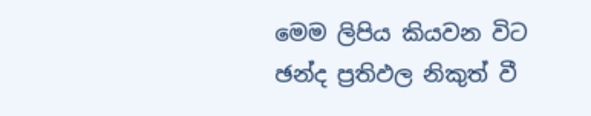මෙම ලිපිය කියවන විට ඡන්ද ප්‍රතිඵල නිකුත් වී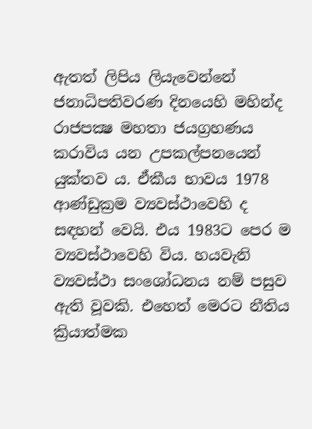ඇතත් ලිපිය ලියැවෙන්නේ ජනාධිපතිවරණ දිනයෙහි මහින්ද රාජපක්‍ෂ මහතා ජයග්‍රහණය කරාවිය යන උපකල්පනයෙන් යුක්තව ය. ඒකීය භාවය 1978 ආණ්ඩුක්‍රම ව්‍යවස්ථාවෙහි ද සඳහන් වෙයි. එය 1983ට පෙර ම ව්‍යවස්ථාවෙහි විය. හයවැනි ව්‍යවස්ථා සංශෝධනය නම් පසුව ඇති වූවකි. එහෙත් මෙරට නීතිය ක්‍රියාත්මක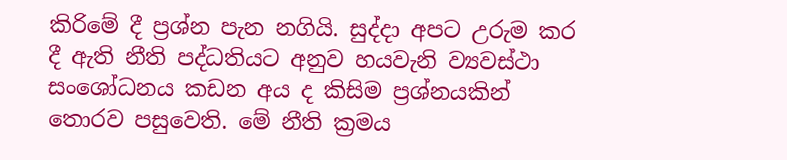කිරිමේ දී ප්‍රශ්න පැන නගියි. සුද්දා අපට උරුම කර දී ඇති නීති පද්ධතියට අනුව හයවැනි ව්‍යවස්ථා සංශෝධනය කඩන අය ද කිසිම ප්‍රශ්නයකින් තොරව පසුවෙති. මේ නීති ක්‍රමය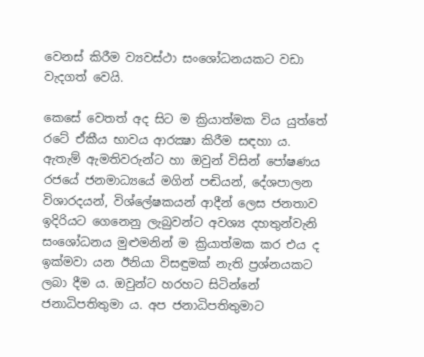වෙනස් කිරීම ව්‍යවස්ථා සංශෝධනයකට වඩා වැදගත් වෙයි.

කෙසේ වෙතත් අද සිට ම ක්‍රියාත්මක විය යුත්තේ රටේ ඒකීය භාවය ආරක්‍ෂා කිරීම සඳහා ය. ඇතැම් ඇමතිවරුන්ට හා ඔවුන් විසින් පෝෂණය රජයේ ජනමාධ්‍යයේ මගින් පඬියන්, දේශපාලන විශාරදයන්, විශ්ලේෂකයන් ආදීන් ලෙස ජනතාව ඉදිරියට ගෙනෙනු ලැබුවන්ට අවශ්‍ය දහතුන්වැනි සංශෝධනය මුළුමනින් ම ක්‍රියාත්මක කර එය ද ඉක්මවා යන ඊනියා විසඳුමක් නැති ප්‍රශ්නයකට ලබා දීම ය. ඔවුන්ට හරහට සිටින්නේ ජනාධිපතිතුමා ය. අප ජනාධිපතිතුමාට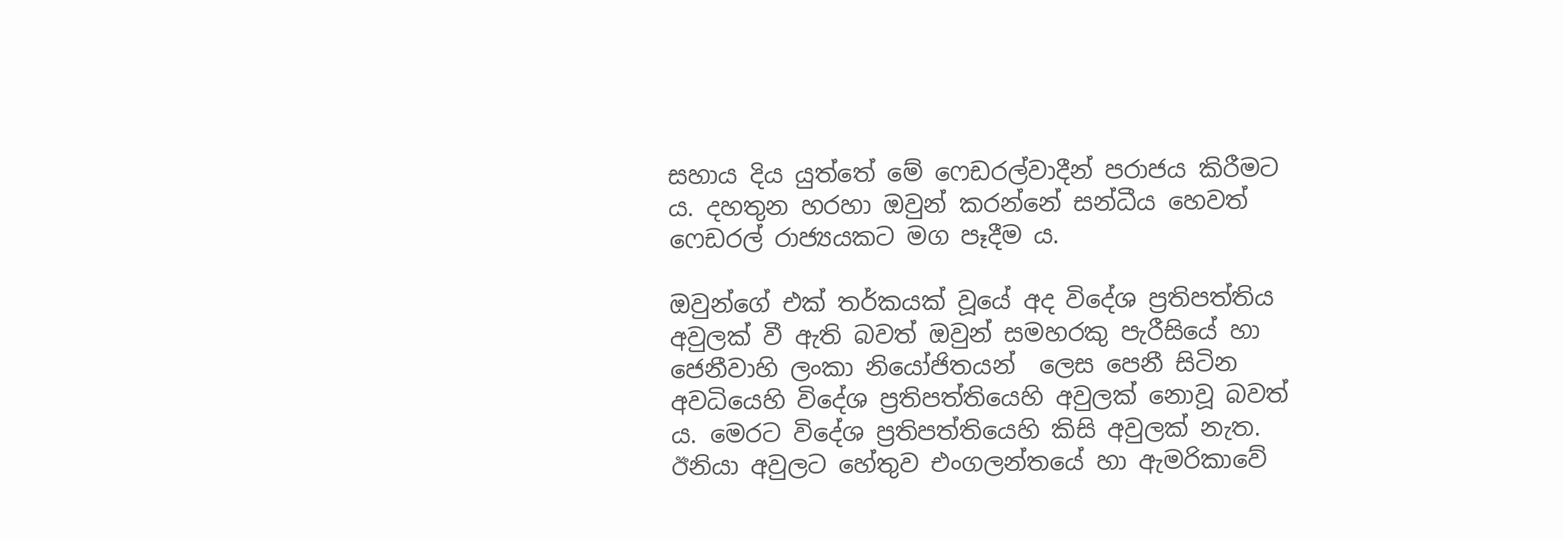සහාය දිය යුත්තේ මේ ෆෙඩරල්වාදීන් පරාජය කිරීමට ය. දහතුන හරහා ඔවුන් කරන්නේ සන්ධීය හෙවත් ෆෙඩරල් රාජ්‍යයකට මග පෑදීම ය.

ඔවුන්ගේ එක් තර්කයක් වූයේ අද විදේශ ප්‍රතිපත්තිය අවුලක් වී ඇති බවත් ඔවුන් සමහරකු පැරීසියේ හා ජෙනීවාහි ලංකා නියෝජිතයන්  ලෙස පෙනී සිටින අවධියෙහි විදේශ ප්‍රතිපත්තියෙහි අවුලක් නොවූ බවත් ය. මෙරට විදේශ ප්‍රතිපත්තියෙහි කිසි අවුලක් නැත. ඊනියා අවුලට හේතුව එංගලන්තයේ හා ඇමරිකාවේ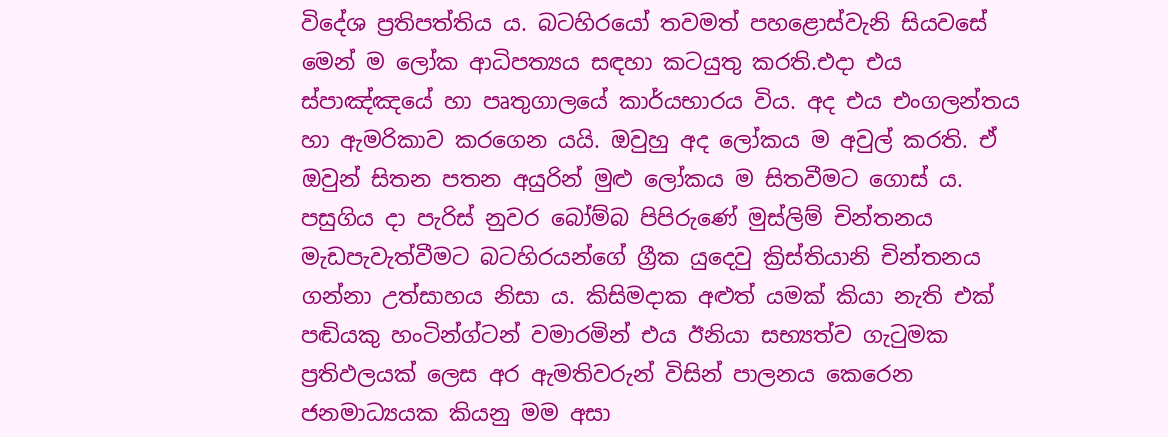විදේශ ප්‍රතිපත්තිය ය. බටහිරයෝ තවමත් පහළොස්වැනි සියවසේ මෙන් ම ලෝක ආධිපත්‍යය සඳහා කටයුතු කරති.එදා එය ස්පාඤ්ඤයේ හා පෘතුගාලයේ කාර්යභාරය විය. අද එය එංගලන්තය හා ඇමරිකාව කරගෙන යයි. ඔවුහු අද ලෝකය ම අවුල් කරති. ඒ ඔවුන් සිතන පතන අයුරින් මුළු ලෝකය ම සිතවීමට ගොස් ය. පසුගිය දා පැරිස් නුවර බෝම්බ පිපිරුණේ මුස්ලිම් චින්තනය මැඩපැවැත්වීමට බටහිරයන්ගේ ග්‍රීක යුදෙවු ක්‍රිස්තියානි චින්තනය ගන්නා උත්සාහය නිසා ය. කිසිමදාක අළුත් යමක් කියා නැති එක් පඬියකු හංටින්ග්ටන් වමාරමින් එය ඊනියා සභ්‍යත්ව ගැටුමක ප්‍රතිඵලයක් ලෙස අර ඇමතිවරුන් විසින් පාලනය කෙරෙන ජනමාධ්‍යයක කියනු මම අසා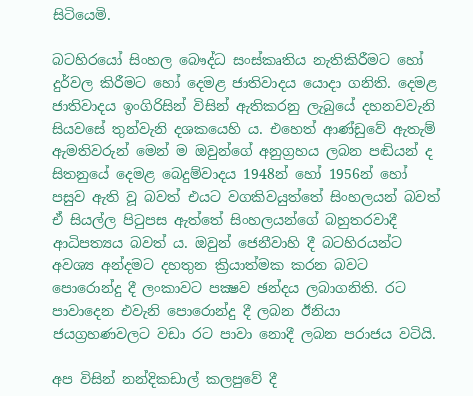සිටියෙමි.

බටහිරයෝ සිංහල බෞද්ධ සංස්කෘතිය නැතිකිරීමට හෝ දුර්වල කිරීමට හෝ දෙමළ ජාතිවාදය යොදා ගනිති. දෙමළ ජාතිවාදය ඉංගිරිසින් විසින් ඇතිකරනු ලැබුයේ දහනවවැනි සියවසේ තුන්වැනි දශකයෙහි ය. එහෙත් ආණ්ඩුවේ ඇතැම් ඇමතිවරුන් මෙන් ම ඔවුන්ගේ අනුග්‍රහය ලබන පඬියන් ද සිතනුයේ දෙමළ බෙදුම්වාදය 1948න් හෝ 1956න් හෝ පසුව ඇති වූ බවත් එයට වගකිවයුත්තේ සිංහලයන් බවත් ඒ සියල්ල පිටුපස ඇත්තේ සිංහලයන්ගේ බහුතරවාදී ආධිපත්‍යය බවත් ය. ඔවුන් ජෙනීවාහි දී බටහිරයන්ට අවශ්‍ය අන්දමට දහතුන ක්‍රියාත්මක කරන බවට පොරොන්දු දී ලංකාවට පක්‍ෂව ඡන්දය ලබාගනිති. රට පාවාදෙන එවැනි පොරොන්දු දී ලබන ඊනියා ජයග්‍රහණවලට වඩා රට පාවා නොදී ලබන පරාජය වටියි.

අප විසින් නන්දිකඩාල් කලපුවේ දී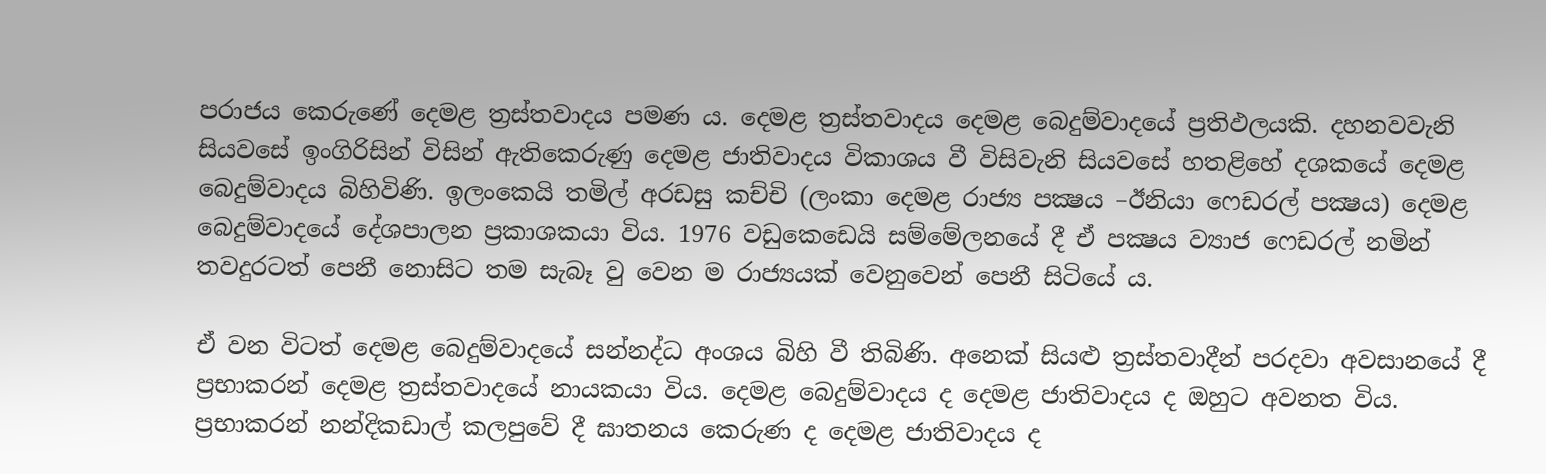පරාජය කෙරුණේ දෙමළ ත්‍රස්තවාදය පමණ ය. දෙමළ ත්‍රස්තවාදය දෙමළ බෙදුම්වාදයේ ප්‍රතිඵලයකි. දහනවවැනි සියවසේ ඉංගිරිසින් විසින් ඇතිකෙරුණු දෙමළ ජාතිවාදය විකාශය වී විසිවැනි සියවසේ හතළිහේ දශකයේ දෙමළ බෙදුම්වාදය බිහිවිණි. ඉලංකෙයි තමිල් අරඩසු කච්චි (ලංකා දෙමළ රාජ්‍ය පක්‍ෂය –ඊනියා ෆෙඩරල් පක්‍ෂය) දෙමළ බෙදුම්වාදයේ දේශපාලන ප්‍රකාශකයා විය. 1976 වඩුකෙඩෙයි සම්මේලනයේ දී ඒ පක්‍ෂය ව්‍යාජ ෆෙඩරල් නමින් තවදුරටත් පෙනී නොසිට තම සැබෑ වු වෙන ම රාජ්‍යයක් වෙනුවෙන් පෙනී සිටියේ ය.

ඒ වන විටත් දෙමළ බෙදුම්වාදයේ සන්නද්ධ අංශය බිහි වී තිබිණි. අනෙක් සියළු ත්‍රස්තවාදීන් පරදවා අවසානයේ දී ප්‍රභාකරන් දෙමළ ත්‍රස්තවාදයේ නායකයා විය. දෙමළ බෙදුම්වාදය ද දෙමළ ජාතිවාදය ද ඔහුට අවනත විය. ප්‍රභාකරන් නන්දිකඩාල් කලපුවේ දී ඝාතනය කෙරුණ ද දෙමළ ජාතිවාදය ද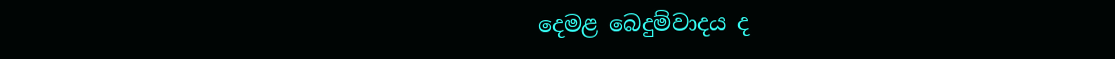දෙමළ බෙදුම්වාදය ද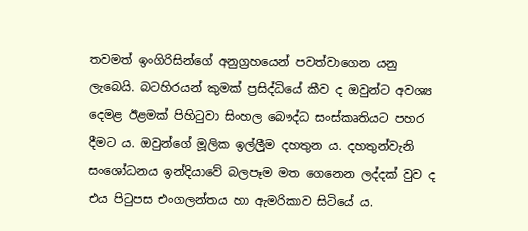තවමත් ඉංගිරිසින්ගේ අනුග්‍රහයෙන් පවත්වාගෙන යනු ලැබෙයි. බටහිරයන් කුමක් ප්‍රසිද්ධියේ කීව ද ඔවුන්ට අවශ්‍ය දෙමළ ඊළමක් පිහිටුවා සිංහල බෞද්ධ සංස්කෘතියට පහර දීමට ය. ඔවුන්ගේ මූලික ඉල්ලීූම දහතුන ය. දහතුන්වැනි සංශෝධනය ඉන්දියාවේ බලපෑම මත ගෙනෙන ලද්දක් වුව ද එය පිටුපස එංගලන්තය හා ඇමරිකාව සිටියේ ය.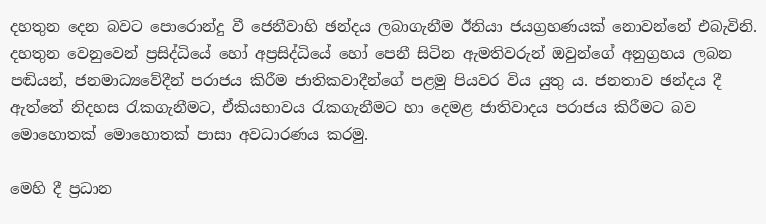දහතුන දෙන බවට පොරොන්දු වී ජෙනීවාහි ඡන්දය ලබාගැනීම ඊනියා ජයග්‍රහණයක් නොවන්නේ එබැවිනි. දහතුන වෙනුවෙන් ප්‍රසිද්ධියේ හෝ අප්‍රසිද්ධියේ හෝ පෙනී සිටින ඇමතිවරුන් ඔවුන්ගේ අනුග්‍රහය ලබන පඬියන්, ජනමාධ්‍යවේදීන් පරාජය කිරීම ජාතිකවාදීන්ගේ පළමු පියවර විය යුතු ය. ජනතාව ඡන්දය දී ඇත්තේ නිදහස රැකගැනීමට, ඒකියභාවය රැකගැනීමට හා දෙමළ ජාතිවාදය පරාජය කිරීමට බව මොහොතක් මොහොතක් පාසා අවධාරණය කරමු.

මෙහි දී ප්‍රධාන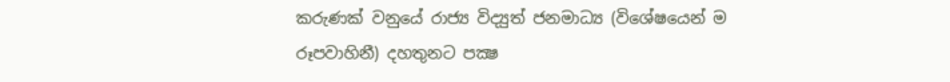කරුණක් වනුයේ රාජ්‍ය විද්‍යුත් ජනමාධ්‍ය (විශේෂයෙන් ම රූපවාහිනී) දහතුනට පක්‍ෂ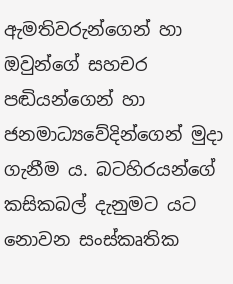ඇමතිවරුන්ගෙන් හා ඔවුන්ගේ සහචර පඬියන්ගෙන් හා ජනමාධ්‍යවේදින්ගෙන් මුදා ගැනීම ය. බටහිරයන්ගේ කසිකබල් දැනුමට යට නොවන සංස්කෘතික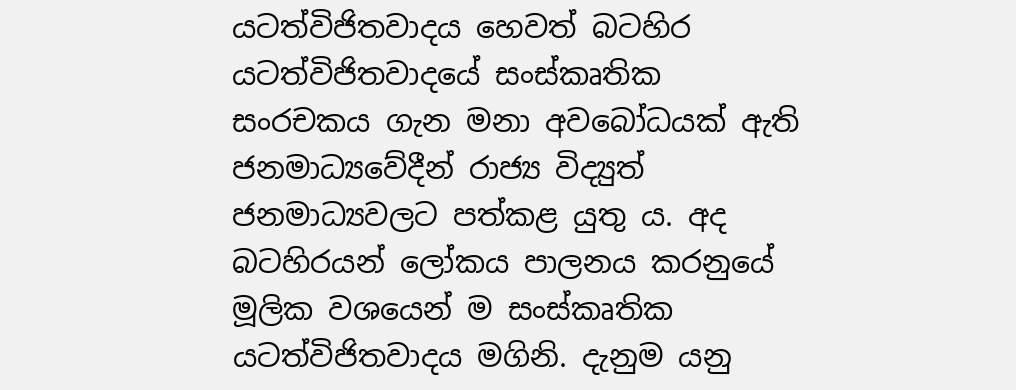යටත්විජිතවාදය හෙවත් බටහිර යටත්විජිතවාදයේ සංස්කෘතික සංරචකය ගැන මනා අවබෝධයක් ඇති ජනමාධ්‍යවේදීන් රාජ්‍ය විද්‍යුත් ජනමාධ්‍යවලට පත්කළ යුතු ය. අද බටහිරයන් ලෝකය පාලනය කරනුයේ මූලික වශයෙන් ම සංස්කෘතික යටත්විජිතවාදය මගිනි. දැනුම යනු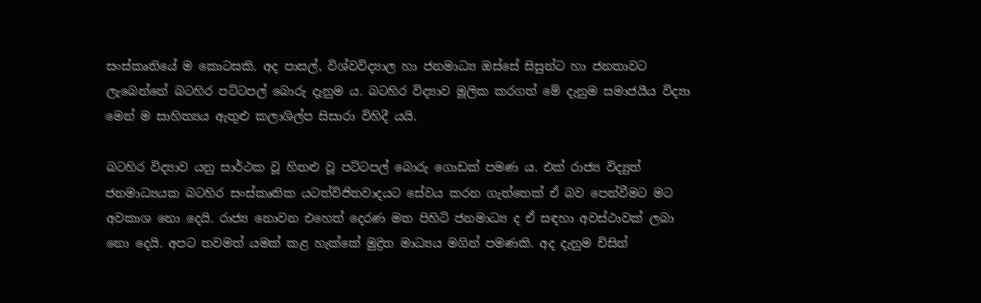සංස්කෘතියේ ම කොටසකි. අද පාසල්, විශ්වවිද්‍යාල හා ජනමාධ්‍ය ඔස්සේ සිසුන්ට හා ජනතාවට ලැබෙන්නේ බටහිර පට්ටපල් බොරු දැනුම ය. බටහිර විද්‍යාව මූලික කරගත් මේ දැනුම සමාජයීය විද්‍යා මෙන් ම සාහිත්‍යය ඇතුළු කලාශිල්ප සිසාරා විහිදී යයි.

බටහිර විද්‍යාව යනු සාර්ථක වූ හිතළු වූ පට්ටපල් බොරු ගොඩක් පමණ ය. එක් රාජ්‍ය විද්‍යුත් ජනමාධ්‍යයක බටහිර සංස්කෘතික යටත්විජිතවාදයට සේවය කරන ගැත්තෙක් ඒ බව පෙන්වීමට මට අවකාශ නො දෙයි. රාජ්‍ය නොවන එහෙත් දෙරණ මත පිහිටි ජනමාධ්‍ය ද ඒ සඳහා අවස්ථාවක් ලබා නො දෙයි. අපට තවමත් යමක් කළ හැක්කේ මුද්‍රිත මාධ්‍යය මගින් පමණකි. අද දැනුම චිසින්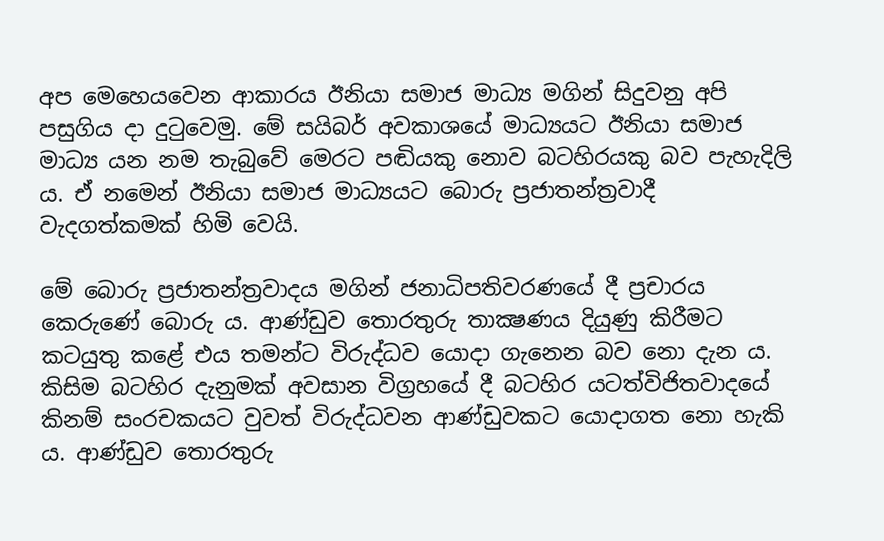අප මෙහෙයවෙන ආකාරය ඊනියා සමාජ මාධ්‍ය මගින් සිදුවනු අපි පසුගිය දා දුටුවෙමු. මේ සයිබර් අවකාශයේ මාධ්‍යයට ඊනියා සමාජ මාධ්‍ය යන නම තැබුවේ මෙරට පඬියකු නොව බටහිරයකු බව පැහැදිලි ය. ඒ නමෙන් ඊනියා සමාජ මාධ්‍යයට බොරු ප්‍රජාතන්ත්‍රවාදී වැදගත්කමක් හිමි වෙයි.

මේ බොරු ප්‍රජාතන්ත්‍රවාදය මගින් ජනාධිපතිවරණයේ දී ප්‍රචාරය කෙරුණේ බොරු ය. ආණ්ඩුව තොරතුරු තාක්‍ෂණය දියුණු කිරීමට කටයුතු කළේ එය තමන්ට විරුද්ධව යොදා ගැනෙන බව නො දැන ය. කිසිම බටහිර දැනුමක් අවසාන විග්‍රහයේ දී බටහිර යටත්විජිතවාදයේ කිනම් සංරචකයට වුවත් විරුද්ධවන ආණ්ඩුවකට යොදාගත නො හැකි ය. ආණ්ඩුව තොරතුරු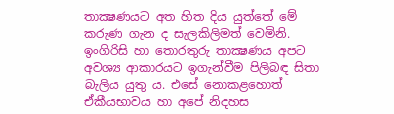තාක්‍ෂණයට අත හිත දිය යුත්තේ මේ කරුණ ගැන ද සැලකිලිමත් වෙමිනි. ඉංගිරිසි හා තොරතුරු තාක්‍ෂණය අපට අවශ්‍ය ආකාරයට ඉගැන්වීම පිලිබඳ සිතා බැලිය යුතු ය. එසේ නොකළහොත් ඒකීයභාවය හා අපේ නිදහස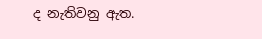ද නැතිවනු ඇත.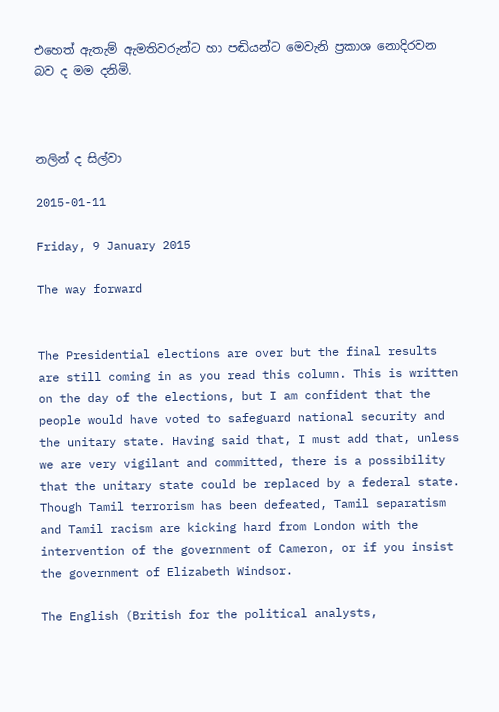එහෙත් ඇතැම් ඇමතිවරුන්ට හා පඬියන්ට මෙවැනි ප්‍රකාශ නොදිරවන බව ද මම දනිමි.



නලින් ද සිල්වා

2015-01-11

Friday, 9 January 2015

The way forward


The Presidential elections are over but the final results are still coming in as you read this column. This is written on the day of the elections, but I am confident that the people would have voted to safeguard national security and the unitary state. Having said that, I must add that, unless we are very vigilant and committed, there is a possibility that the unitary state could be replaced by a federal state. Though Tamil terrorism has been defeated, Tamil separatism and Tamil racism are kicking hard from London with the intervention of the government of Cameron, or if you insist the government of Elizabeth Windsor.

The English (British for the political analysts,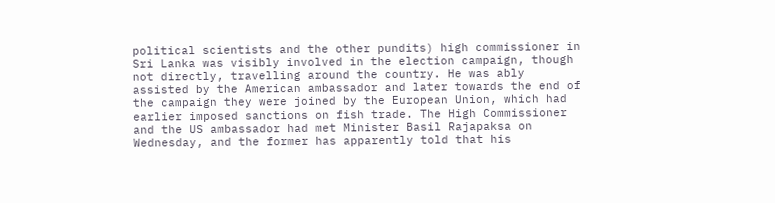political scientists and the other pundits) high commissioner in Sri Lanka was visibly involved in the election campaign, though not directly, travelling around the country. He was ably assisted by the American ambassador and later towards the end of the campaign they were joined by the European Union, which had earlier imposed sanctions on fish trade. The High Commissioner and the US ambassador had met Minister Basil Rajapaksa on Wednesday, and the former has apparently told that his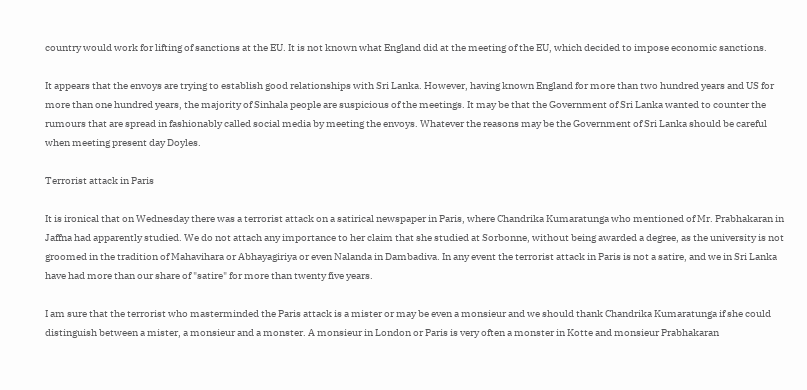country would work for lifting of sanctions at the EU. It is not known what England did at the meeting of the EU, which decided to impose economic sanctions.

It appears that the envoys are trying to establish good relationships with Sri Lanka. However, having known England for more than two hundred years and US for more than one hundred years, the majority of Sinhala people are suspicious of the meetings. It may be that the Government of Sri Lanka wanted to counter the rumours that are spread in fashionably called social media by meeting the envoys. Whatever the reasons may be the Government of Sri Lanka should be careful when meeting present day Doyles.

Terrorist attack in Paris

It is ironical that on Wednesday there was a terrorist attack on a satirical newspaper in Paris, where Chandrika Kumaratunga who mentioned of Mr. Prabhakaran in Jaffna had apparently studied. We do not attach any importance to her claim that she studied at Sorbonne, without being awarded a degree, as the university is not groomed in the tradition of Mahavihara or Abhayagiriya or even Nalanda in Dambadiva. In any event the terrorist attack in Paris is not a satire, and we in Sri Lanka have had more than our share of "satire" for more than twenty five years.

I am sure that the terrorist who masterminded the Paris attack is a mister or may be even a monsieur and we should thank Chandrika Kumaratunga if she could distinguish between a mister, a monsieur and a monster. A monsieur in London or Paris is very often a monster in Kotte and monsieur Prabhakaran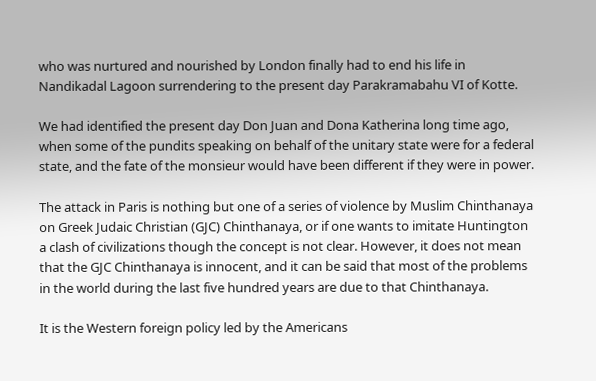who was nurtured and nourished by London finally had to end his life in Nandikadal Lagoon surrendering to the present day Parakramabahu VI of Kotte.

We had identified the present day Don Juan and Dona Katherina long time ago, when some of the pundits speaking on behalf of the unitary state were for a federal state, and the fate of the monsieur would have been different if they were in power.

The attack in Paris is nothing but one of a series of violence by Muslim Chinthanaya on Greek Judaic Christian (GJC) Chinthanaya, or if one wants to imitate Huntington a clash of civilizations though the concept is not clear. However, it does not mean that the GJC Chinthanaya is innocent, and it can be said that most of the problems in the world during the last five hundred years are due to that Chinthanaya.

It is the Western foreign policy led by the Americans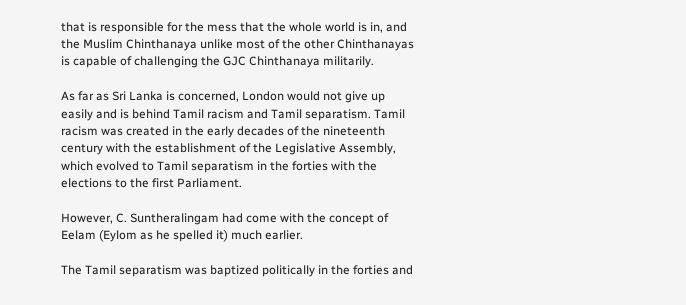that is responsible for the mess that the whole world is in, and the Muslim Chinthanaya unlike most of the other Chinthanayas is capable of challenging the GJC Chinthanaya militarily.

As far as Sri Lanka is concerned, London would not give up easily and is behind Tamil racism and Tamil separatism. Tamil racism was created in the early decades of the nineteenth century with the establishment of the Legislative Assembly, which evolved to Tamil separatism in the forties with the elections to the first Parliament.

However, C. Suntheralingam had come with the concept of Eelam (Eylom as he spelled it) much earlier.

The Tamil separatism was baptized politically in the forties and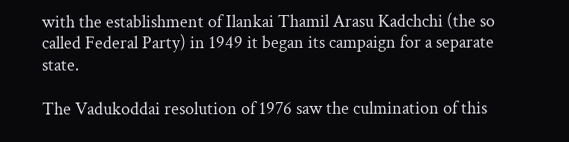with the establishment of Ilankai Thamil Arasu Kadchchi (the so called Federal Party) in 1949 it began its campaign for a separate state.

The Vadukoddai resolution of 1976 saw the culmination of this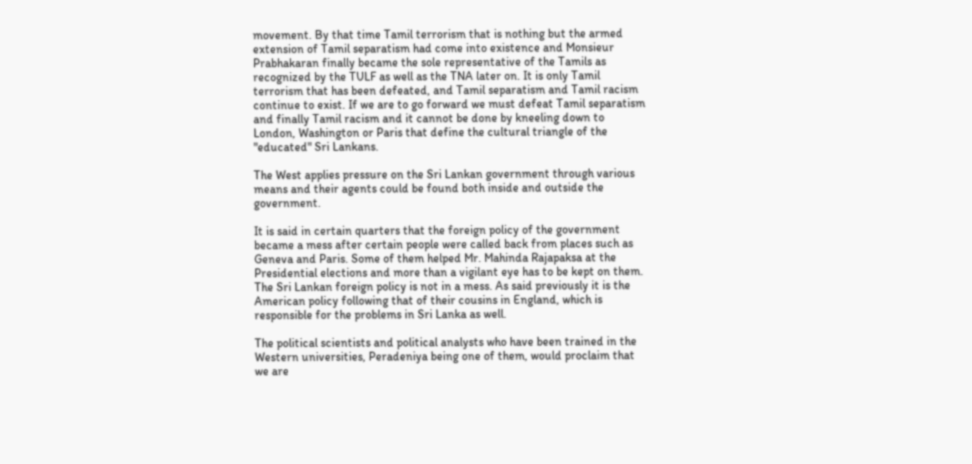movement. By that time Tamil terrorism that is nothing but the armed extension of Tamil separatism had come into existence and Monsieur Prabhakaran finally became the sole representative of the Tamils as recognized by the TULF as well as the TNA later on. It is only Tamil terrorism that has been defeated, and Tamil separatism and Tamil racism continue to exist. If we are to go forward we must defeat Tamil separatism and finally Tamil racism and it cannot be done by kneeling down to London, Washington or Paris that define the cultural triangle of the "educated" Sri Lankans.

The West applies pressure on the Sri Lankan government through various means and their agents could be found both inside and outside the government.

It is said in certain quarters that the foreign policy of the government became a mess after certain people were called back from places such as Geneva and Paris. Some of them helped Mr. Mahinda Rajapaksa at the Presidential elections and more than a vigilant eye has to be kept on them. The Sri Lankan foreign policy is not in a mess. As said previously it is the American policy following that of their cousins in England, which is responsible for the problems in Sri Lanka as well.

The political scientists and political analysts who have been trained in the Western universities, Peradeniya being one of them, would proclaim that we are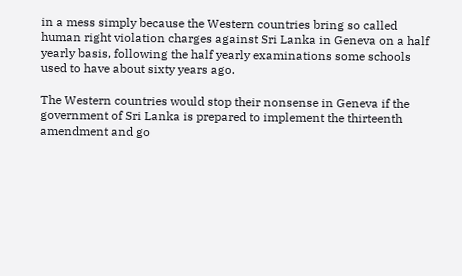in a mess simply because the Western countries bring so called human right violation charges against Sri Lanka in Geneva on a half yearly basis, following the half yearly examinations some schools used to have about sixty years ago.

The Western countries would stop their nonsense in Geneva if the government of Sri Lanka is prepared to implement the thirteenth amendment and go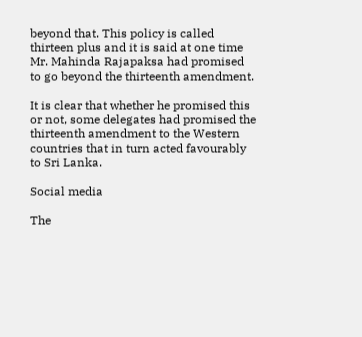beyond that. This policy is called thirteen plus and it is said at one time Mr. Mahinda Rajapaksa had promised to go beyond the thirteenth amendment.

It is clear that whether he promised this or not, some delegates had promised the thirteenth amendment to the Western countries that in turn acted favourably to Sri Lanka.

Social media

The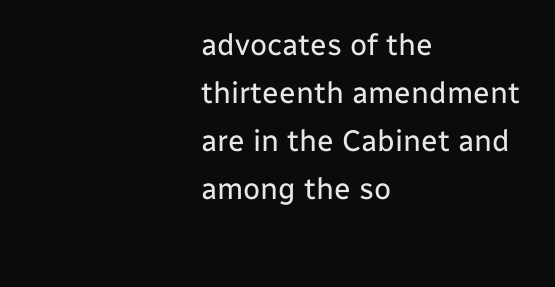advocates of the thirteenth amendment are in the Cabinet and among the so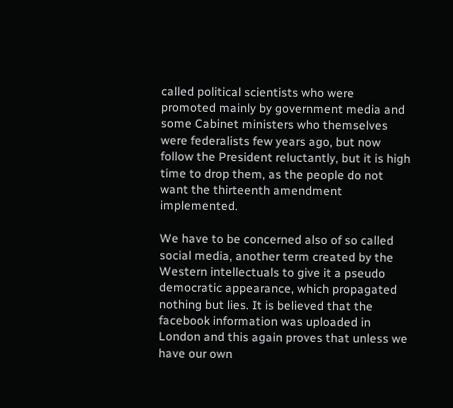called political scientists who were promoted mainly by government media and some Cabinet ministers who themselves were federalists few years ago, but now follow the President reluctantly, but it is high time to drop them, as the people do not want the thirteenth amendment implemented.

We have to be concerned also of so called social media, another term created by the Western intellectuals to give it a pseudo democratic appearance, which propagated nothing but lies. It is believed that the facebook information was uploaded in London and this again proves that unless we have our own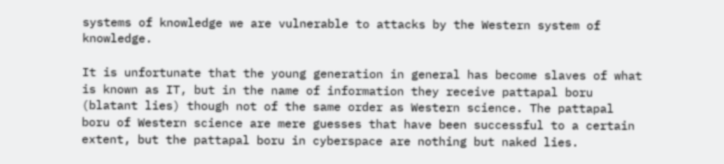systems of knowledge we are vulnerable to attacks by the Western system of knowledge.

It is unfortunate that the young generation in general has become slaves of what is known as IT, but in the name of information they receive pattapal boru (blatant lies) though not of the same order as Western science. The pattapal boru of Western science are mere guesses that have been successful to a certain extent, but the pattapal boru in cyberspace are nothing but naked lies.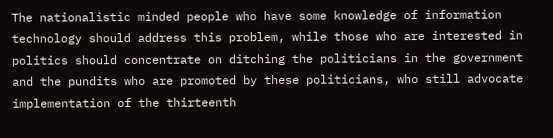The nationalistic minded people who have some knowledge of information technology should address this problem, while those who are interested in politics should concentrate on ditching the politicians in the government and the pundits who are promoted by these politicians, who still advocate implementation of the thirteenth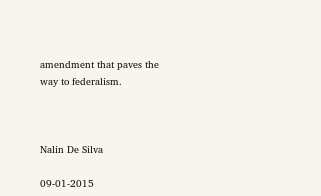amendment that paves the way to federalism.



Nalin De Silva

09-01-2015